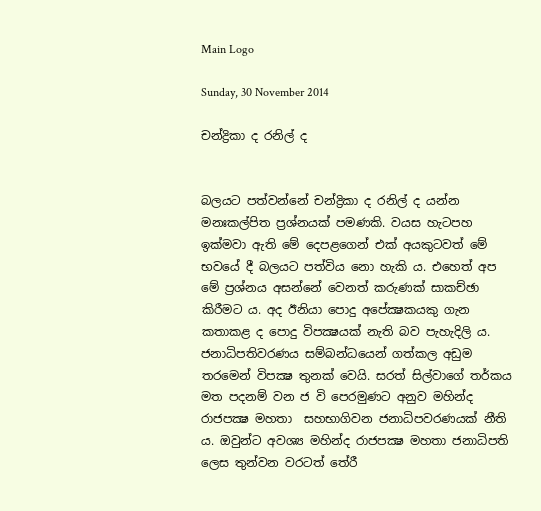Main Logo

Sunday, 30 November 2014

චන්ද්‍රිකා ද රනිල් ද


බලයට පත්වන්නේ චන්ද්‍රිකා ද රනිල් ද යන්න මනඃකල්පිත ප්‍රශ්නයක් පමණකි. වයස හැටපහ ඉක්මවා ඇති මේ දෙපළගෙන් එක් අයකුටවත් මේ භවයේ දී බලයට පත්විය නො හැකි ය. එහෙත් අප මේ ප්‍රශ්නය අසන්නේ වෙනත් කරුණක් සාකච්ඡා කිරීමට ය. අද ඊනියා පොදු අපේක්‍ෂකයකු ගැන කතාකළ ද පොදු විපක්‍ෂයක් නැති බව පැහැදිලි ය. ජනාධිපතිවරණය සම්බන්ධයෙන් ගත්කල අඩුම තරමෙන් විපක්‍ෂ තුනක් වෙයි. සරත් සිල්වාගේ තර්කය මත පදනම් වන ජ වි පෙරමුණට අනුව මහින්ද රාජපක්‍ෂ මහතා  සහභාගිවන ජනාධිපවරණයක් නීති ය. ඔවුන්ට අවශ්‍ය මහින්ද රාජපක්‍ෂ මහතා ජනාධිපති ලෙස තුන්වන වරටත් තේරී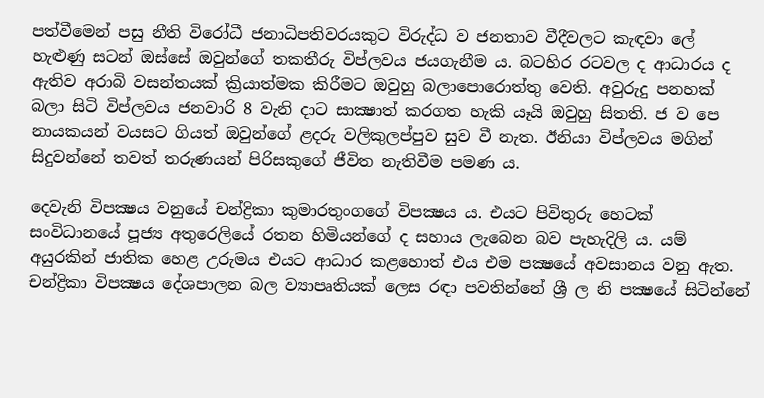පත්වීමෙන් පසු නීති විරෝධී ජනාධිපතිවරයකුට විරුද්ධ ව ජනතාව වීදීවලට කැඳවා ලේ හැළුණු සටන් ඔස්සේ ඔවුන්ගේ තකතීරු විප්ලවය ජයගැනීම ය. බටහිර රටවල ද ආධාරය ද ඇතිව අරාබි වසන්තයක් ක්‍රියාත්මක කිරීමට ඔවුහු බලාපොරොත්තු වෙති. අවුරුදු පනහක් බලා සිටි විප්ලවය ජනවාරි 8 වැනි දාට සාක්‍ෂාත් කරගත හැකි යෑයි ඔවුහු සිතති. ජ ව පෙ නායකයන් වයසට ගියත් ඔවුන්ගේ ළදරු වලිකුලප්පුව සුව වී නැත. ඊනියා විප්ලවය මගින් සිදුවන්නේ තවත් තරුණයන් පිරිසකුගේ ජීවිත නැතිවීම පමණ ය.

දෙවැනි විපක්‍ෂය වනුයේ චන්ද්‍රිකා කුමාරතුංගගේ විපක්‍ෂය ය. එයට පිවිතුරු හෙටක් සංවිධානයේ පූජ්‍ය අතුරෙලියේ රතන හිමියන්ගේ ද සහාය ලැබෙන බව පැහැදිලි ය. යම් අයුරකින් ජාතික හෙළ උරුමය එයට ආධාර කළහොත් එය එම පක්‍ෂයේ අවසානය වනු ඇත. චන්ද්‍රිකා විපක්‍ෂය දේශපාලන බල ව්‍යාපෘතියක් ලෙස රඳා පවතින්නේ ශ්‍රී ල නි පක්‍ෂයේ සිටින්නේ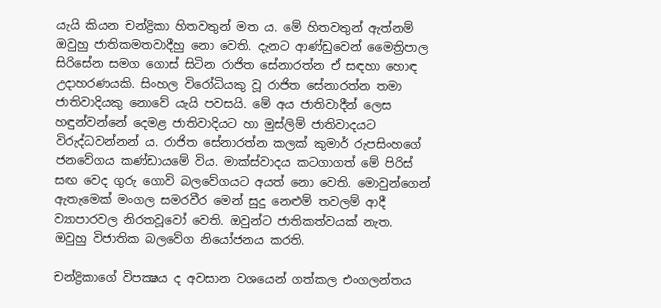යැයි කියන චන්ද්‍රිකා හිතවතුන් මත ය. මේ හිතවතුන් ඇත්නම් ඔවුහු ජාතිකමතවාදීහු නො වෙති. දැනට ආණ්ඩුවෙන් මෛත්‍රිපාල සිරිසේන සමග ගොස් සිටින රාජිත සේනාරත්න ඒ සඳහා හොඳ උදාහරණයකි. සිංහල විරෝධියකු වූ රාජිත සේනාරත්න තමා ජාතිවාදියකු නොවේ යැයි පවසයි. මේ අය ජාතිවාදීන් ලෙස හඳුන්වන්නේ දෙමළ ජාතිවාදියට හා මුස්ලිම් ජාතිවාදයට විරුද්ධවන්නන් ය. රාජිත සේනාරත්න කලක් කුමාර් රුපසිංහගේ ජනවේගය කණ්ඩායමේ විය. මාක්ස්වාදය කටගාගත් මේ පිරිස් සඟ වෙද ගුරු ගොවි බලවේගයට අයත් නො වෙති. මොවුන්ගෙන් ඇතැමෙක් මංගල සමරවීර මෙන් සුදු නෙළුම් තවලම් ආදී ව්‍යාපාරවල නිරතවූවෝ වෙති. ඔවුන්ට ජාතිකත්වයක් නැත. ඔවුහු විජාතික බලවේග නියෝජනය කරති.

චන්ද්‍රිකාගේ විපක්‍ෂය ද අවසාන වශයෙන් ගත්කල එංගලන්තය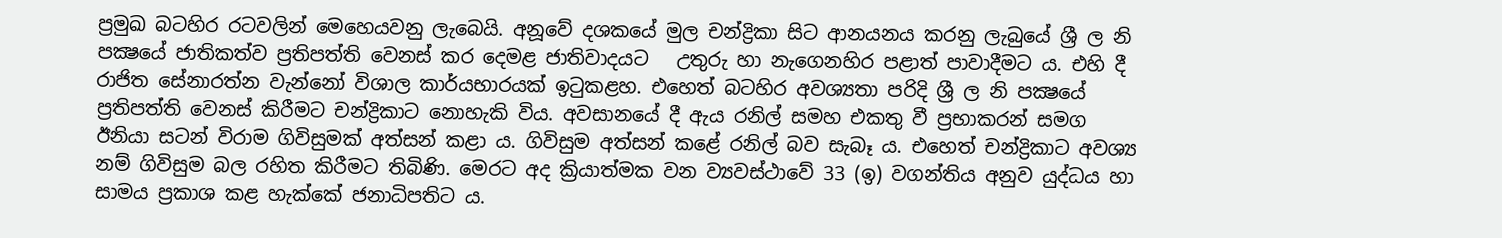ප්‍රමුඛ බටහිර රටවලින් මෙහෙයවනු ලැබෙයි. අනූවේ දශකයේ මුල චන්ද්‍රිකා සිට ආනයනය කරනු ලැබුයේ ශ්‍රී ල නි පක්‍ෂයේ ජාතිකත්ව ප්‍රතිපත්ති වෙනස් කර දෙමළ ජාතිවාදයට   උතුරු හා නැගෙනහිර පළාත් පාවාදීමට ය. එහි දී රාජිත සේනාරත්න වැන්නෝ විශාල කාර්යභාරයක් ඉටුකළහ. එහෙත් බටහිර අවශ්‍යතා පරිදි ශ්‍රී ල නි පක්‍ෂයේ ප්‍රතිපත්ති වෙනස් කිරීමට චන්ද්‍රිකාට නොහැකි විය. අවසානයේ දී ඇය රනිල් සමහ එකතු වී ප්‍රභාකරන් සමග ඊනියා සටන් විරාම ගිවිසුමක් අත්සන් කළා ය. ගිවිසුම අත්සන් කළේ රනිල් බව සැබෑ ය. එහෙත් චන්ද්‍රිකාට අවශ්‍ය නම් ගිවිසුම බල රහිත කිරීමට තිබිණි. මෙරට අද ක්‍රියාත්මක වන ව්‍යවස්ථාවේ 33 (ඉ) වගන්තිය අනුව යුද්ධය හා සාමය ප්‍රකාශ කළ හැක්කේ ජනාධිපතිට ය.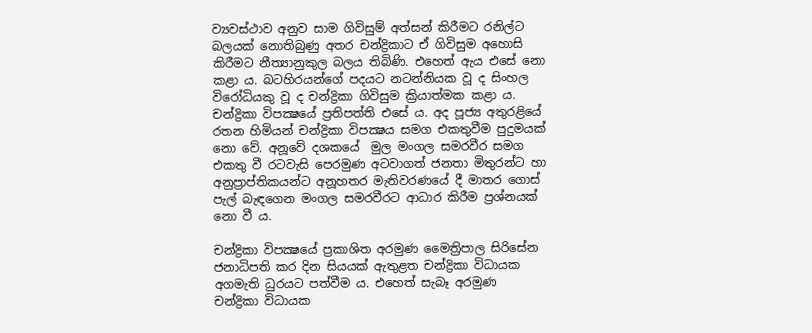ව්‍යවස්ථාව අනුව සාම ගිවිසුම් අත්සන් කිරීමට රනිල්ට බලයක් නොතිබුණු අතර චන්ද්‍රිකාට ඒ ගිවිසුම අහොසි කිරීමට නීත්‍යානුකුල බලය තිබිණි. එහෙත් ඇය එසේ නො කළා ය. බටහිරයන්ගේ පදයට නටන්නියක වූ ද සිංහල විරෝධියකු වූ ද චන්ද්‍රිකා ගිවිසුම ක්‍රියාත්මක කළා ය. චන්ද්‍රිකා විපක්‍ෂයේ ප්‍රතිපත්ති එසේ ය. අද පූජ්‍ය අතුරළියේ රතන හිමියන් චන්ද්‍රිකා විපක්‍ෂය සමග එකතුවීම පුදුමයක් නො වේ. අනූවේ දශකයේ  මුල මංගල සමරවීර සමග එකතු වී රටවැසි පෙරමුණ අටවාගත් ජනතා මිතුරන්ට හා අනුප්‍රාප්තිකයන්ට අනූහතර මැතිවරණයේ දී මාතර ගොස් පැල් බැඳගෙන මංගල සමරවීරට ආධාර කිරීම ප්‍රශ්නයක් නො වී ය.

චන්ද්‍රිකා විපක්‍ෂයේ ප්‍රකාශිත අරමුණ මෛත්‍රිපාල සිරිසේන ජනාධිපති කර දින සියයක් ඇතුළත චන්ද්‍රිකා විධායක අගමැති ධුරයට පත්වීම ය. එහෙත් සැබෑ අරමුණ  චන්ද්‍රිකා විධායක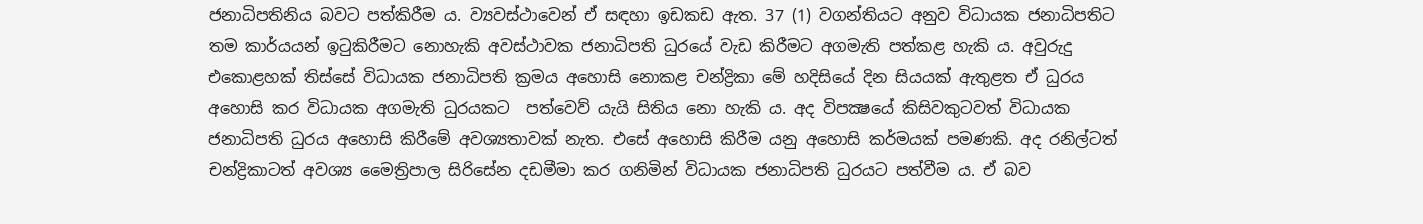ජනාධිපතිනිය බවට පත්කිරීම ය. ව්‍යවස්ථාවෙන් ඒ සඳහා ඉඩකඩ ඇත. 37 (1) වගන්තියට අනුව විධායක ජනාධිපතිට තම කාර්යයන් ඉටුකිරීමට නොහැකි අවස්ථාවක ජනාධිපති ධුරයේ වැඩ කිරීමට අගමැති පත්කළ හැකි ය. අවුරුදු එකොළහක් තිස්සේ විධායක ජනාධිපති ක්‍රමය අහොසි නොකළ චන්ද්‍රිකා මේ හදිසියේ දින සියයක් ඇතුළත ඒ ධුරය අහොසි කර විධායක අගමැති ධුරයකට  පත්වෙව් යැයි සිතිය නො හැකි ය. අද විපක්‍ෂයේ කිසිවකුටවත් විධායක ජනාධිපති ධුරය අහොසි කිරීමේ අවශ්‍යතාවක් නැත. එසේ අහොසි කිරීම යනු අහොසි කර්මයක් පමණකි. අද රනිල්ටත් චන්ද්‍රිකාටත් අවශ්‍ය මෛත්‍රිපාල සිරිසේන දඩමීමා කර ගනිමින් විධායක ජනාධිපති ධුරයට පත්වීම ය. ඒ බව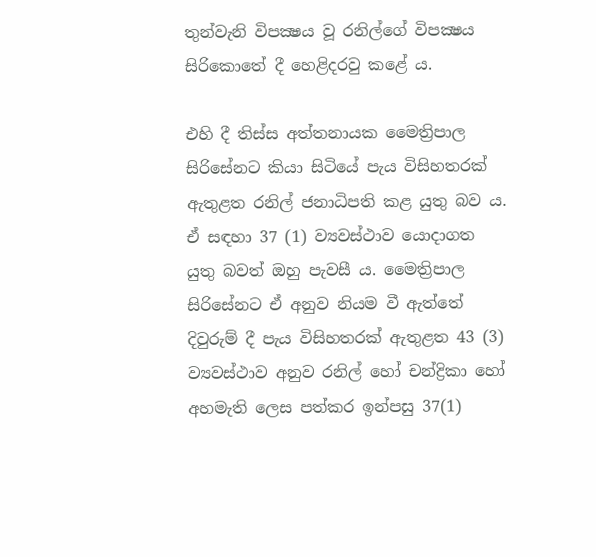තුන්වැනි විපක්‍ෂය වූ රනිල්ගේ විපක්‍ෂය සිරිකොතේ දී හෙළිදරවු කළේ ය.

එහි දී තිස්ස අත්තනායක මෛත්‍රිපාල සිරිසේනට කියා සිටියේ පැය විසිහතරක් ඇතුළත රනිල් ජනාධිපති කළ යුතු බව ය. ඒ සඳහා 37 (1) ව්‍යවස්ථාව යොදාගත යුතු බවත් ඔහු පැවසී ය. මෛත්‍රිපාල සිරිසේනට ඒ අනුව නියම වී ඇත්තේ දිවුරුම් දී පැය විසිහතරක් ඇතුළත 43 (3) ව්‍යවස්ථාව අනුව රනිල් හෝ චන්ද්‍රිකා හෝ අහමැති ලෙස පත්කර ඉන්පසු 37(1)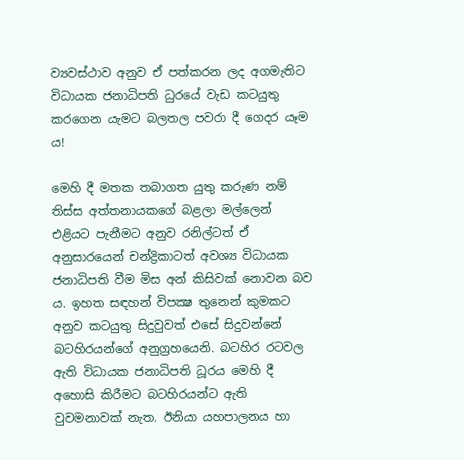ව්‍යවස්ථාව අනුව ඒ පත්කරන ලද අගමැතිට විධායක ජනාධිපති ධුරයේ වැඩ කටයුතු කරගෙන යැමට බලතල පවරා දී ගෙදර යෑම ය!

මෙහි දී මතක තබාගත යුතු කරුණ නම් තිස්ස අත්තනායකගේ බළලා මල්ලෙන් එළියට පැනීමට අනුව රනිල්ටත් ඒ අනුසාරයෙන් චන්ද්‍රිකාටත් අවශ්‍ය විධායක ජනාධිපති වීම මිස අන් කිසිවක් නොවන බව ය. ඉහත සඳහන් විපක්‍ෂ තුනෙන් කුමකට අනුව කටයුතු සිදුවුවත් එසේ සිදුවන්නේ බටහිරයන්ගේ අනුග්‍රහයෙනි. බටහිර රටවල ඇති විධායක ජනාධිපති ධූරය මෙහි දී අහොසි කිරීමට බටහිරයන්ට ඇති වුවමනාවක් නැත. ඊනියා යහපාලනය හා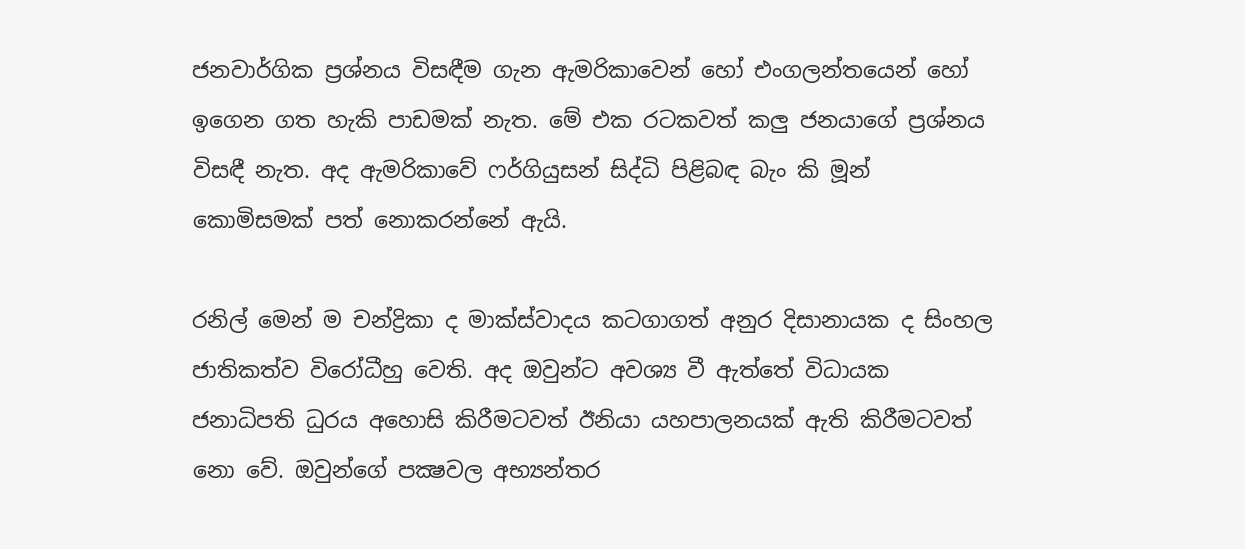ජනවාර්ගික ප්‍රශ්නය විසඳීම ගැන ඇමරිකාවෙන් හෝ එංගලන්තයෙන් හෝ ඉගෙන ගත හැකි පාඩමක් නැත. මේ එක රටකවත් කලු ජනයාගේ ප්‍රශ්නය විසඳී නැත. අද ඇමරිකාවේ ෆර්ගියුසන් සිද්ධි පිළිබඳ බැං කි මූන් කොමිසමක් පත් නොකරන්නේ ඇයි.

රනිල් මෙන් ම චන්ද්‍රිකා ද මාක්ස්වාදය කටගාගත් අනුර දිසානායක ද සිංහල ජාතිකත්ව විරෝධීහු වෙති. අද ඔවුන්ට අවශ්‍ය වී ඇත්තේ විධායක ජනාධිපති ධුරය අහොසි කිරීමටවත් ඊනියා යහපාලනයක් ඇති කිරීමටවත් නො වේ. ඔවුන්ගේ පක්‍ෂවල අභ්‍යන්තර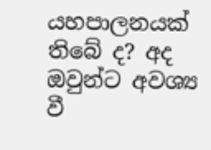යහපාලනයක් තිබේ ද? අද ඔවුන්ට අවශ්‍ය වී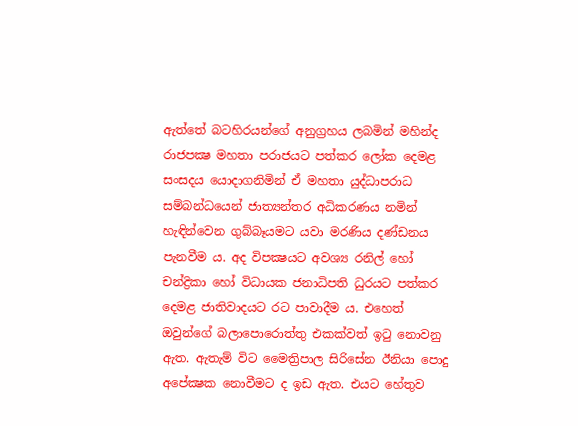ඇත්තේ බටහිරයන්ගේ අනුග්‍රහය ලබමින් මහින්ද රාජපක්‍ෂ මහතා පරාජයට පත්කර ලෝක දෙමළ සංසදය යොදාගනිමින් ඒ මහතා යුද්ධාපරාධ සම්බන්ධයෙන් ජාත්‍යන්තර අධිකරණය නමින් හැඳින්වෙන ගුබ්බෑයමට යවා මරණිය දණ්ඩනය පැනවීම ය. අද විපක්‍ෂයට අවශ්‍ය රනිල් හෝ චන්ද්‍රිකා හෝ විධායක ජනාධිපති ධුරයට පත්කර දෙමළ ජාතිවාදයට රට පාවාදීම ය. එහෙත් ඔවුන්ගේ බලාපොරොත්තු එකක්වත් ඉටු නොවනු ඇත. ඇතැම් විට මෛත්‍රිපාල සිරිසේන ඊනියා පොදු අපේක්‍ෂක නොවීමට ද ඉඩ ඇත. එයට හේතුව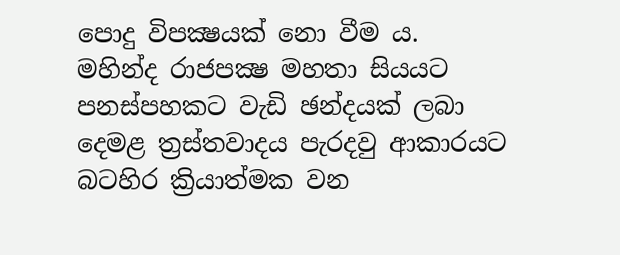පොදු විපක්‍ෂයක් නො වීම ය.  මහින්ද රාජපක්‍ෂ මහතා සියයට පනස්පහකට වැඩි ඡන්දයක් ලබා දෙමළ ත්‍රස්තවාදය පැරදවු ආකාරයට බටහිර ක්‍රියාත්මක වන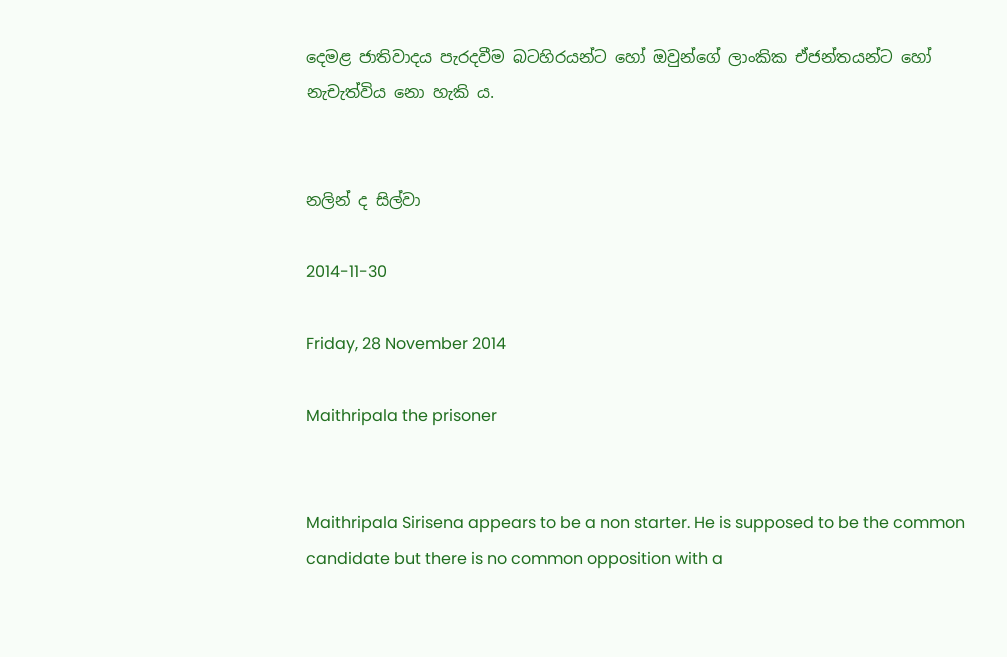දෙමළ ජාතිවාදය පැරදවීම බටහිරයන්ට හෝ ඔවුන්ගේ ලාංකික ඒජන්තයන්ට හෝ නැචැත්විය නො හැකි ය.


නලින් ද සිල්වා

2014-11-30

Friday, 28 November 2014

Maithripala the prisoner


Maithripala Sirisena appears to be a non starter. He is supposed to be the common candidate but there is no common opposition with a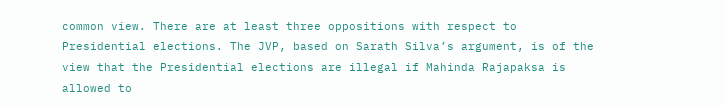common view. There are at least three oppositions with respect to Presidential elections. The JVP, based on Sarath Silva’s argument, is of the view that the Presidential elections are illegal if Mahinda Rajapaksa is allowed to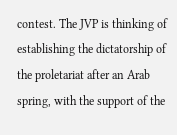contest. The JVP is thinking of establishing the dictatorship of the proletariat after an Arab spring, with the support of the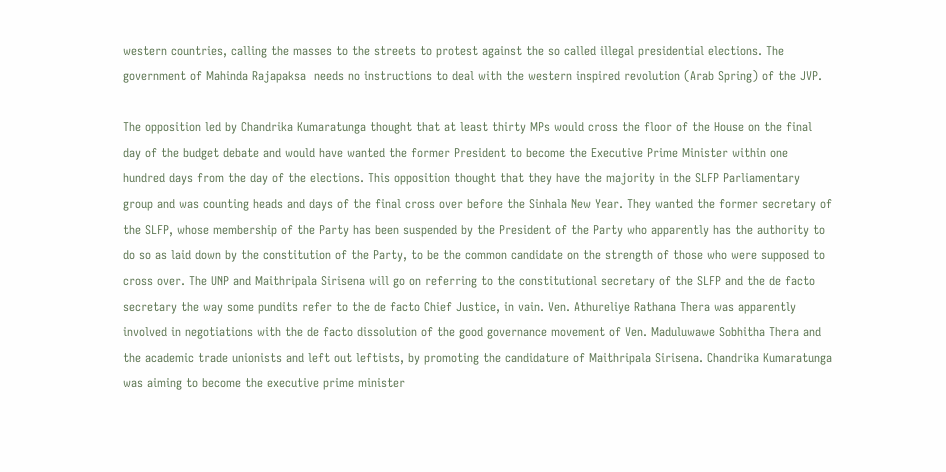western countries, calling the masses to the streets to protest against the so called illegal presidential elections. The government of Mahinda Rajapaksa  needs no instructions to deal with the western inspired revolution (Arab Spring) of the JVP.

The opposition led by Chandrika Kumaratunga thought that at least thirty MPs would cross the floor of the House on the final day of the budget debate and would have wanted the former President to become the Executive Prime Minister within one hundred days from the day of the elections. This opposition thought that they have the majority in the SLFP Parliamentary group and was counting heads and days of the final cross over before the Sinhala New Year. They wanted the former secretary of the SLFP, whose membership of the Party has been suspended by the President of the Party who apparently has the authority to do so as laid down by the constitution of the Party, to be the common candidate on the strength of those who were supposed to cross over. The UNP and Maithripala Sirisena will go on referring to the constitutional secretary of the SLFP and the de facto secretary the way some pundits refer to the de facto Chief Justice, in vain. Ven. Athureliye Rathana Thera was apparently involved in negotiations with the de facto dissolution of the good governance movement of Ven. Maduluwawe Sobhitha Thera and the academic trade unionists and left out leftists, by promoting the candidature of Maithripala Sirisena. Chandrika Kumaratunga was aiming to become the executive prime minister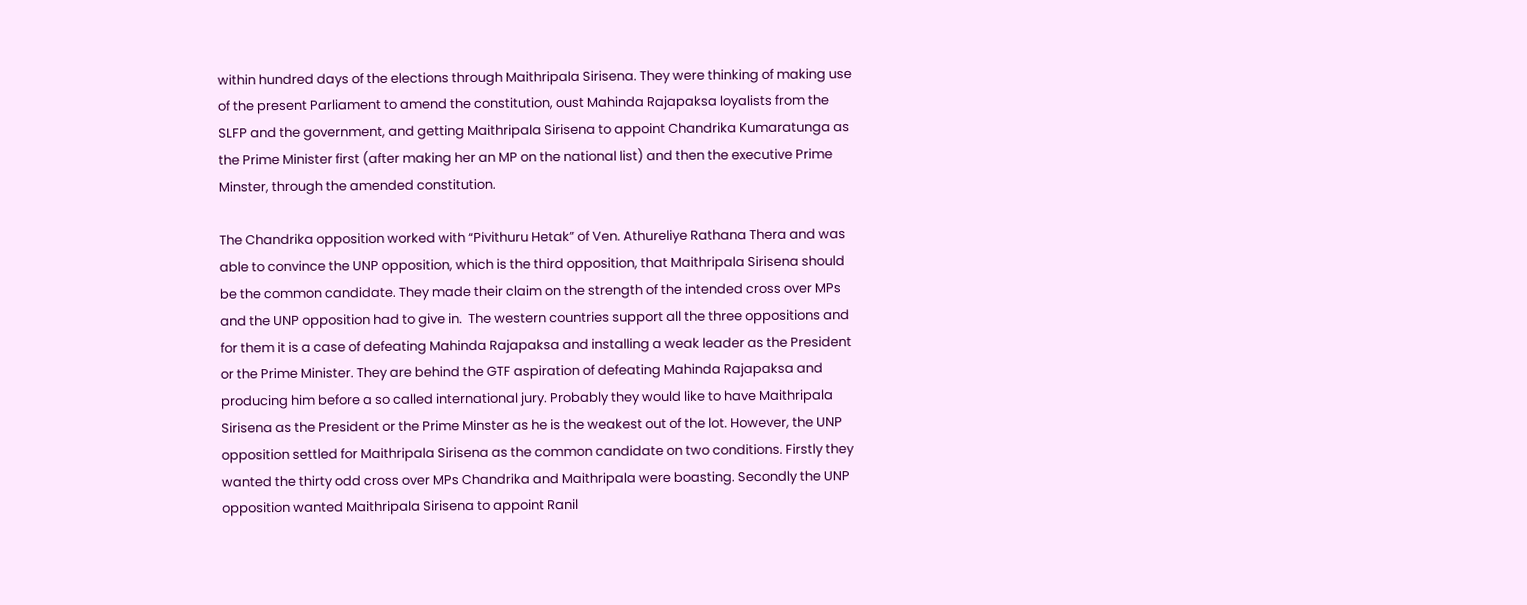within hundred days of the elections through Maithripala Sirisena. They were thinking of making use of the present Parliament to amend the constitution, oust Mahinda Rajapaksa loyalists from the SLFP and the government, and getting Maithripala Sirisena to appoint Chandrika Kumaratunga as the Prime Minister first (after making her an MP on the national list) and then the executive Prime Minster, through the amended constitution.

The Chandrika opposition worked with “Pivithuru Hetak” of Ven. Athureliye Rathana Thera and was able to convince the UNP opposition, which is the third opposition, that Maithripala Sirisena should be the common candidate. They made their claim on the strength of the intended cross over MPs  and the UNP opposition had to give in.  The western countries support all the three oppositions and for them it is a case of defeating Mahinda Rajapaksa and installing a weak leader as the President or the Prime Minister. They are behind the GTF aspiration of defeating Mahinda Rajapaksa and producing him before a so called international jury. Probably they would like to have Maithripala Sirisena as the President or the Prime Minster as he is the weakest out of the lot. However, the UNP opposition settled for Maithripala Sirisena as the common candidate on two conditions. Firstly they wanted the thirty odd cross over MPs Chandrika and Maithripala were boasting. Secondly the UNP opposition wanted Maithripala Sirisena to appoint Ranil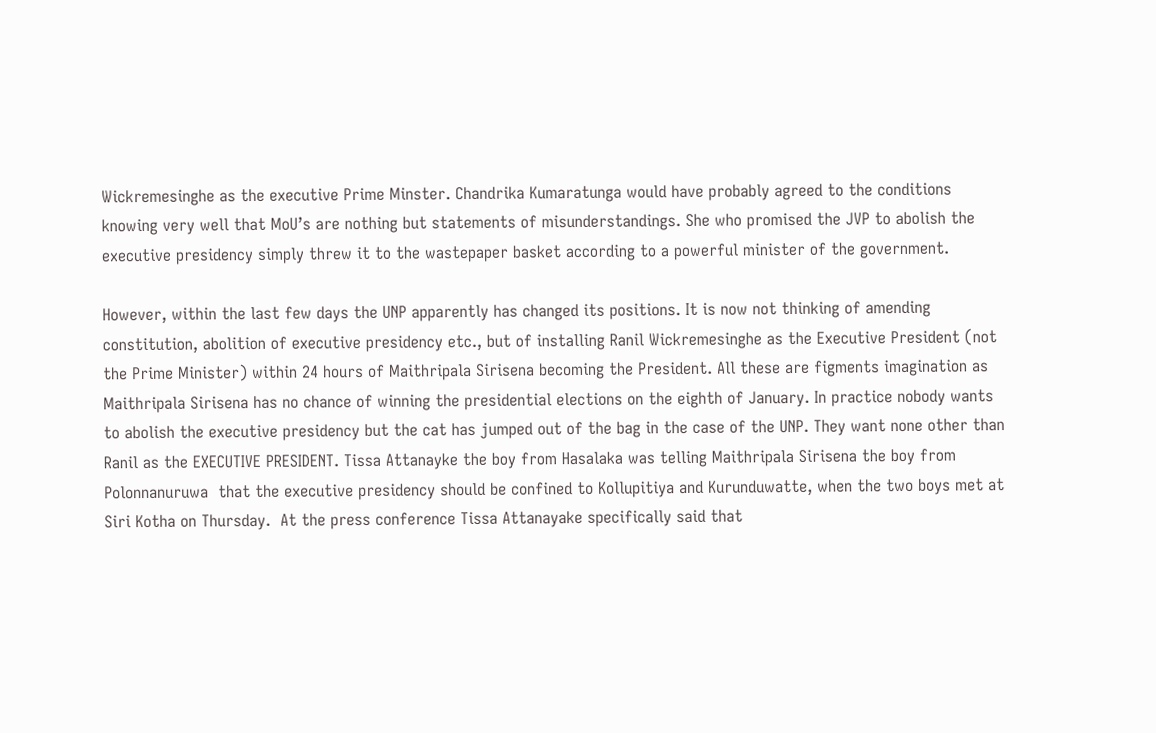Wickremesinghe as the executive Prime Minster. Chandrika Kumaratunga would have probably agreed to the conditions knowing very well that MoU’s are nothing but statements of misunderstandings. She who promised the JVP to abolish the executive presidency simply threw it to the wastepaper basket according to a powerful minister of the government.

However, within the last few days the UNP apparently has changed its positions. It is now not thinking of amending constitution, abolition of executive presidency etc., but of installing Ranil Wickremesinghe as the Executive President (not the Prime Minister) within 24 hours of Maithripala Sirisena becoming the President. All these are figments imagination as Maithripala Sirisena has no chance of winning the presidential elections on the eighth of January. In practice nobody wants to abolish the executive presidency but the cat has jumped out of the bag in the case of the UNP. They want none other than Ranil as the EXECUTIVE PRESIDENT. Tissa Attanayke the boy from Hasalaka was telling Maithripala Sirisena the boy from Polonnanuruwa  that the executive presidency should be confined to Kollupitiya and Kurunduwatte, when the two boys met at Siri Kotha on Thursday.  At the press conference Tissa Attanayake specifically said that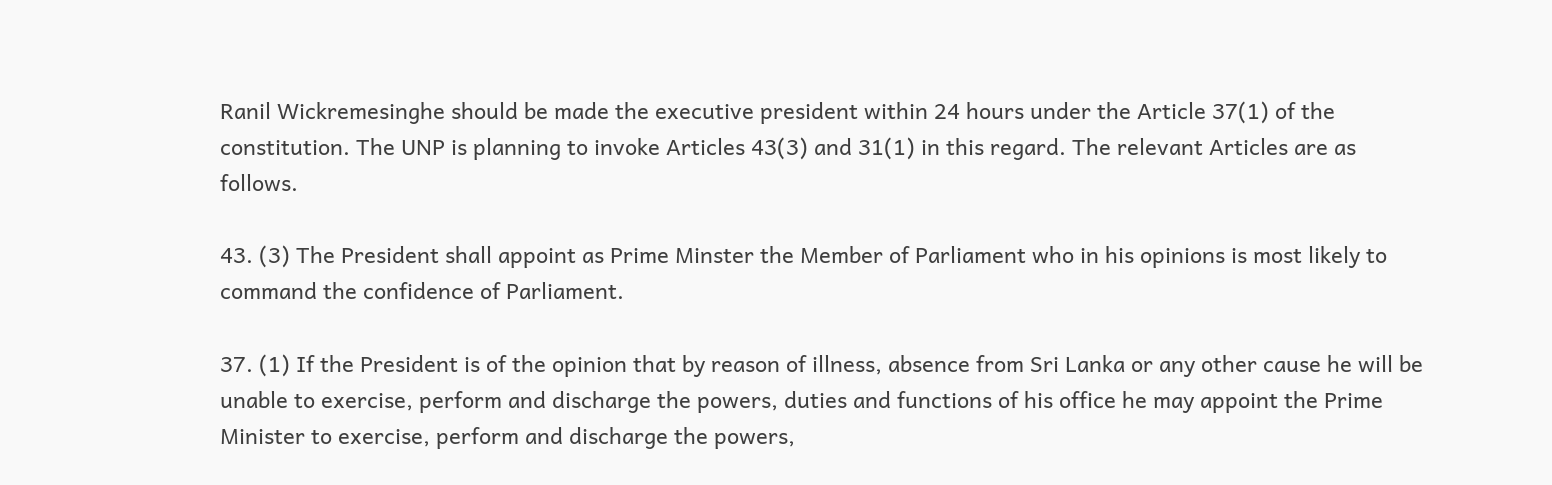Ranil Wickremesinghe should be made the executive president within 24 hours under the Article 37(1) of the constitution. The UNP is planning to invoke Articles 43(3) and 31(1) in this regard. The relevant Articles are as follows.

43. (3) The President shall appoint as Prime Minster the Member of Parliament who in his opinions is most likely to command the confidence of Parliament.

37. (1) If the President is of the opinion that by reason of illness, absence from Sri Lanka or any other cause he will be unable to exercise, perform and discharge the powers, duties and functions of his office he may appoint the Prime Minister to exercise, perform and discharge the powers,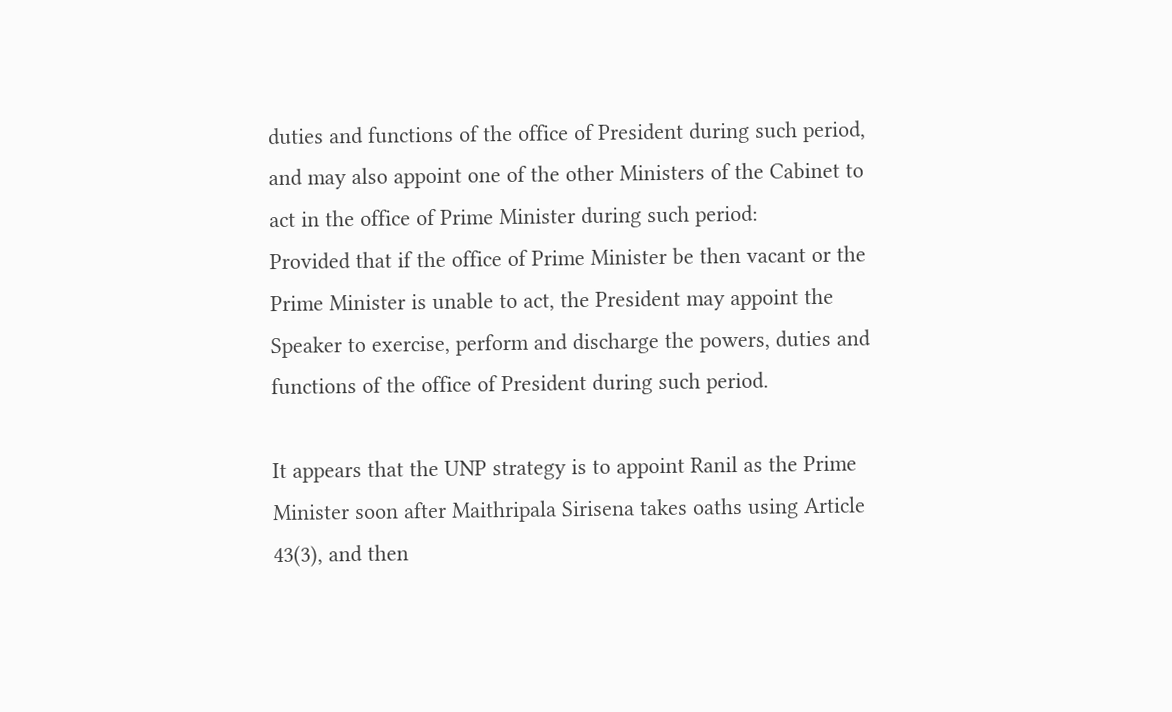duties and functions of the office of President during such period, and may also appoint one of the other Ministers of the Cabinet to act in the office of Prime Minister during such period:
Provided that if the office of Prime Minister be then vacant or the Prime Minister is unable to act, the President may appoint the Speaker to exercise, perform and discharge the powers, duties and functions of the office of President during such period.

It appears that the UNP strategy is to appoint Ranil as the Prime Minister soon after Maithripala Sirisena takes oaths using Article 43(3), and then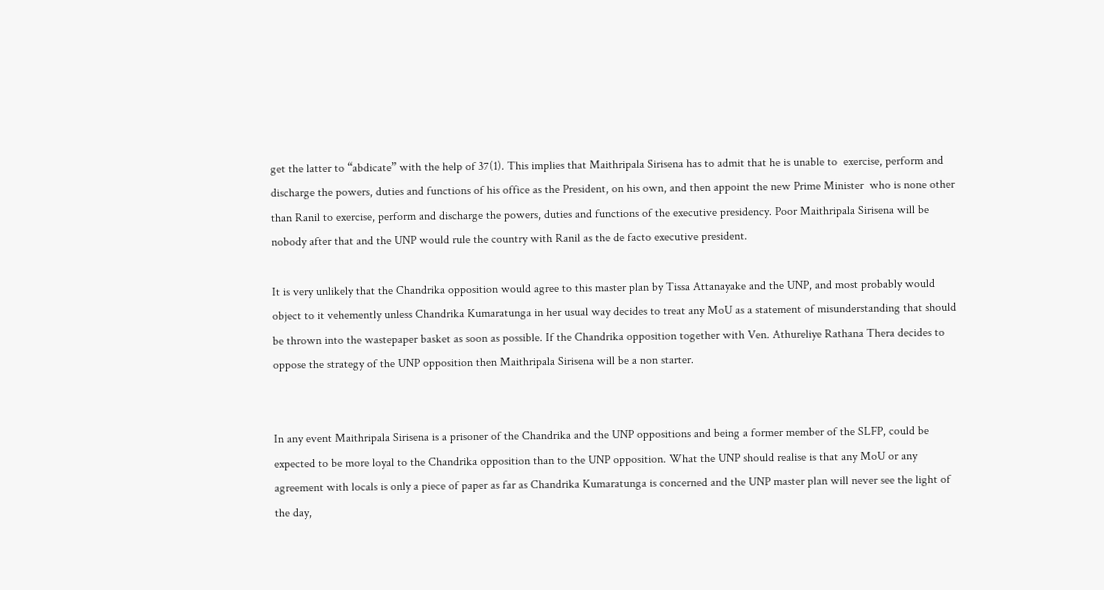get the latter to “abdicate” with the help of 37(1). This implies that Maithripala Sirisena has to admit that he is unable to  exercise, perform and discharge the powers, duties and functions of his office as the President, on his own, and then appoint the new Prime Minister  who is none other than Ranil to exercise, perform and discharge the powers, duties and functions of the executive presidency. Poor Maithripala Sirisena will be nobody after that and the UNP would rule the country with Ranil as the de facto executive president.

It is very unlikely that the Chandrika opposition would agree to this master plan by Tissa Attanayake and the UNP, and most probably would object to it vehemently unless Chandrika Kumaratunga in her usual way decides to treat any MoU as a statement of misunderstanding that should be thrown into the wastepaper basket as soon as possible. If the Chandrika opposition together with Ven. Athureliye Rathana Thera decides to oppose the strategy of the UNP opposition then Maithripala Sirisena will be a non starter.


In any event Maithripala Sirisena is a prisoner of the Chandrika and the UNP oppositions and being a former member of the SLFP, could be expected to be more loyal to the Chandrika opposition than to the UNP opposition. What the UNP should realise is that any MoU or any agreement with locals is only a piece of paper as far as Chandrika Kumaratunga is concerned and the UNP master plan will never see the light of the day,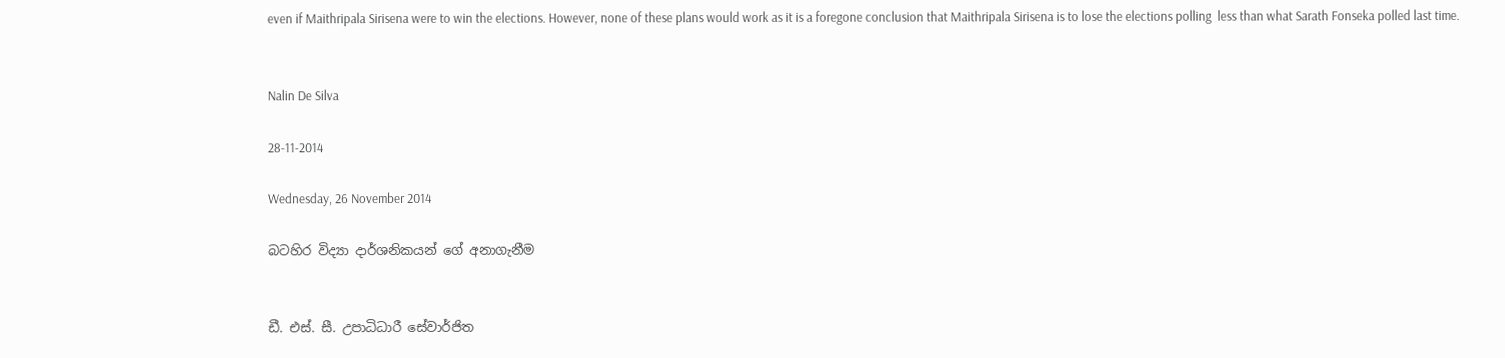even if Maithripala Sirisena were to win the elections. However, none of these plans would work as it is a foregone conclusion that Maithripala Sirisena is to lose the elections polling  less than what Sarath Fonseka polled last time.


Nalin De Silva

28-11-2014

Wednesday, 26 November 2014

බටහිර විද්‍යා දාර්ශනිකයන් ගේ අනාගැනීම


ඩී. එස්‌. සී. උපාධිධාරී සේවාර්ජිත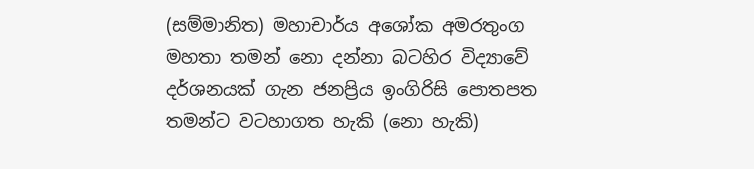(සම්මානිත) මහාචාර්ය අශෝක අමරතුංග මහතා තමන් නො දන්නා බටහිර විද්‍යාවේ දර්ශනයක්‌ ගැන ජනප්‍රිය ඉංගිරිසි පොතපත තමන්ට වටහාගත හැකි (නො හැකි)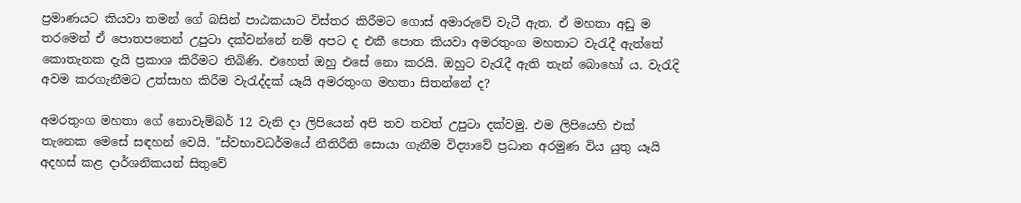ප්‍රමාණයට කියවා තමන් ගේ බසින් පාඨකයාට විස්‌තර කිරීමට ගොස්‌ අමාරුවේ වැටී ඇත. ඒ මහතා අඩු ම තරමෙන් ඒ පොතපතෙන් උපුටා දක්‌වන්නේ නම් අපට ද එකී පොත කියවා අමරතුංග මහතාට වැරැදී ඇත්තේ කොතැනක දැයි ප්‍රකාශ කිරීමට තිබිණි. එහෙත් ඔහු එසේ නො කරයි. ඔහුට වැරැදී ඇති තැන් බොහෝ ය. වැරැදි අවම කරගැනීමට උත්සාහ කිරීම වැරැද්දක්‌ යෑයි අමරතුංග මහතා සිතන්නේ ද?

අමරතුංග මහතා ගේ නොවැම්බර් 12 වැනි දා ලිපියෙන් අපි තව තවත් උපුටා දක්‌වමු. එම ලිපියෙහි එක්‌ තැනෙක මෙසේ සඳහන් වෙයි. "ස්‌වභාවධර්මයේ නීතිරීති සොයා ගැනීම විද්‍යාවේ ප්‍රධාන අරමුණ විය යුතු යෑයි අදහස්‌ කළ දාර්ශනිකයන් සිතුවේ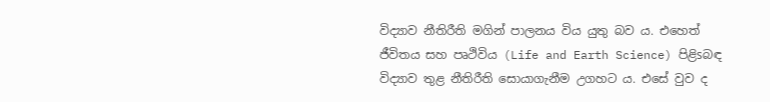විද්‍යාව නීතිරීති මගින් පාලනය විය යුතු බව ය. එහෙත් ජීවිතය සහ පෘථිවිය (Life and Earth Science) පිළිsබඳ විද්‍යාව තුළ නීතිරීති සොයාගැනීම උගහට ය. එසේ වුව ද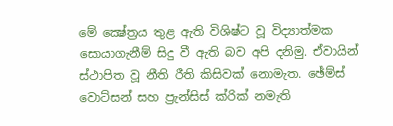මේ ක්‍ෂේත්‍රය තුළ ඇති විශිෂ්ට වූ විද්‍යාත්මක සොයාගැනීම් සිදු වී ඇති බව අපි දනිමු. ඒවායින් ස්‌ථාපිත වූ නීති රීති කිසිවක්‌ නොමැත. ඡේම්ස්‌ වොට්‌සන් සහ ප්‍රැන්සිස්‌ ක්‌රික්‌ නමැති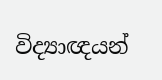විද්‍යාඥයන්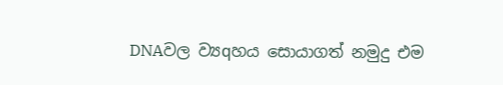DNAවල ව්‍යqහය සොයාගත් නමුදු එම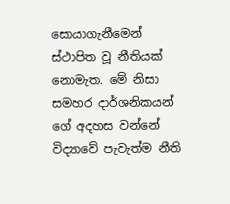සොයාගැනීමෙන් ස්‌ථාපිත වූ නීතියක්‌ නොමැත. මේ නිසා සමහර දාර්ශනිකයන් ගේ අදහස වන්නේ විද්‍යාවේ පැවැත්ම නීති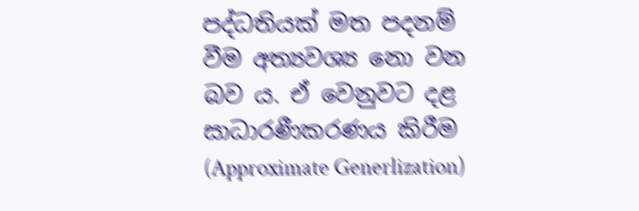පද්ධතියක්‌ මත පදනම් වීම අත්‍යවශ්‍ය නො වන බව ය. ඒ වෙනුවට දළ සාධාරණීකරණය කිරීම (Approximate Generlization)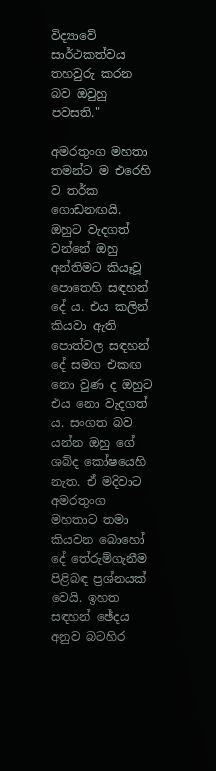විද්‍යාවේ සාර්ථකත්වය තහවුරු කරන බව ඔවුහු පවසති."

අමරතුංග මහතා තමන්ට ම එරෙහි ව තර්ක ගොඩනඟයි. ඔහුට වැදගත් වන්නේ ඔහු අන්තිමට කියෑවූ පොතෙහි සඳහන් දේ ය. එය කලින් කියවා ඇති පොත්වල සඳහන් දේ සමග එකඟ නො වුණ ද ඔහුට එය නො වැදගත් ය. සංගත බව යන්න ඔහු ගේ ශබ්ද කෝෂයෙහි නැත. ඒ මදිවාට අමරතුංග මහතාට තමා කියවන බොහෝ දේ තේරුම්ගැනීම පිළිබඳ ප්‍රශ්නයක්‌ වෙයි. ඉහත සඳහන් ඡේදය අනුව බටහිර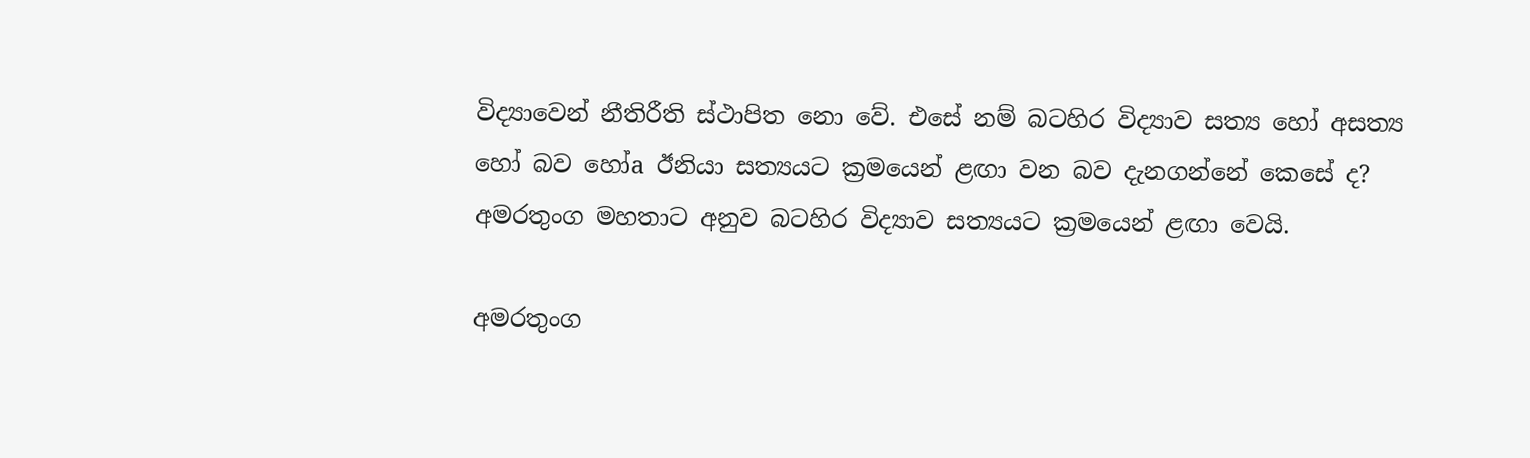විද්‍යාවෙන් නීතිරීති ස්‌ථාපිත නො වේ. එසේ නම් බටහිර විද්‍යාව සත්‍ය හෝ අසත්‍ය හෝ බව හෝa ඊනියා සත්‍යයට ක්‍රමයෙන් ළඟා වන බව දැනගන්නේ කෙසේ ද? අමරතුංග මහතාට අනුව බටහිර විද්‍යාව සත්‍යයට ක්‍රමයෙන් ළඟා වෙයි.

අමරතුංග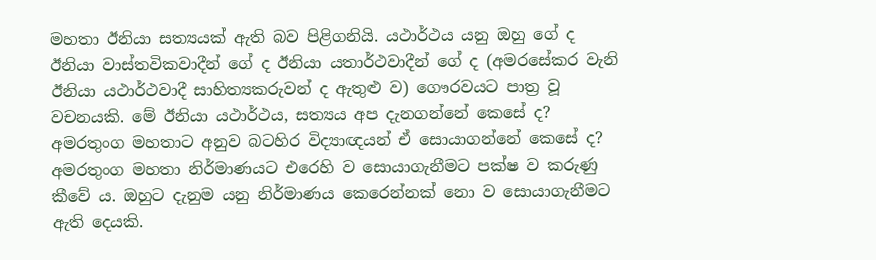මහතා ඊනියා සත්‍යයක්‌ ඇති බව පිළිගනියි. යථාර්ථය යනු ඔහු ගේ ද ඊනියා වාස්‌තවිකවාදීන් ගේ ද ඊනියා යතාර්ථවාදීන් ගේ ද (අමරසේකර වැනි ඊනියා යථාර්ථවාදී සාහිත්‍යකරුවන් ද ඇතුළු ව) ගෞරවයට පාත්‍ර වූ වචනයකි. මේ ඊනියා යථාර්ථය, සත්‍යය අප දැනගන්නේ කෙසේ ද? අමරතුංග මහතාට අනුව බටහිර විද්‍යාඥයන් ඒ සොයාගන්නේ කෙසේ ද? අමරතුංග මහතා නිර්මාණයට එරෙහි ව සොයාගැනීමට පක්‌ෂ ව කරුණු කීවේ ය. ඔහුට දැනුම යනු නිර්මාණය කෙරෙන්නක්‌ නො ව සොයාගැනීමට ඇති දෙයකි.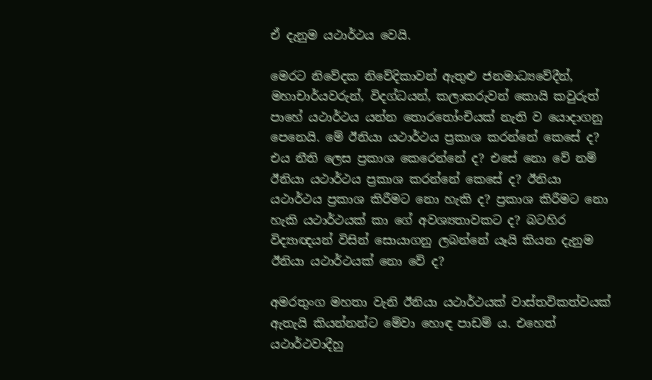ඒ දැනුම යථාර්ථය වෙයි.

මෙරට නිවේදක නිවේදිකාවන් ඇතුළු ජනමාධ්‍යවේදීන්, මහාචාර්යවරුන්, විදග්ධයන්, කලාකරුවන් කොයි කවුරුත් පාහේ යථාර්ථය යන්න තොරතෝංචියක්‌ නැති ව යොදාගනු පෙනෙයි. මේ ඊනියා යථාර්ථය ප්‍රකාශ කරන්නේ කෙසේ ද? එය නීති ලෙස ප්‍රකාශ කෙරෙන්නේ ද? එසේ නො වේ නම් ඊනියා යථාර්ථය ප්‍රකාශ කරන්නේ කෙසේ ද? ඊනියා යථාර්ථය ප්‍රකාශ කිරීමට නො හැකි ද? ප්‍රකාශ කිරීමට නො හැකි යථාර්ථයක්‌ කා ගේ අවශ්‍යතාවකට ද? බටහිර විද්‍යාඥයන් විසින් සොයාගනු ලබන්නේ යෑයි කියන දැනුම ඊනියා යථාර්ථයක්‌ නො වේ ද?

අමරතුංග මහතා වැනි ඊනියා යථාර්ථයක්‌ වාස්‌තවිකත්වයක්‌ ඇතැයි කියන්නන්ට මේවා හොඳ පාඩම් ය. එහෙත් යථාර්ථවාදීහු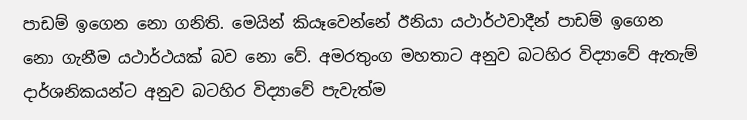පාඩම් ඉගෙන නො ගනිති. මෙයින් කියෑවෙන්නේ ඊනියා යථාර්ථවාදීන් පාඩම් ඉගෙන නො ගැනීම යථාර්ථයක්‌ බව නො වේ. අමරතුංග මහතාට අනුව බටහිර විද්‍යාවේ ඇතැම් දාර්ශනිකයන්ට අනුව බටහිර විද්‍යාවේ පැවැත්ම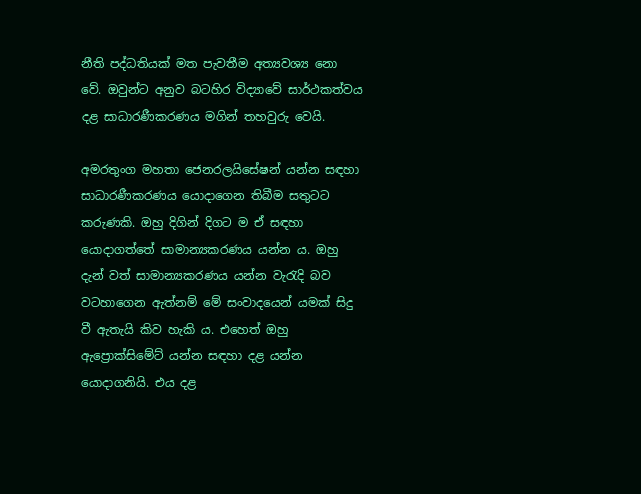නීති පද්ධතියක්‌ මත පැවතීම අත්‍යවශ්‍ය නො වේ. ඔවුන්ට අනුව බටහිර විද්‍යාවේ සාර්ථකත්වය දළ සාධාරණීකරණය මගින් තහවුරු වෙයි.

අමරතුංග මහතා ජෙනරලයිසේෂන් යන්න සඳහා සාධාරණීකරණය යොදාගෙන තිබීම සතුටට කරුණකි. ඔහු දිගින් දිගට ම ඒ සඳහා යොදාගත්තේ සාමාන්‍යකරණය යන්න ය. ඔහු දැන් වත් සාමාන්‍යකරණය යන්න වැරැදි බව වටහාගෙන ඇත්නම් මේ සංවාදයෙන් යමක්‌ සිදු වී ඇතැයි කිව හැකි ය. එහෙත් ඔහු ඇප්‍රොක්‌සිමේට්‌ යන්න සඳහා දළ යන්න යොදාගනියි. එය දළ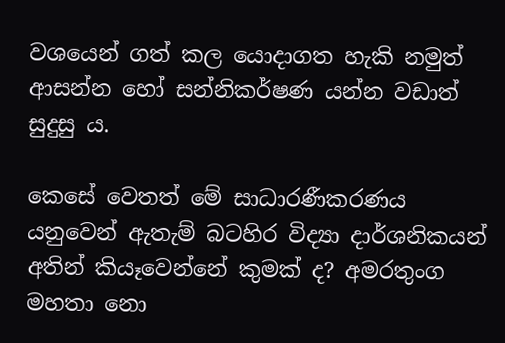වශයෙන් ගත් කල යොදාගත හැකි නමුත් ආසන්න හෝ සන්නිකර්ෂණ යන්න වඩාත් සුදුසු ය.

කෙසේ වෙතත් මේ සාධාරණීකරණය යනුවෙන් ඇතැම් බටහිර විද්‍යා දාර්ශනිකයන් අතින් කියෑවෙන්නේ කුමක්‌ ද? අමරතුංග මහතා නො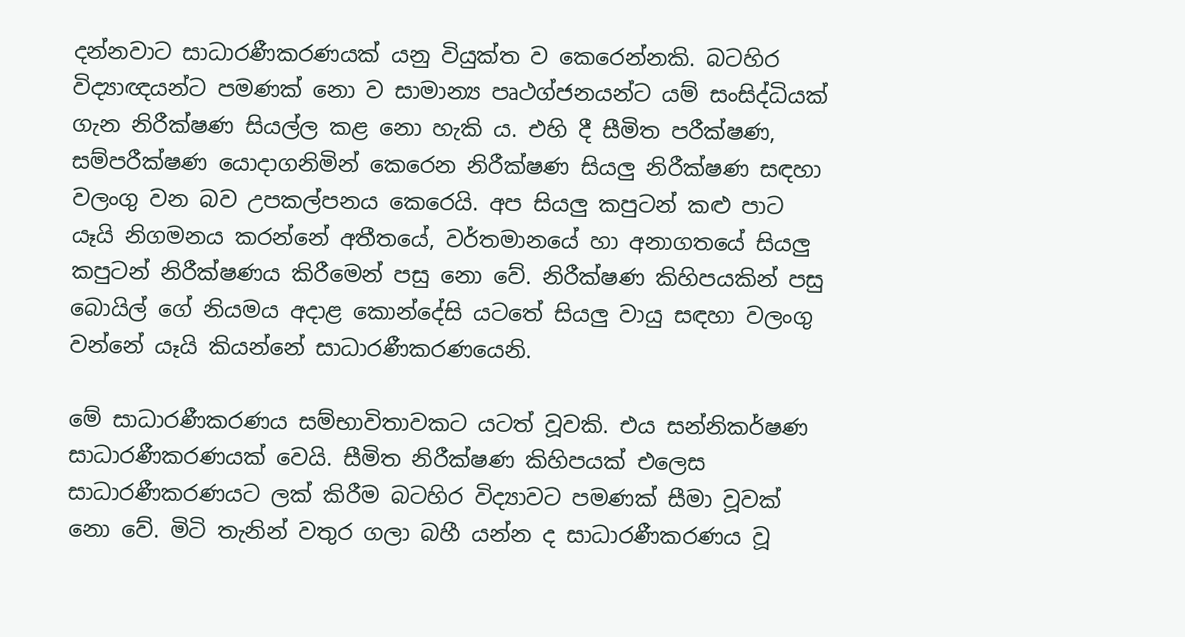දන්නවාට සාධාරණීකරණයක්‌ යනු වියුක්‌ත ව කෙරෙන්නකි. බටහිර විද්‍යාඥයන්ට පමණක්‌ නො ව සාමාන්‍ය පෘථග්ජනයන්ට යම් සංසිද්ධියක්‌ ගැන නිරීක්‌ෂණ සියල්ල කළ නො හැකි ය. එහි දී සීමිත පරීක්‌ෂණ, සම්පරීක්‌ෂණ යොදාගනිමින් කෙරෙන නිරීක්‌ෂණ සියලු නිරීක්‌ෂණ සඳහා වලංගු වන බව උපකල්පනය කෙරෙයි. අප සියලු කපුටන් කළු පාට යෑයි නිගමනය කරන්නේ අතීතයේ, වර්තමානයේ හා අනාගතයේ සියලු කපුටන් නිරීක්‌ෂණය කිරීමෙන් පසු නො වේ. නිරීක්‌ෂණ කිහිපයකින් පසු බොයිල් ගේ නියමය අදාළ කොන්දේසි යටතේ සියලු වායු සඳහා වලංගු වන්නේ යෑයි කියන්නේ සාධාරණීකරණයෙනි.

මේ සාධාරණීකරණය සම්භාවිතාවකට යටත් වූවකි. එය සන්නිකර්ෂණ සාධාරණීකරණයක්‌ වෙයි. සීමිත නිරීක්‌ෂණ කිහිපයක්‌ එලෙස සාධාරණීකරණයට ලක්‌ කිරීම බටහිර විද්‍යාවට පමණක්‌ සීමා වූවක්‌ නො වේ. මිටි තැනින් වතුර ගලා බහී යන්න ද සාධාරණීකරණය වූ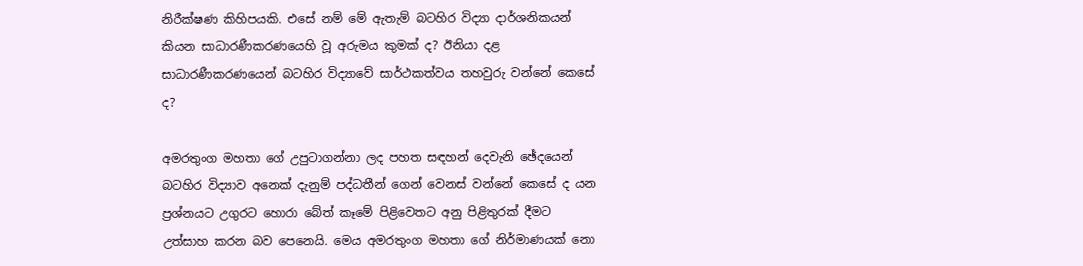නිරීක්‌ෂණ කිහිපයකි. එසේ නම් මේ ඇතැම් බටහිර විද්‍යා දාර්ශනිකයන් කියන සාධාරණීකරණයෙහි වූ අරුමය කුමක්‌ ද? ඊනියා දළ සාධාරණීකරණයෙන් බටහිර විද්‍යාවේ සාර්ථකත්වය තහවුරු වන්නේ කෙසේ ද?

අමරතුංග මහතා ගේ උපුටාගන්නා ලද පහත සඳහන් දෙවැනි ඡේදයෙන් බටහිර විද්‍යාව අනෙක්‌ දැනුම් පද්ධතීන් ගෙන් වෙනස්‌ වන්නේ කෙසේ ද යන ප්‍රශ්නයට උගුරට හොරා බේත් කෑමේ පිළිවෙතට අනු පිළිතුරක්‌ දීමට උත්සාහ කරන බව පෙනෙයි. මෙය අමරතුංග මහතා ගේ නිර්මාණයක්‌ නො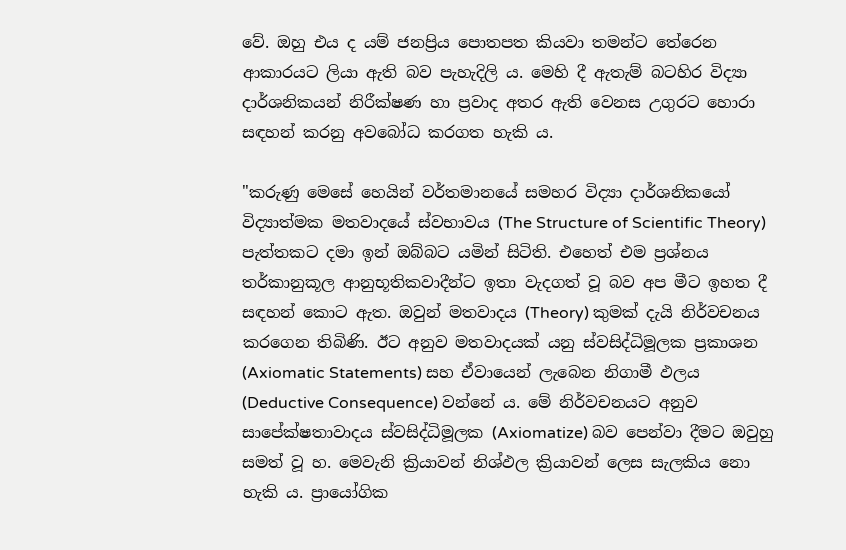වේ. ඔහු එය ද යම් ජනප්‍රිය පොතපත කියවා තමන්ට තේරෙන ආකාරයට ලියා ඇති බව පැහැදිලි ය. මෙහි දී ඇතැම් බටහිර විද්‍යා දාර්ශනිකයන් නිරීක්‌ෂණ හා ප්‍රවාද අතර ඇති වෙනස උගුරට හොරා සඳහන් කරනු අවබෝධ කරගත හැකි ය.

"කරුණු මෙසේ හෙයින් වර්තමානයේ සමහර විද්‍යා දාර්ශනිකයෝ විද්‍යාත්මක මතවාදයේ ස්‌වභාවය (The Structure of Scientific Theory) පැත්තකට දමා ඉන් ඔබ්බට යමින් සිටිති. එහෙත් එම ප්‍රශ්නය තර්කානුකූල ආනුභූතිකවාදීන්ට ඉතා වැදගත් වූ බව අප මීට ඉහත දී සඳහන් කොට ඇත. ඔවුන් මතවාදය (Theory) කුමක්‌ දැයි නිර්වචනය කරගෙන තිබිණි. ඊට අනුව මතවාදයක්‌ යනු ස්‌වසිද්ධිමූලක ප්‍රකාශන (Axiomatic Statements) සහ ඒවායෙන් ලැබෙන නිගාමී ඵලය (Deductive Consequence) වන්නේ ය. මේ නිර්වචනයට අනුව සාපේක්‌ෂතාවාදය ස්‌වසිද්ධිමූලක (Axiomatize) බව පෙන්වා දීමට ඔවුහු සමත් වූ හ. මෙවැනි ක්‍රියාවන් නිශ්ඵල ක්‍රියාවන් ලෙස සැලකිය නො හැකි ය. ප්‍රායෝගික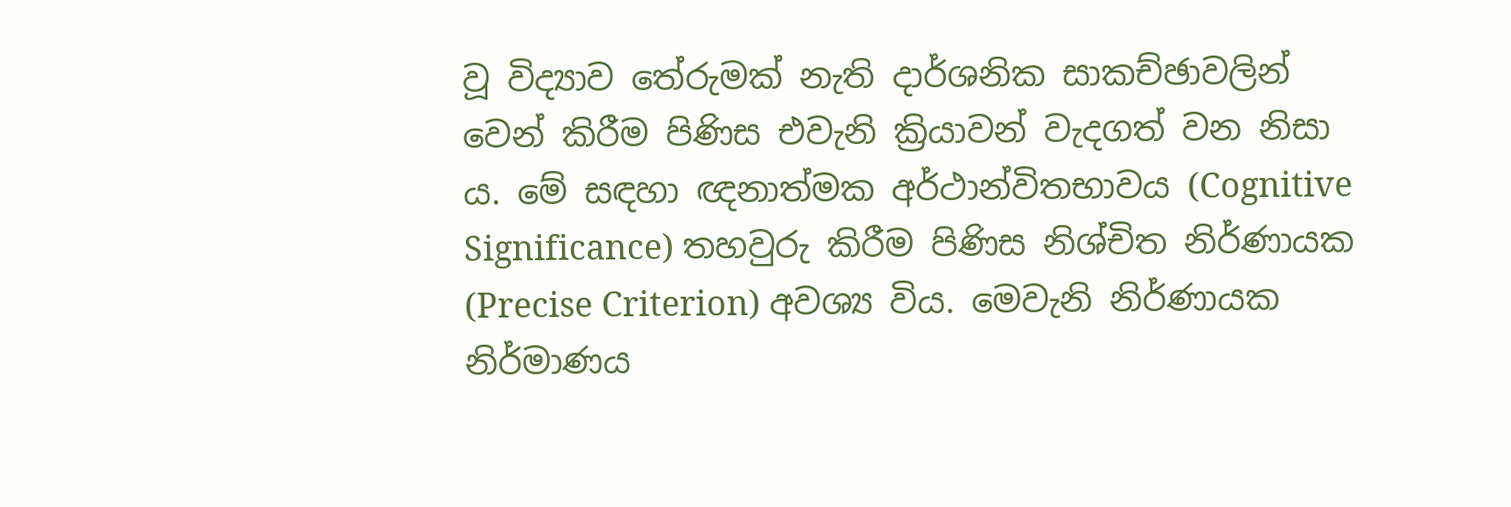වූ විද්‍යාව තේරුමක්‌ නැති දාර්ශනික සාකච්ඡාවලින් වෙන් කිරීම පිණිස එවැනි ක්‍රියාවන් වැදගත් වන නිසා ය. මේ සඳහා ඥනාත්මක අර්ථාන්විතභාවය (Cognitive Significance) තහවුරු කිරීම පිණිස නිශ්චිත නිර්ණායක (Precise Criterion) අවශ්‍ය විය. මෙවැනි නිර්ණායක නිර්මාණය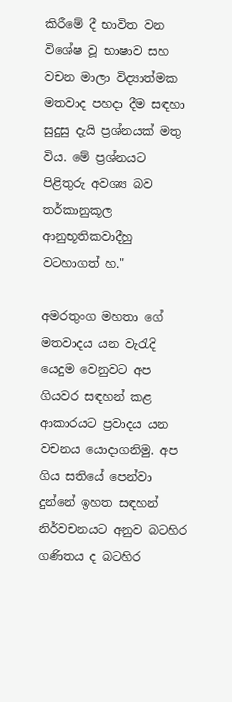කිරීමේ දී භාවිත වන විශේෂ වූ භාෂාව සහ වචන මාලා විද්‍යාත්මක මතවාද පහදා දීම සඳහා සුදුසු දැයි ප්‍රශ්නයක්‌ මතු විය. මේ ප්‍රශ්නයට පිළිතුරු අවශ්‍ය බව තර්කානුකූල ආනුභූතිකවාදීහු වටහාගත් හ."

අමරතුංග මහතා ගේ මතවාදය යන වැරැදි යෙදුම වෙනුවට අප ගියවර සඳහන් කළ ආකාරයට ප්‍රවාදය යන වචනය යොදාගනිමු. අප ගිය සතියේ පෙන්වා දුන්නේ ඉහත සඳහන් නිර්වචනයට අනුව බටහිර ගණිතය ද බටහිර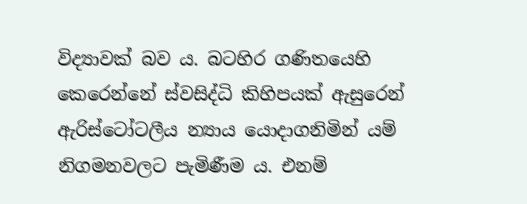විද්‍යාවක්‌ බව ය. බටහිර ගණිතයෙහි කෙරෙන්නේ ස්‌වසිද්ධි කිහිපයක්‌ ඇසුරෙන් ඇරිස්‌ටෝටලීය න්‍යාය යොදාගනිමින් යම් නිගමනවලට පැමිණීම ය. එනම්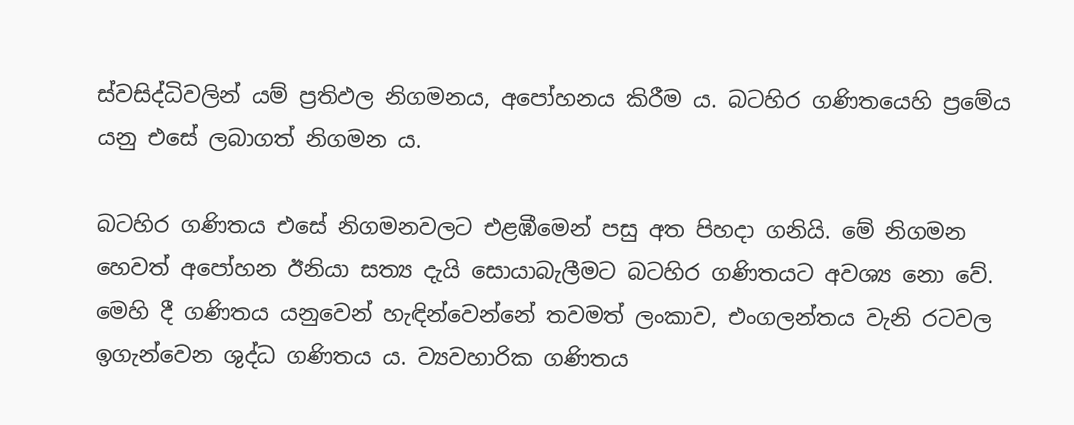ස්‌වසිද්ධිවලින් යම් ප්‍රතිඵල නිගමනය, අපෝහනය කිරීම ය. බටහිර ගණිතයෙහි ප්‍රමේය යනු එසේ ලබාගත් නිගමන ය.

බටහිර ගණිතය එසේ නිගමනවලට එළඹීමෙන් පසු අත පිහදා ගනියි. මේ නිගමන හෙවත් අපෝහන ඊනියා සත්‍ය දැයි සොයාබැලීමට බටහිර ගණිතයට අවශ්‍ය නො වේ. මෙහි දී ගණිතය යනුවෙන් හැඳින්වෙන්නේ තවමත් ලංකාව, එංගලන්තය වැනි රටවල ඉගැන්වෙන ශුද්ධ ගණිතය ය. ව්‍යවහාරික ගණිතය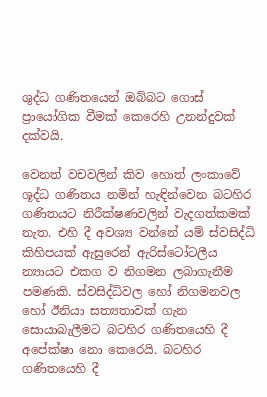ශුද්ධ ගණිතයෙන් ඔබ්බට ගොස්‌ ප්‍රායෝගික වීමක්‌ කෙරෙහි උනන්දුවක්‌ දක්‌වයි.

වෙනත් වචවලින් කිව හොත් ලංකාවේ ශූද්ධ ගණිතය නමින් හැඳින්වෙන බටහිර ගණිතයට නිරීක්‌ෂණවලින් වැදගත්කමක්‌ නැත. එහි දී අවශ්‍ය වන්නේ යම් ස්‌වසිද්ධි කිහිපයක්‌ ඇසුරෙන් ඇරිස්‌ටෝටලීය න්‍යායට එකග ව නිගමන ලබාගැනීම පමණකි. ස්‌වසිද්ධිවල හෝ නිගමනවල හෝ ඊනියා සත්‍යතාවක්‌ ගැන සොයාබැලීමට බටහිර ගණිතයෙහි දී අපේක්‌ෂා නො කෙරෙයි. බටහිර ගණිතයෙහි දී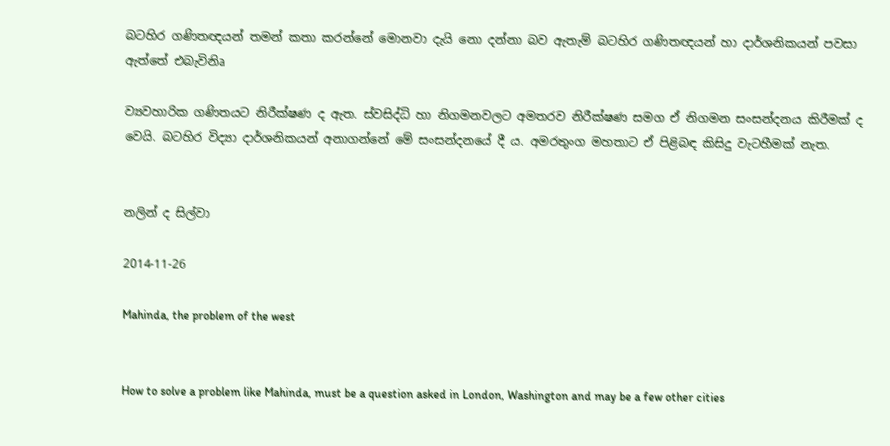බටහිර ගණිතඥයන් තමන් කතා කරන්නේ මොනවා දැයි නො දන්නා බව ඇතැම් බටහිර ගණිතඥයන් හා දාර්ශනිකයන් පවසා ඇත්තේ එබැවිනිෘ

ව්‍යවහාරික ගණිතයට නිරීක්‌ෂණ ද ඇත. ස්‌වසිද්ධි හා නිගමනවලට අමතරව නිරීක්‌ෂණ සමග ඒ නිගමන සංසන්දනය කිරීමක්‌ ද වෙයි. බටහිර විද්‍යා දාර්ශනිකයන් අනාගන්නේ මේ සංසන්දනයේ දී ය. අමරතුංග මහතාට ඒ පිළිබඳ කිසිදු වැටහීමක්‌ නැත.


නලින් ද සිල්වා

2014-11-26

Mahinda, the problem of the west


How to solve a problem like Mahinda, must be a question asked in London, Washington and may be a few other cities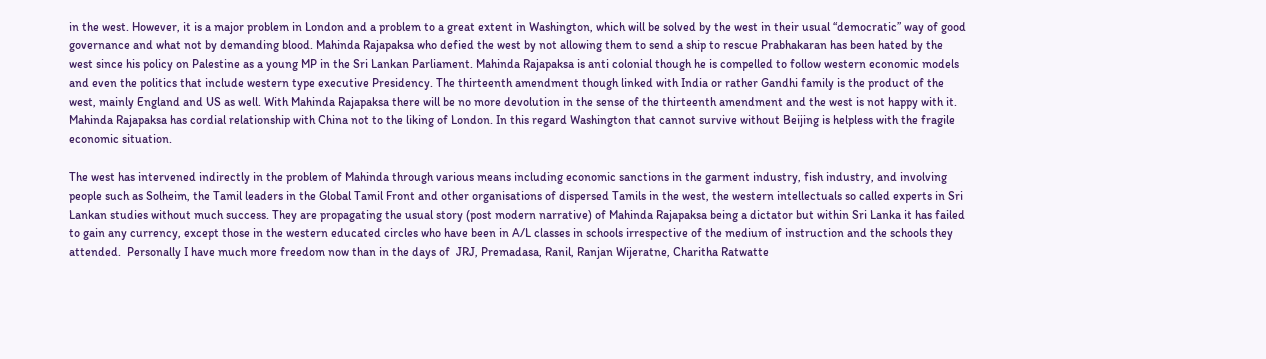in the west. However, it is a major problem in London and a problem to a great extent in Washington, which will be solved by the west in their usual “democratic” way of good governance and what not by demanding blood. Mahinda Rajapaksa who defied the west by not allowing them to send a ship to rescue Prabhakaran has been hated by the west since his policy on Palestine as a young MP in the Sri Lankan Parliament. Mahinda Rajapaksa is anti colonial though he is compelled to follow western economic models and even the politics that include western type executive Presidency. The thirteenth amendment though linked with India or rather Gandhi family is the product of the west, mainly England and US as well. With Mahinda Rajapaksa there will be no more devolution in the sense of the thirteenth amendment and the west is not happy with it. Mahinda Rajapaksa has cordial relationship with China not to the liking of London. In this regard Washington that cannot survive without Beijing is helpless with the fragile economic situation.

The west has intervened indirectly in the problem of Mahinda through various means including economic sanctions in the garment industry, fish industry, and involving people such as Solheim, the Tamil leaders in the Global Tamil Front and other organisations of dispersed Tamils in the west, the western intellectuals so called experts in Sri Lankan studies without much success. They are propagating the usual story (post modern narrative) of Mahinda Rajapaksa being a dictator but within Sri Lanka it has failed to gain any currency, except those in the western educated circles who have been in A/L classes in schools irrespective of the medium of instruction and the schools they attended.  Personally I have much more freedom now than in the days of  JRJ, Premadasa, Ranil, Ranjan Wijeratne, Charitha Ratwatte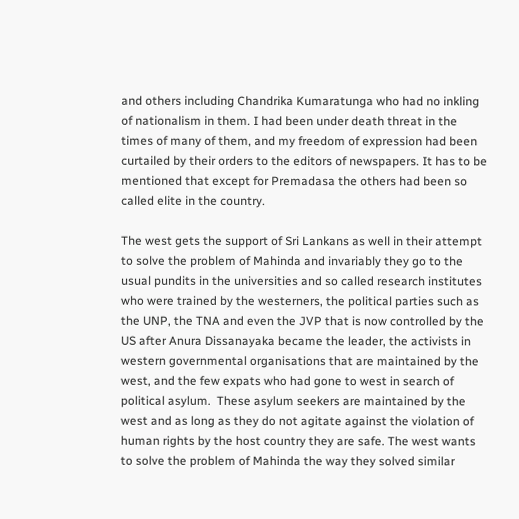and others including Chandrika Kumaratunga who had no inkling of nationalism in them. I had been under death threat in the times of many of them, and my freedom of expression had been curtailed by their orders to the editors of newspapers. It has to be mentioned that except for Premadasa the others had been so called elite in the country.

The west gets the support of Sri Lankans as well in their attempt to solve the problem of Mahinda and invariably they go to the usual pundits in the universities and so called research institutes who were trained by the westerners, the political parties such as the UNP, the TNA and even the JVP that is now controlled by the US after Anura Dissanayaka became the leader, the activists in western governmental organisations that are maintained by the west, and the few expats who had gone to west in search of political asylum.  These asylum seekers are maintained by the west and as long as they do not agitate against the violation of human rights by the host country they are safe. The west wants to solve the problem of Mahinda the way they solved similar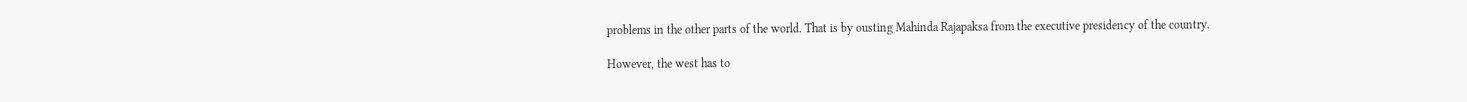problems in the other parts of the world. That is by ousting Mahinda Rajapaksa from the executive presidency of the country.

However, the west has to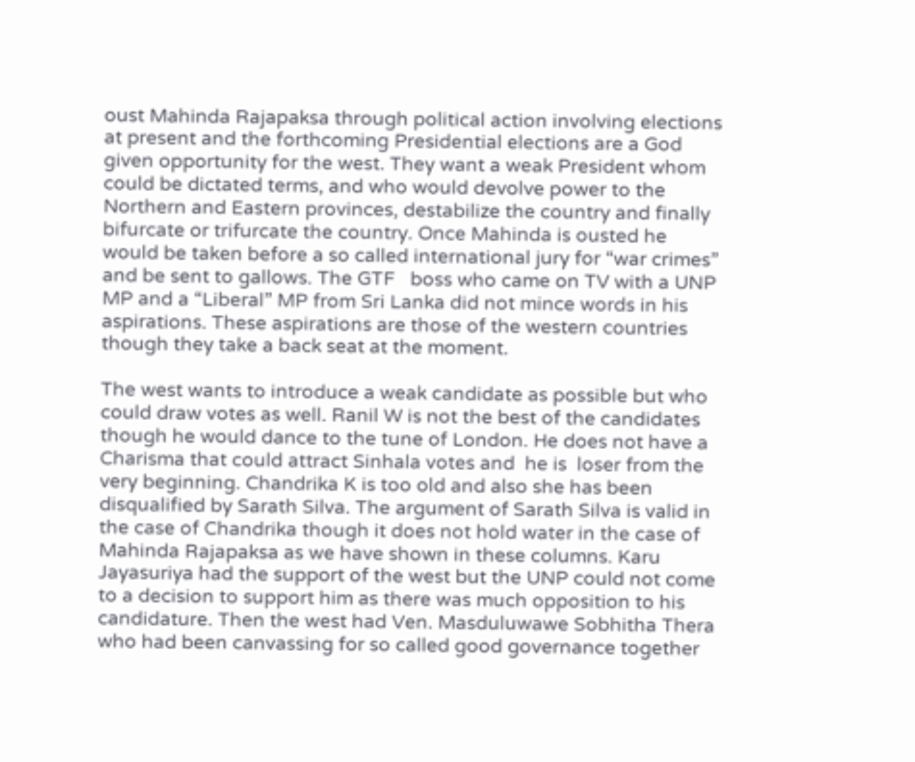oust Mahinda Rajapaksa through political action involving elections at present and the forthcoming Presidential elections are a God given opportunity for the west. They want a weak President whom could be dictated terms, and who would devolve power to the Northern and Eastern provinces, destabilize the country and finally bifurcate or trifurcate the country. Once Mahinda is ousted he would be taken before a so called international jury for “war crimes” and be sent to gallows. The GTF   boss who came on TV with a UNP MP and a “Liberal” MP from Sri Lanka did not mince words in his aspirations. These aspirations are those of the western countries though they take a back seat at the moment.

The west wants to introduce a weak candidate as possible but who could draw votes as well. Ranil W is not the best of the candidates though he would dance to the tune of London. He does not have a Charisma that could attract Sinhala votes and  he is  loser from the very beginning. Chandrika K is too old and also she has been disqualified by Sarath Silva. The argument of Sarath Silva is valid in the case of Chandrika though it does not hold water in the case of Mahinda Rajapaksa as we have shown in these columns. Karu Jayasuriya had the support of the west but the UNP could not come to a decision to support him as there was much opposition to his candidature. Then the west had Ven. Masduluwawe Sobhitha Thera who had been canvassing for so called good governance together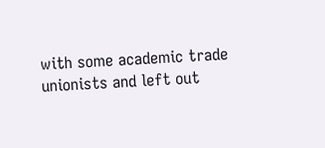with some academic trade unionists and left out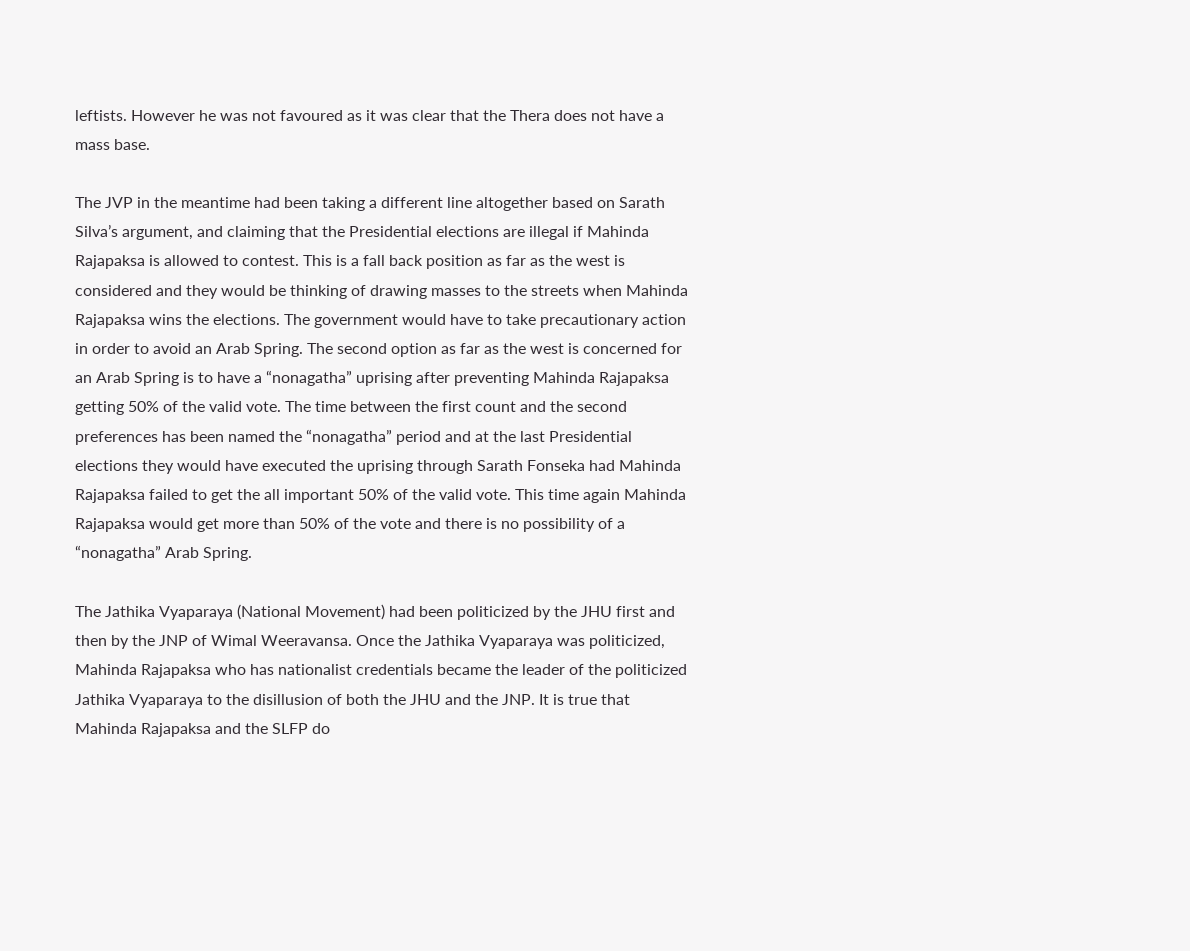leftists. However he was not favoured as it was clear that the Thera does not have a mass base.

The JVP in the meantime had been taking a different line altogether based on Sarath Silva’s argument, and claiming that the Presidential elections are illegal if Mahinda Rajapaksa is allowed to contest. This is a fall back position as far as the west is considered and they would be thinking of drawing masses to the streets when Mahinda Rajapaksa wins the elections. The government would have to take precautionary action in order to avoid an Arab Spring. The second option as far as the west is concerned for an Arab Spring is to have a “nonagatha” uprising after preventing Mahinda Rajapaksa getting 50% of the valid vote. The time between the first count and the second preferences has been named the “nonagatha” period and at the last Presidential elections they would have executed the uprising through Sarath Fonseka had Mahinda Rajapaksa failed to get the all important 50% of the valid vote. This time again Mahinda Rajapaksa would get more than 50% of the vote and there is no possibility of a “nonagatha” Arab Spring.

The Jathika Vyaparaya (National Movement) had been politicized by the JHU first and then by the JNP of Wimal Weeravansa. Once the Jathika Vyaparaya was politicized, Mahinda Rajapaksa who has nationalist credentials became the leader of the politicized Jathika Vyaparaya to the disillusion of both the JHU and the JNP. It is true that Mahinda Rajapaksa and the SLFP do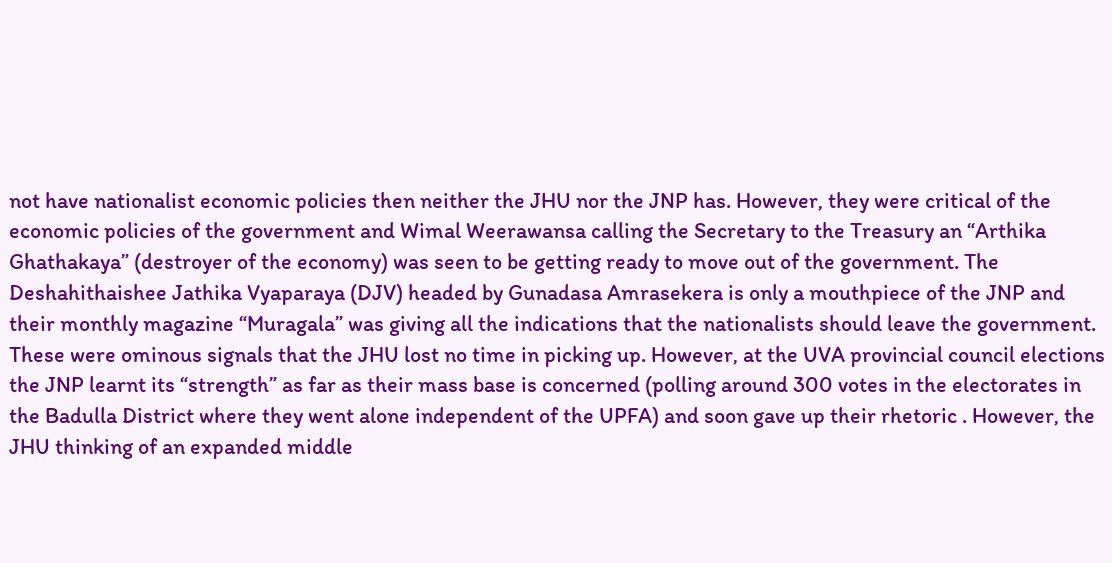not have nationalist economic policies then neither the JHU nor the JNP has. However, they were critical of the economic policies of the government and Wimal Weerawansa calling the Secretary to the Treasury an “Arthika Ghathakaya” (destroyer of the economy) was seen to be getting ready to move out of the government. The Deshahithaishee Jathika Vyaparaya (DJV) headed by Gunadasa Amrasekera is only a mouthpiece of the JNP and their monthly magazine “Muragala” was giving all the indications that the nationalists should leave the government. These were ominous signals that the JHU lost no time in picking up. However, at the UVA provincial council elections the JNP learnt its “strength” as far as their mass base is concerned (polling around 300 votes in the electorates in the Badulla District where they went alone independent of the UPFA) and soon gave up their rhetoric . However, the JHU thinking of an expanded middle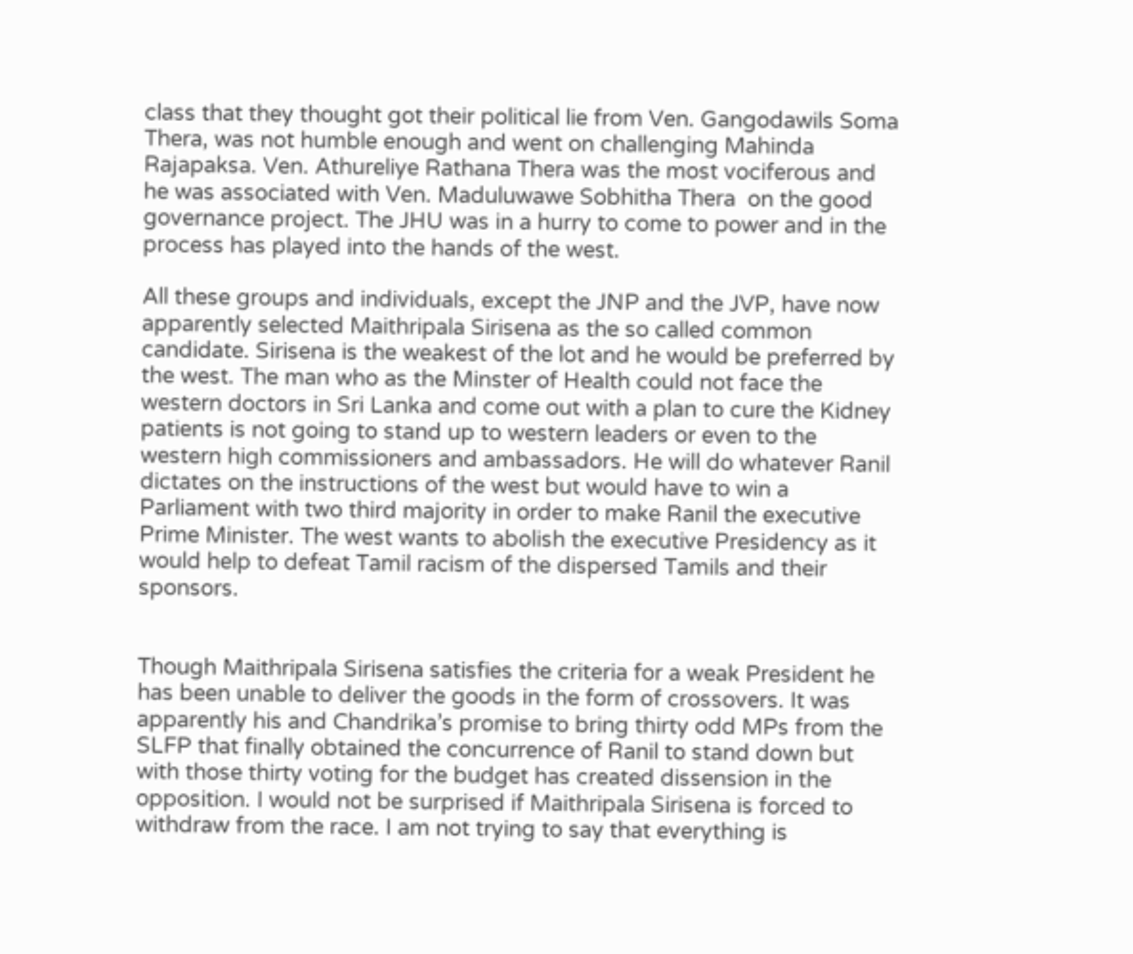class that they thought got their political lie from Ven. Gangodawils Soma Thera, was not humble enough and went on challenging Mahinda Rajapaksa. Ven. Athureliye Rathana Thera was the most vociferous and he was associated with Ven. Maduluwawe Sobhitha Thera  on the good governance project. The JHU was in a hurry to come to power and in the process has played into the hands of the west.

All these groups and individuals, except the JNP and the JVP, have now apparently selected Maithripala Sirisena as the so called common candidate. Sirisena is the weakest of the lot and he would be preferred by the west. The man who as the Minster of Health could not face the western doctors in Sri Lanka and come out with a plan to cure the Kidney patients is not going to stand up to western leaders or even to the western high commissioners and ambassadors. He will do whatever Ranil dictates on the instructions of the west but would have to win a Parliament with two third majority in order to make Ranil the executive Prime Minister. The west wants to abolish the executive Presidency as it would help to defeat Tamil racism of the dispersed Tamils and their sponsors.


Though Maithripala Sirisena satisfies the criteria for a weak President he has been unable to deliver the goods in the form of crossovers. It was apparently his and Chandrika’s promise to bring thirty odd MPs from the SLFP that finally obtained the concurrence of Ranil to stand down but with those thirty voting for the budget has created dissension in the opposition. I would not be surprised if Maithripala Sirisena is forced to withdraw from the race. I am not trying to say that everything is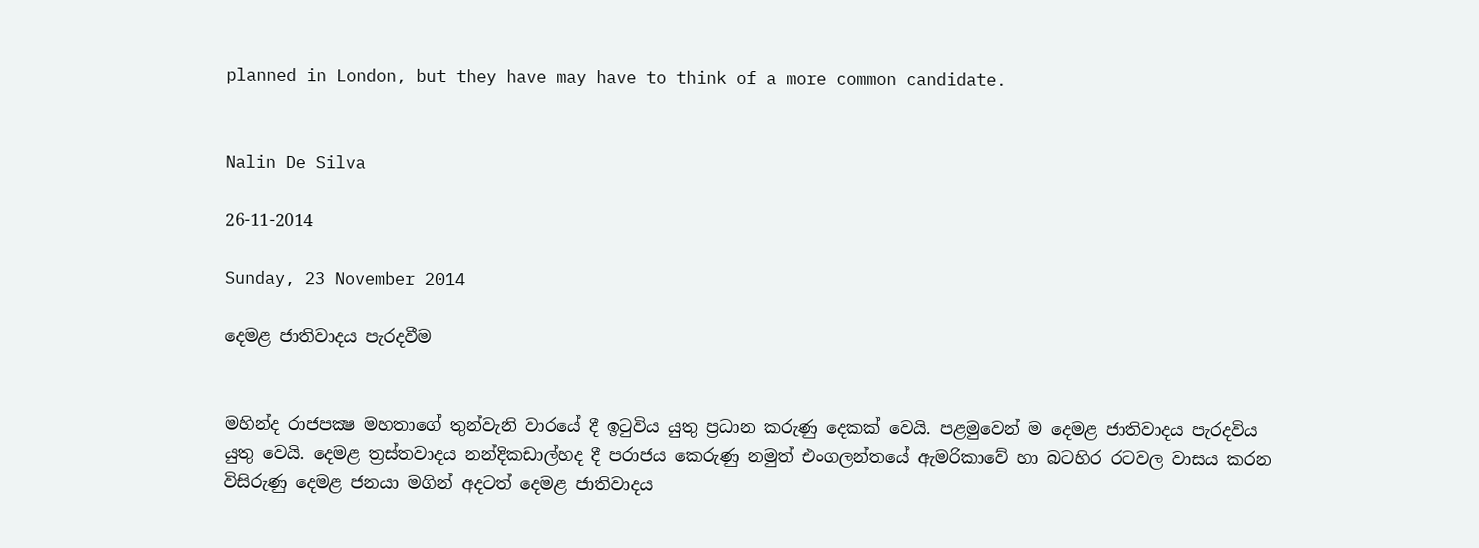planned in London, but they have may have to think of a more common candidate.


Nalin De Silva

26-11-2014

Sunday, 23 November 2014

දෙමළ ජාතිවාදය පැරදවීම


මහින්ද රාජපක්‍ෂ මහතාගේ තුන්වැනි වාරයේ දී ඉටුවිය යුතු ප්‍රධාන කරුණු දෙකක් වෙයි. පළමුවෙන් ම දෙමළ ජාතිවාදය පැරදවිය යුතු වෙයි. දෙමළ ත්‍රස්තවාදය නන්දිකඩාල්හද දී පරාජය කෙරුණු නමුත් එංගලන්තයේ ඇමරිකාවේ හා බටහිර රටවල වාසය කරන විසිරුණු දෙමළ ජනයා මගින් අදටත් දෙමළ ජාතිවාදය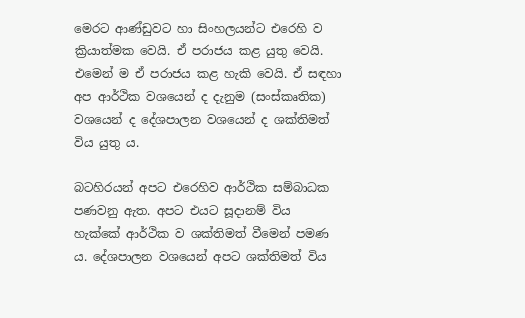මෙරට ආණ්ඩුවට හා සිංහලයන්ට එරෙහි ව ක්‍රියාත්මක වෙයි. ඒ පරාජය කළ යුතු වෙයි. එමෙන් ම ඒ පරාජය කළ හැකි වෙයි. ඒ සඳහා අප ආර්ථික වශයෙන් ද දැනුම (සංස්කෘතික) වශයෙන් ද දේශපාලන වශයෙන් ද ශක්තිමත් විය යුතු ය.

බටහිරයන් අපට එරෙහිව ආර්ථික සම්බාධක පණවනු ඇත. අපට එයට සූදානම් විය හැක්කේ ආර්ථික ව ශක්තිමත් වීමෙන් පමණ ය. දේශපාලන වශයෙන් අපට ශක්තිමත් විය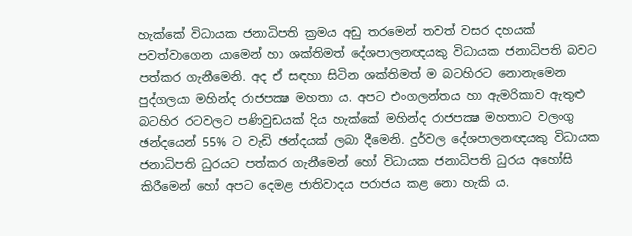හැක්කේ විධායක ජනාධිපති ක්‍රමය අඩු තරමෙන් තවත් වසර දහයක් පවත්වාගෙන යාමෙන් හා ශක්තිමත් දේශපාලනඥයකු විධායක ජනාධිපති බවට පත්කර ගැනීමෙනි. අද ඒ සඳහා සිටින ශක්තිමත් ම බටහිරට නොනැමෙන පුද්ගලයා මහින්ද රාජපක්‍ෂ මහතා ය. අපට එංගලන්තය හා ඇමරිකාව ඇතුළු බටහිර රටවලට පණිවුඩයක් දිය හැක්කේ මහින්ද රාජපක්‍ෂ මහතාට වලංගු ඡන්දයෙන් 55% ට වැඩි ඡන්දයක් ලබා දීමෙනි. දුර්වල දේශපාලනඥයකු විධායක ජනාධිපති ධුරයට පත්කර ගැනීමෙන් හෝ විධායක ජනාධිපති ධුරය අහෝසි කිරීමෙන් හෝ අපට දෙමළ ජාතිවාදය පරාජය කළ නො හැකි ය.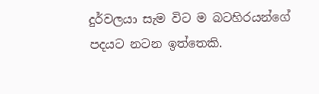දුර්වලයා සැම විට ම බටහිරයන්ගේ පදයට නටන ඉත්තෙකි.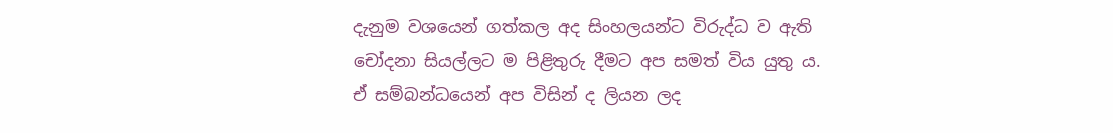දැනුම වශයෙන් ගත්කල අද සිංහලයන්ට විරුද්ධ ව ඇති චෝදනා සියල්ලට ම පිළිතුරු දීමට අප සමත් විය යුතු ය. ඒ සම්බන්ධයෙන් අප විසින් ද ලියන ලද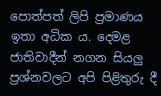පොත්පත් ලිපි ප්‍රමාණය ඉතා අධික ය. දෙමළ ජාතිවාදීන් නගන සියලු ප්‍රශ්නවලට අපි පිළිතුරු දී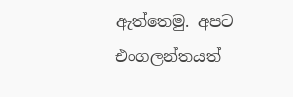ඇත්තෙමු. අපට එංගලන්තයත්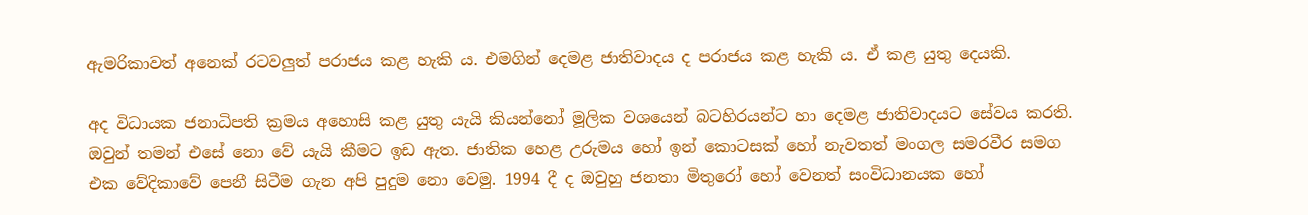ඇමරිකාවත් අනෙක් රටවලුත් පරාජය කළ හැකි ය. එමගින් දෙමළ ජාතිවාදය ද පරාජය කළ හැකි ය. ඒ කළ යුතු දෙයකි.

අද විධායක ජනාධිපති ක්‍රමය අහොසි කළ යුතු යැයි කියන්නෝ මූලික වශයෙන් බටහිරයන්ට හා දෙමළ ජාතිවාදයට සේවය කරති. ඔවුන් තමන් එසේ නො වේ යැයි කීමට ඉඩ ඇත. ජාතික හෙළ උරුමය හෝ ඉන් කොටසක් හෝ නැවතත් මංගල සමරවීර සමග එක වේදිකාවේ පෙනී සිටීම ගැන අපි පුදුම නො වෙමු. 1994 දී ද ඔවුහු ජනතා මිතුරෝ හෝ වෙනත් සංවිධානයක හෝ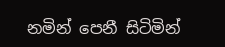නමින් පෙනී සිටිමින්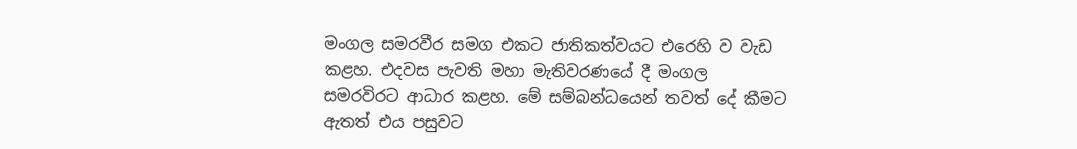මංගල සමරවීර සමග එකට ජාතිකත්වයට එරෙහි ව වැඩ කළහ. එදවස පැවති මහා මැතිවරණයේ දී මංගල සමරවිරට ආධාර කළහ. මේ සම්බන්ධයෙන් තවත් දේ කීමට ඇතත් එය පසුවට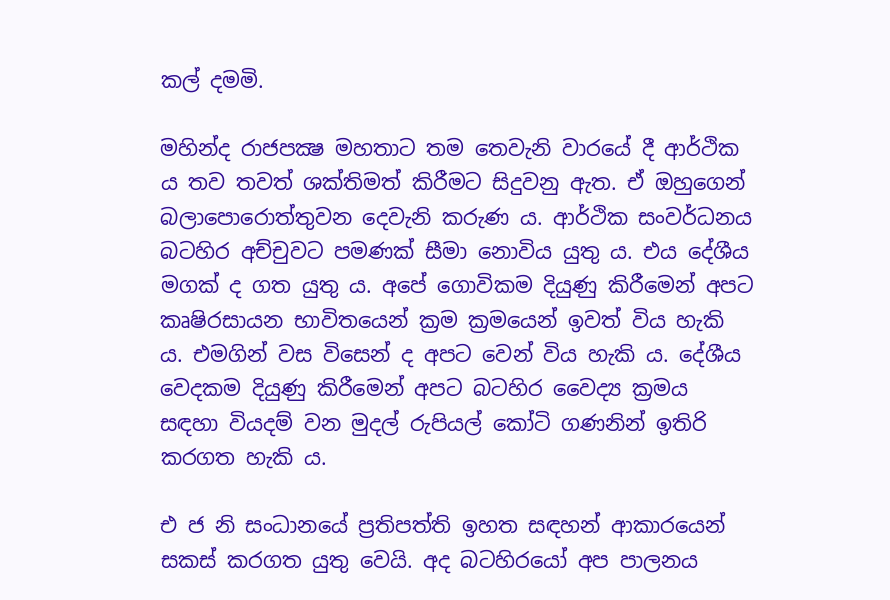කල් දමමි.

මහින්ද රාජපක්‍ෂ මහතාට තම තෙවැනි වාරයේ දී ආර්ථික ය තව තවත් ශක්තිමත් කිරීමට සිදුවනු ඇත. ඒ ඔහුගෙන් බලාපොරොත්තුවන දෙවැනි කරුණ ය. ආර්ථික සංවර්ධනය බටහිර අච්චුවට පමණක් සීමා නොවිය යුතු ය. එය දේශීය මගක් ද ගත යුතු ය. අපේ ගොවිකම දියුණු කිරීමෙන් අපට කෘෂිරසායන භාවිතයෙන් ක්‍රම ක්‍රමයෙන් ඉවත් විය හැකි ය. එමගින් වස විසෙන් ද අපට වෙන් විය හැකි ය. දේශීය වෙදකම දියුණු කිරීමෙන් අපට බටහිර වෛද්‍ය ක්‍රමය සඳහා වියදම් වන මුදල් රුපියල් කෝටි ගණනින් ඉතිරි කරගත හැකි ය.

එ ජ නි සංධානයේ ප්‍රතිපත්ති ඉහත සඳහන් ආකාරයෙන් සකස් කරගත යුතු වෙයි. අද බටහිරයෝ අප පාලනය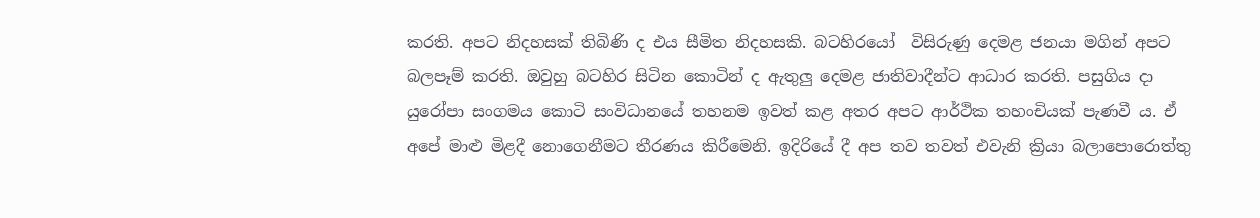කරති. අපට නිදහසක් තිබිණි ද එය සීමිත නිදහසකි. බටහිරයෝ  විසිරුණු දෙමළ ජනයා මගින් අපට බලපෑම් කරති. ඔවුහු බටහිර සිටින කොටින් ද ඇතුලු දෙමළ ජාතිවාදීන්ට ආධාර කරති. පසුගිය දා යුරෝපා සංගමය කොටි සංවිධානයේ තහනම ඉවත් කළ අතර අපට ආර්ථික තහංචියක් පැණවී ය. ඒ අපේ මාළු මිළදී නොගෙනීමට තීරණය කිරීමෙනි. ඉදිරියේ දී අප තව තවත් එවැනි ක්‍රියා බලාපොරොත්තු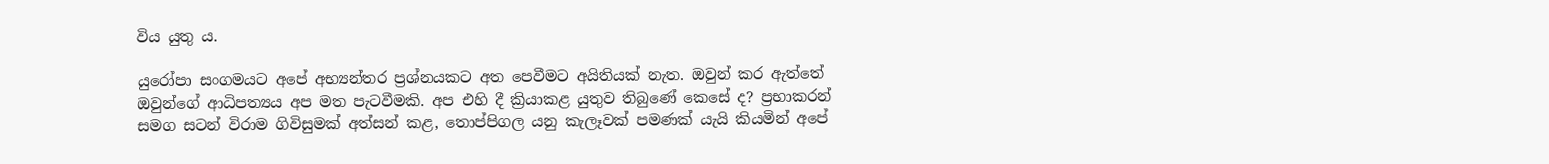විය යුතු ය.

යුරෝපා සංගමයට අපේ අභ්‍යන්තර ප්‍රශ්නයකට අත පෙවීමට අයිතියක් නැත. ඔවුන් කර ඇත්තේ ඔවුන්ගේ ආධිපත්‍යය අප මත පැටවීමකි. අප එහි දී ක්‍රියාකළ යුතුව තිබුණේ කෙසේ ද? ප්‍රභාකරන් සමග සටන් විරාම ගිවිසුමක් අත්සන් කළ, තොප්පිගල යනු කැලෑවක් පමණක් යැයි කියමින් අපේ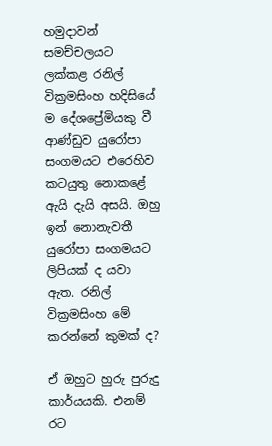හමුදාවන් සමච්චලයට ලක්කළ රනිල් වික්‍රමසිංහ හදිසියේ ම දේශප්‍රේමියකු වී ආණ්ඩුව යුරෝපා සංගමයට එරෙහිව කටයුතු නොකළේ ඇයි දැයි අසයි. ඔහු ඉන් නොනැවතී යුරෝපා සංගමයට ලිපියක් ද යවා ඇත. රනිල් වික්‍රමසිංහ මේ කරන්නේ කුමක් ද?

ඒ ඔහුට හුරු පුරුදු කාර්යයකි. එනම් රට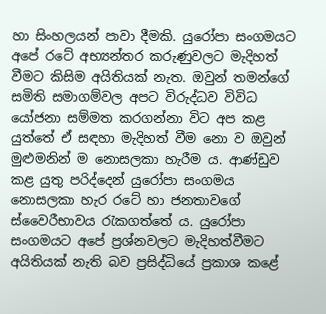හා සිංහලයන් පාවා දීමකි. යුරෝපා සංගමයට අපේ රටේ අභ්‍යන්තර කරුණුවලට මැදිහත් වීමට කිසිම අයිතියක් නැත. ඔවුන් තමන්ගේ සමිති සමාගම්වල අපට විරුද්ධව විවිධ යෝජනා සම්මත කරගන්නා විට අප කළ යුත්තේ ඒ සඳහා මැදිහත් වීම නො ව ඔවුන් මුළුමනින් ම නොසලකා හැරීම ය. ආණ්ඩුව කළ යුතු පරිද්දෙන් යුරෝපා සංගමය නොසලකා හැර රටේ හා ජනතාවගේ ස්වෛරීභාවය රැකගත්තේ ය. යුරෝපා සංගමයට අපේ ප්‍රශ්නවලට මැදිහත්වීමට අයිතියක් නැති බව ප්‍රසිද්ධියේ ප්‍රකාශ කළේ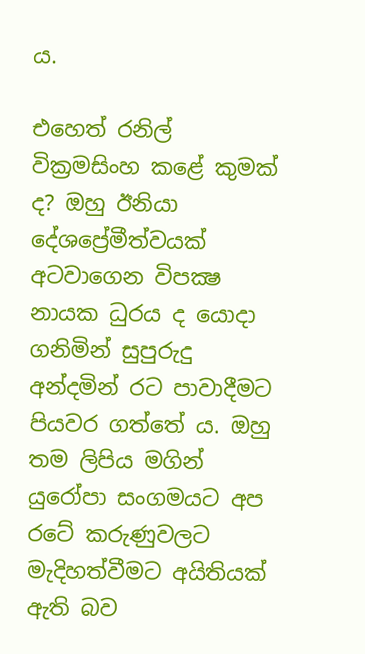ය.

එහෙත් රනිල් වික්‍රමසිංහ කළේ කුමක් ද? ඔහු ඊනියා දේශප්‍රේමීත්වයක් අටවාගෙන විපක්‍ෂ නායක ධුරය ද යොදා ගනිමින් සුපුරුදු අන්දමින් රට පාවාදීමට පියවර ගත්තේ ය. ඔහු තම ලිපිය මගින් යුරෝපා සංගමයට අප රටේ කරුණුවලට මැදිහත්වීමට අයිතියක් ඇති බව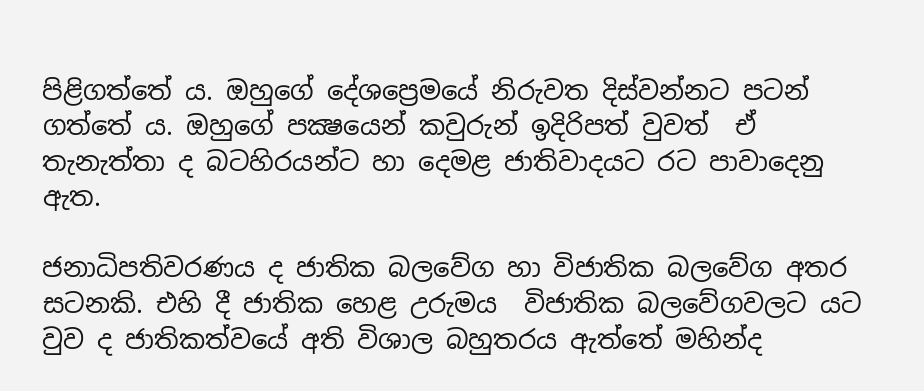පිළිගත්තේ ය. ඔහුගේ දේශප්‍රෙමයේ නිරුවත දිස්වන්නට පටන් ගත්තේ ය. ඔහුගේ පක්‍ෂයෙන් කවුරුන් ඉදිරිපත් වුවත්  ඒ තැනැත්තා ද බටහිරයන්ට හා දෙමළ ජාතිවාදයට රට පාවාදෙනු ඇත.

ජනාධිපතිවරණය ද ජාතික බලවේග හා විජාතික බලවේග අතර සටනකි. එහි දී ජාතික හෙළ උරුමය  විජාතික බලවේගවලට යට වුව ද ජාතිකත්වයේ අති විශාල බහුතරය ඇත්තේ මහින්ද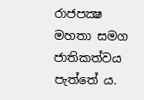රාජපක්‍ෂ මහතා සමග ජාතිකත්වය පැත්තේ ය.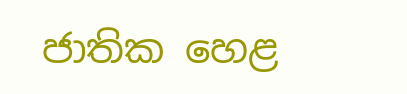ජාතික හෙළ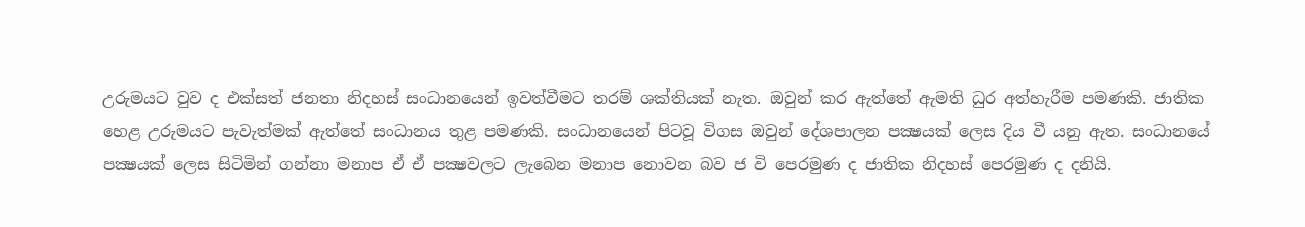උරුමයට වුව ද එක්සත් ජනතා නිදහස් සංධානයෙන් ඉවත්වීමට තරම් ශක්තියක් නැත. ඔවුන් කර ඇත්තේ ඇමති ධුර අත්හැරීම පමණකි. ජාතික හෙළ උරුමයට පැවැත්මක් ඇත්තේ සංධානය තුළ පමණකි. සංධානයෙන් පිටවූ විගස ඔවුන් දේශපාලන පක්‍ෂයක් ලෙස දිය වී යනු ඇත. සංධානයේ පක්‍ෂයක් ලෙස සිටිමින් ගන්නා මනාප ඒ ඒ පක්‍ෂවලට ලැබෙන මනාප නොවන බව ජ වි පෙරමුණ ද ජාතික නිදහස් පෙරමුණ ද දනියි.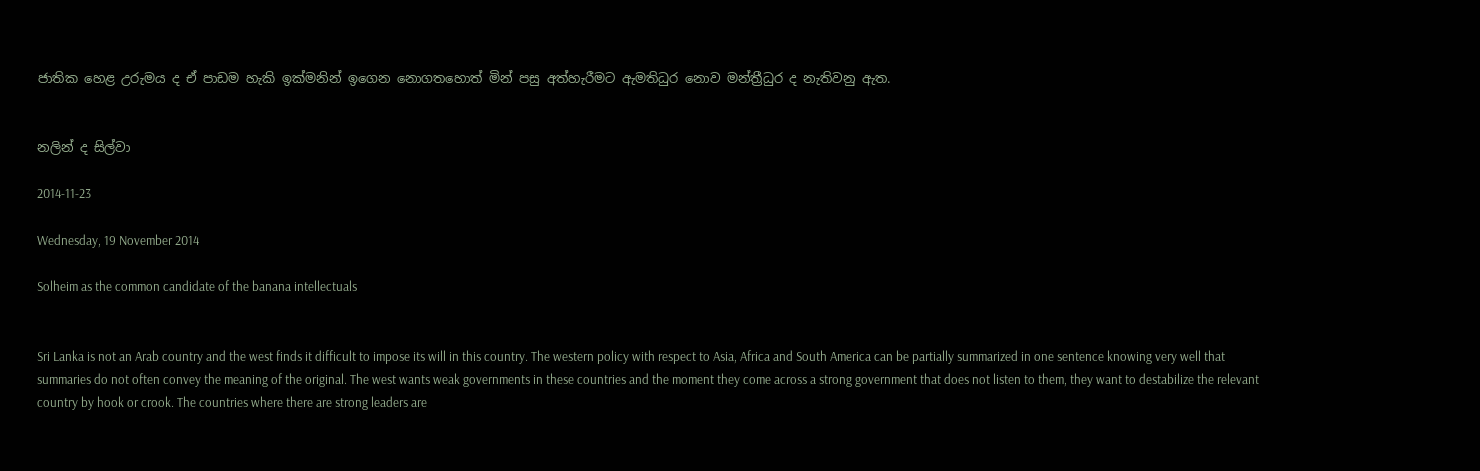ජාතික හෙළ උරුමය ද ඒ පාඩම හැකි ඉක්මනින් ඉගෙන නොගතහොත් මින් පසු අත්හැරීමට ඇමතිධුර නොව මන්ත්‍රීධුර ද නැතිවනු ඇත.


නලින් ද සිල්වා

2014-11-23

Wednesday, 19 November 2014

Solheim as the common candidate of the banana intellectuals


Sri Lanka is not an Arab country and the west finds it difficult to impose its will in this country. The western policy with respect to Asia, Africa and South America can be partially summarized in one sentence knowing very well that summaries do not often convey the meaning of the original. The west wants weak governments in these countries and the moment they come across a strong government that does not listen to them, they want to destabilize the relevant country by hook or crook. The countries where there are strong leaders are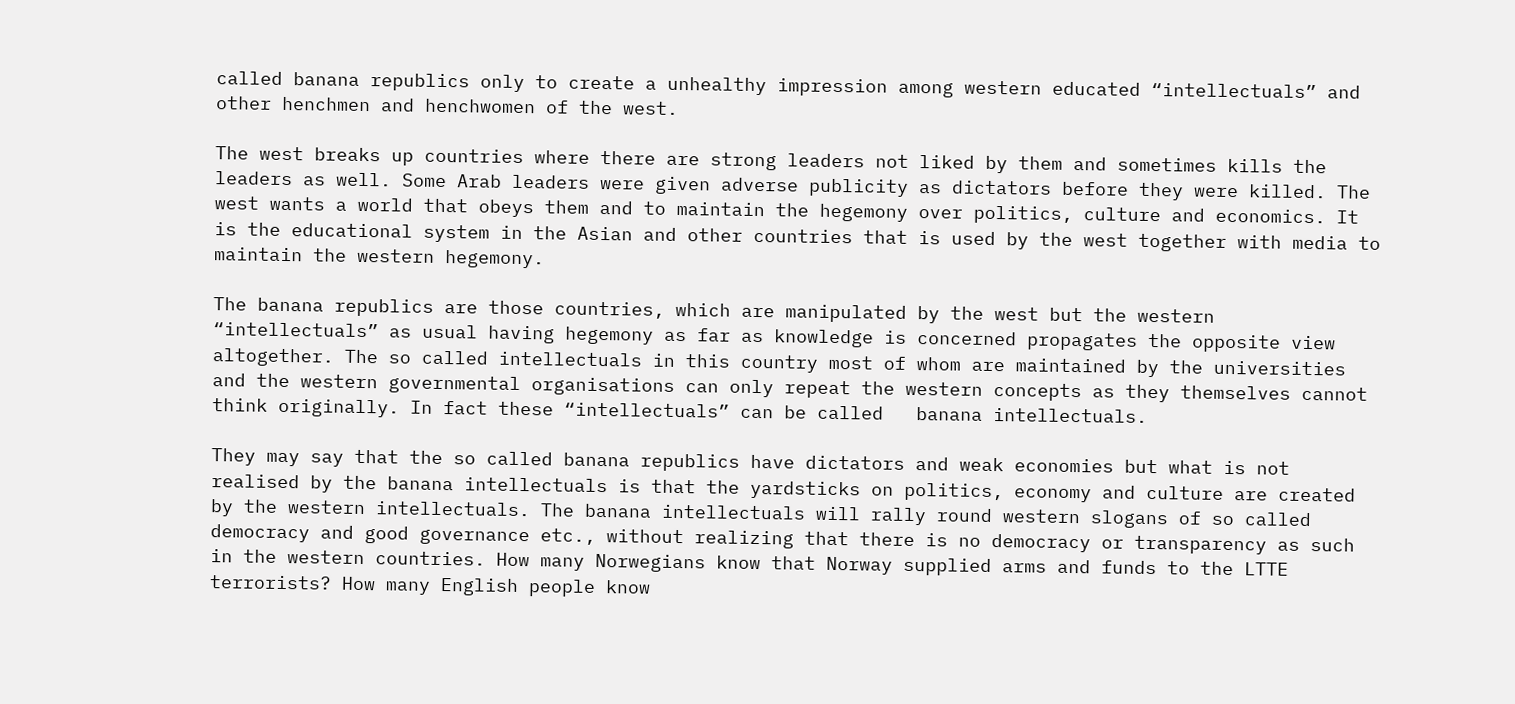called banana republics only to create a unhealthy impression among western educated “intellectuals” and other henchmen and henchwomen of the west.

The west breaks up countries where there are strong leaders not liked by them and sometimes kills the leaders as well. Some Arab leaders were given adverse publicity as dictators before they were killed. The west wants a world that obeys them and to maintain the hegemony over politics, culture and economics. It is the educational system in the Asian and other countries that is used by the west together with media to maintain the western hegemony.

The banana republics are those countries, which are manipulated by the west but the western “intellectuals” as usual having hegemony as far as knowledge is concerned propagates the opposite view altogether. The so called intellectuals in this country most of whom are maintained by the universities and the western governmental organisations can only repeat the western concepts as they themselves cannot think originally. In fact these “intellectuals” can be called   banana intellectuals.

They may say that the so called banana republics have dictators and weak economies but what is not realised by the banana intellectuals is that the yardsticks on politics, economy and culture are created by the western intellectuals. The banana intellectuals will rally round western slogans of so called democracy and good governance etc., without realizing that there is no democracy or transparency as such in the western countries. How many Norwegians know that Norway supplied arms and funds to the LTTE terrorists? How many English people know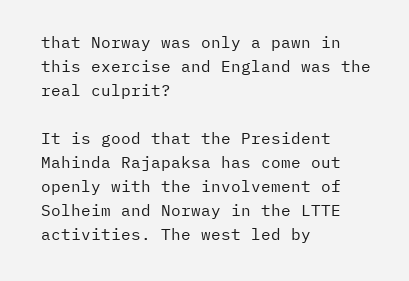that Norway was only a pawn in this exercise and England was the real culprit?

It is good that the President Mahinda Rajapaksa has come out openly with the involvement of Solheim and Norway in the LTTE activities. The west led by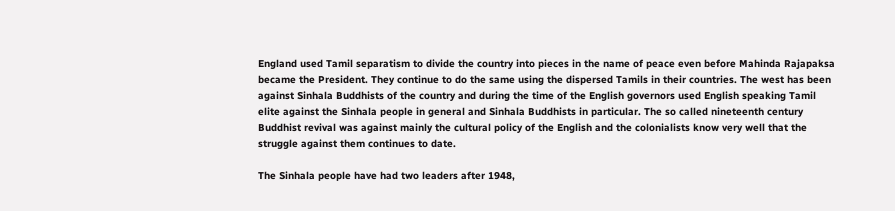England used Tamil separatism to divide the country into pieces in the name of peace even before Mahinda Rajapaksa became the President. They continue to do the same using the dispersed Tamils in their countries. The west has been against Sinhala Buddhists of the country and during the time of the English governors used English speaking Tamil elite against the Sinhala people in general and Sinhala Buddhists in particular. The so called nineteenth century Buddhist revival was against mainly the cultural policy of the English and the colonialists know very well that the struggle against them continues to date.

The Sinhala people have had two leaders after 1948,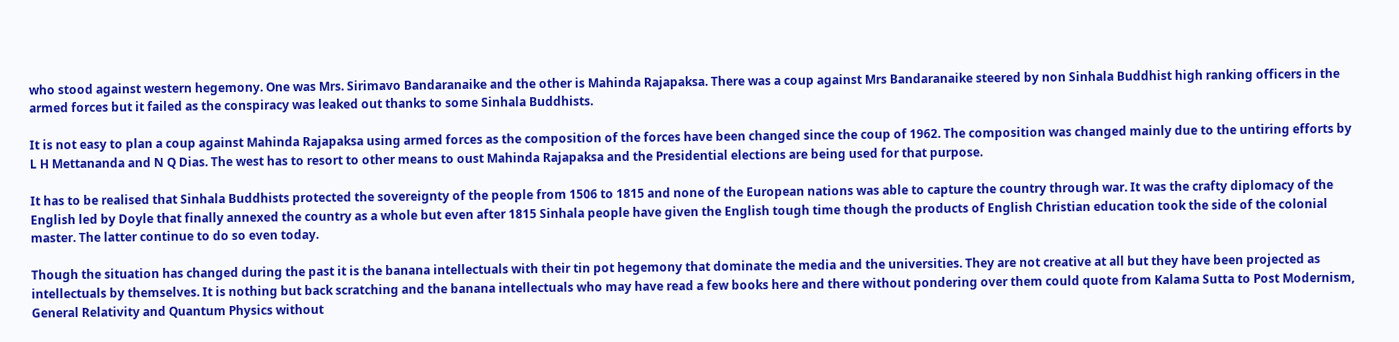who stood against western hegemony. One was Mrs. Sirimavo Bandaranaike and the other is Mahinda Rajapaksa. There was a coup against Mrs Bandaranaike steered by non Sinhala Buddhist high ranking officers in the armed forces but it failed as the conspiracy was leaked out thanks to some Sinhala Buddhists.

It is not easy to plan a coup against Mahinda Rajapaksa using armed forces as the composition of the forces have been changed since the coup of 1962. The composition was changed mainly due to the untiring efforts by L H Mettananda and N Q Dias. The west has to resort to other means to oust Mahinda Rajapaksa and the Presidential elections are being used for that purpose.

It has to be realised that Sinhala Buddhists protected the sovereignty of the people from 1506 to 1815 and none of the European nations was able to capture the country through war. It was the crafty diplomacy of the English led by Doyle that finally annexed the country as a whole but even after 1815 Sinhala people have given the English tough time though the products of English Christian education took the side of the colonial master. The latter continue to do so even today.

Though the situation has changed during the past it is the banana intellectuals with their tin pot hegemony that dominate the media and the universities. They are not creative at all but they have been projected as intellectuals by themselves. It is nothing but back scratching and the banana intellectuals who may have read a few books here and there without pondering over them could quote from Kalama Sutta to Post Modernism, General Relativity and Quantum Physics without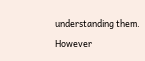understanding them. However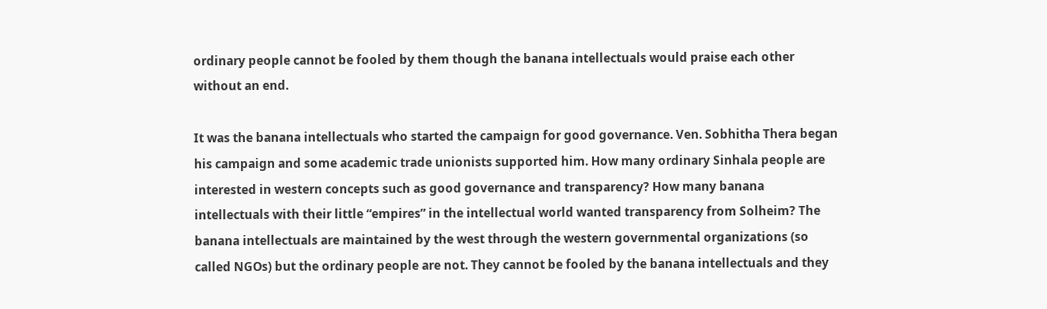ordinary people cannot be fooled by them though the banana intellectuals would praise each other without an end.

It was the banana intellectuals who started the campaign for good governance. Ven. Sobhitha Thera began his campaign and some academic trade unionists supported him. How many ordinary Sinhala people are interested in western concepts such as good governance and transparency? How many banana intellectuals with their little “empires” in the intellectual world wanted transparency from Solheim? The banana intellectuals are maintained by the west through the western governmental organizations (so called NGOs) but the ordinary people are not. They cannot be fooled by the banana intellectuals and they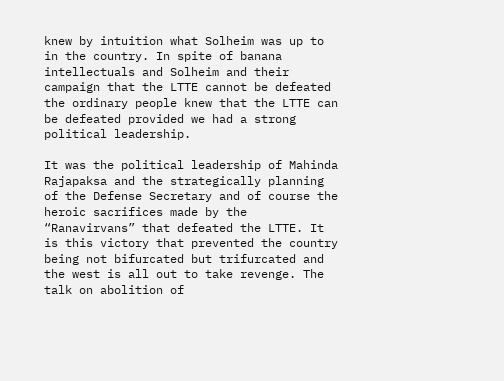knew by intuition what Solheim was up to in the country. In spite of banana intellectuals and Solheim and their campaign that the LTTE cannot be defeated the ordinary people knew that the LTTE can be defeated provided we had a strong political leadership.

It was the political leadership of Mahinda Rajapaksa and the strategically planning of the Defense Secretary and of course the heroic sacrifices made by the “Ranavirvans” that defeated the LTTE. It is this victory that prevented the country being not bifurcated but trifurcated and the west is all out to take revenge. The talk on abolition of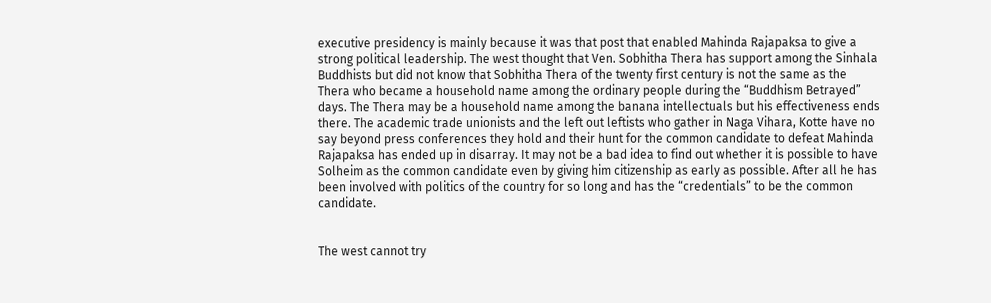executive presidency is mainly because it was that post that enabled Mahinda Rajapaksa to give a strong political leadership. The west thought that Ven. Sobhitha Thera has support among the Sinhala Buddhists but did not know that Sobhitha Thera of the twenty first century is not the same as the Thera who became a household name among the ordinary people during the “Buddhism Betrayed” days. The Thera may be a household name among the banana intellectuals but his effectiveness ends there. The academic trade unionists and the left out leftists who gather in Naga Vihara, Kotte have no say beyond press conferences they hold and their hunt for the common candidate to defeat Mahinda Rajapaksa has ended up in disarray. It may not be a bad idea to find out whether it is possible to have Solheim as the common candidate even by giving him citizenship as early as possible. After all he has been involved with politics of the country for so long and has the “credentials” to be the common candidate.


The west cannot try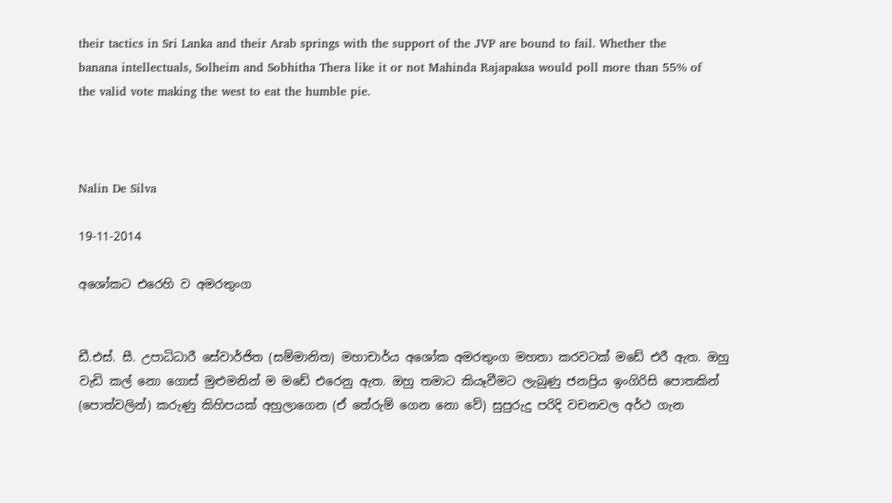their tactics in Sri Lanka and their Arab springs with the support of the JVP are bound to fail. Whether the banana intellectuals, Solheim and Sobhitha Thera like it or not Mahinda Rajapaksa would poll more than 55% of the valid vote making the west to eat the humble pie.



Nalin De Silva

19-11-2014

අශෝකට එරෙහි ව අමරතුංග


ඩී.එස්‌. සී. උපාධිධාරී සේවාර්ජිත (සම්මානිත) මහාචාර්ය අශෝක අමරතුංග මහතා කරවටක්‌ මඩේ එරී ඇත. ඔහු වැඩි කල් නො ගොස්‌ මුළුමනින් ම මඩේ එරෙනු ඇත. ඔහු තමාට කියෑවීමට ලැබුණු ජනප්‍රිය ඉංගිරිසි පොතකින් (පොත්වලින්) කරුණු කිහිපයක්‌ අහුලාගෙන (ඒ තේරුම් ගෙන නො වේ) සුපුරුදු පරිදි වචනවල අර්ථ ගැන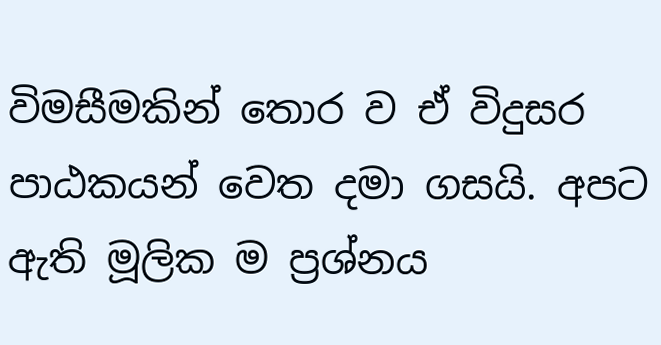විමසීමකින් තොර ව ඒ විදුසර පාඨකයන් වෙත දමා ගසයි. අපට ඇති මූලික ම ප්‍රශ්නය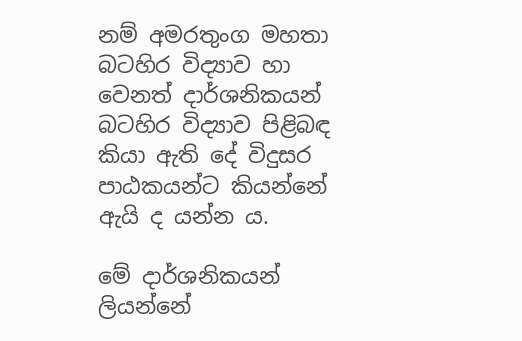නම් අමරතුංග මහතා බටහිර විද්‍යාව හා වෙනත් දාර්ශනිකයන් බටහිර විද්‍යාව පිළිබඳ කියා ඇති දේ විදුසර පාඨකයන්ට කියන්නේ ඇයි ද යන්න ය.

මේ දාර්ශනිකයන් ලියන්නේ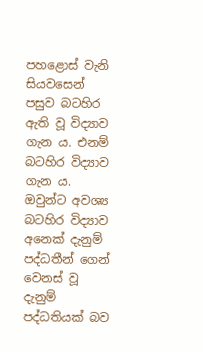පහළොස්‌ වැනි සියවසෙන් පසුව බටහිර ඇති වූ විද්‍යාව ගැන ය. එනම් බටහිර විද්‍යාව ගැන ය. ඔවුන්ට අවශ්‍ය බටහිර විද්‍යාව අනෙක්‌ දැනුම් පද්ධතීන් ගෙන් වෙනස්‌ වූ දැනුම් පද්ධතියක්‌ බව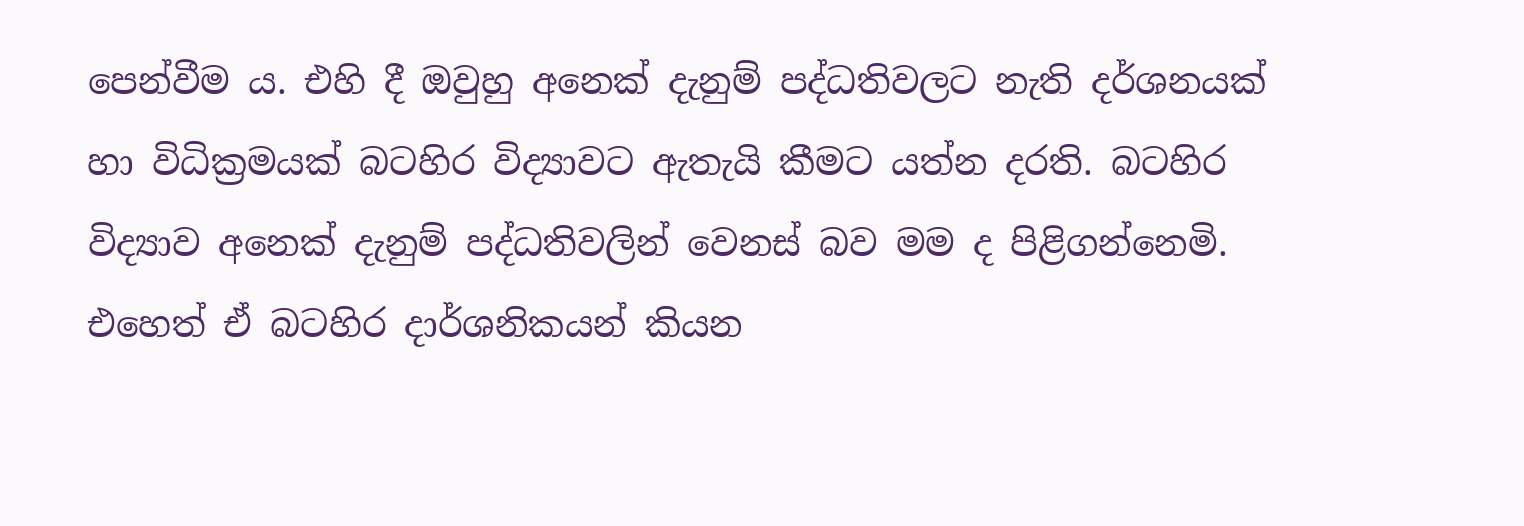පෙන්වීම ය. එහි දී ඔවුහු අනෙක්‌ දැනුම් පද්ධතිවලට නැති දර්ශනයක්‌ හා විධික්‍රමයක්‌ බටහිර විද්‍යාවට ඇතැයි කීමට යත්න දරති. බටහිර විද්‍යාව අනෙක්‌ දැනුම් පද්ධතිවලින් වෙනස්‌ බව මම ද පිළිගන්නෙමි. එහෙත් ඒ බටහිර දාර්ශනිකයන් කියන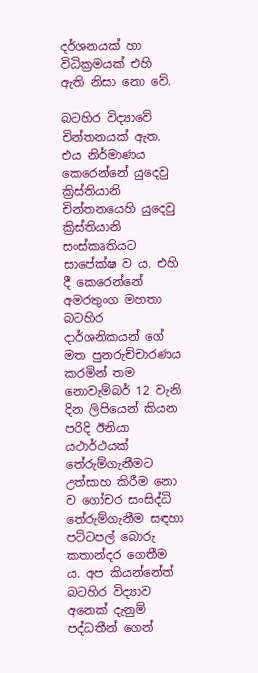දර්ශනයක්‌ හා විධික්‍රමයක්‌ එහි ඇති නිසා නො වේ.

බටහිර විද්‍යාවේ චින්තනයක්‌ ඇත. එය නිර්මාණය කෙරෙන්නේ යුදෙවු ක්‍රිස්‌තියානි චින්තනයෙහි යුදෙවු ක්‍රිස්‌තියානි සංස්‌කෘතියට සාපේක්‌ෂ ව ය. එහි දී කෙරෙන්නේ අමරතුංග මහතා බටහිර දාර්ශනිකයන් ගේ මත පුනරුච්චාරණය කරමින් තම නොවැම්බර් 12 වැනි දින ලිපියෙන් කියන පරිදි ඊනියා යථාර්ථයක්‌ තේරුම්ගැනීමට උත්සාහ කිරීම නො ව ගෝචර සංසිද්ධි තේරුම්ගැනීම සඳහා පට්‌ටපල් බොරු කතාන්දර ගෙතීම ය. අප කියන්නේත් බටහිර විද්‍යාව අනෙක්‌ දැනුම් පද්ධතීන් ගෙන්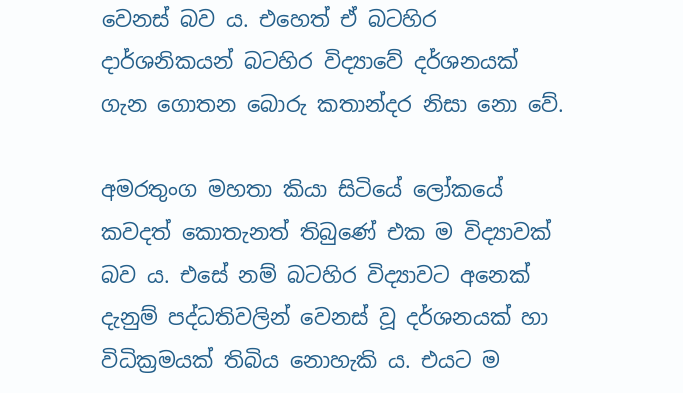වෙනස්‌ බව ය. එහෙත් ඒ බටහිර දාර්ශනිකයන් බටහිර විද්‍යාවේ දර්ශනයක්‌ ගැන ගොතන බොරු කතාන්දර නිසා නො වේ.

අමරතුංග මහතා කියා සිටියේ ලෝකයේ කවදත් කොතැනත් තිබුණේ එක ම විද්‍යාවක්‌ බව ය. එසේ නම් බටහිර විද්‍යාවට අනෙක්‌ දැනුම් පද්ධතිවලින් වෙනස්‌ වූ දර්ශනයක්‌ හා විධික්‍රමයක්‌ තිබිය නොහැකි ය. එයට ම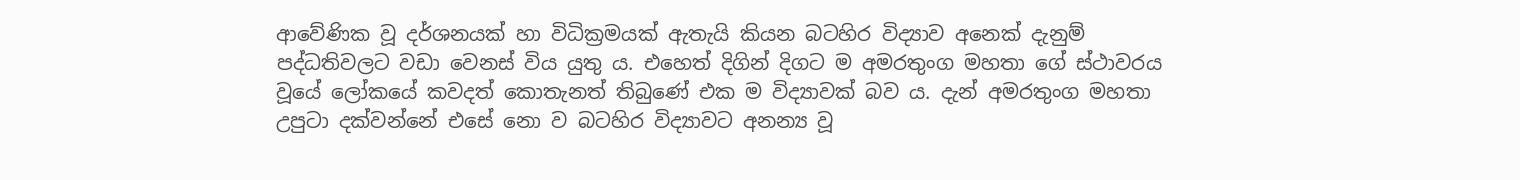ආවේණික වූ දර්ශනයක්‌ හා විධික්‍රමයක්‌ ඇතැයි කියන බටහිර විද්‍යාව අනෙක්‌ දැනුම් පද්ධතිවලට වඩා වෙනස්‌ විය යුතු ය. එහෙත් දිගින් දිගට ම අමරතුංග මහතා ගේ ස්‌ථාවරය වූයේ ලෝකයේ කවදත් කොතැනත් තිබුණේ එක ම විද්‍යාවක්‌ බව ය. දැන් අමරතුංග මහතා උපුටා දක්‌වන්නේ එසේ නො ව බටහිර විද්‍යාවට අනන්‍ය වූ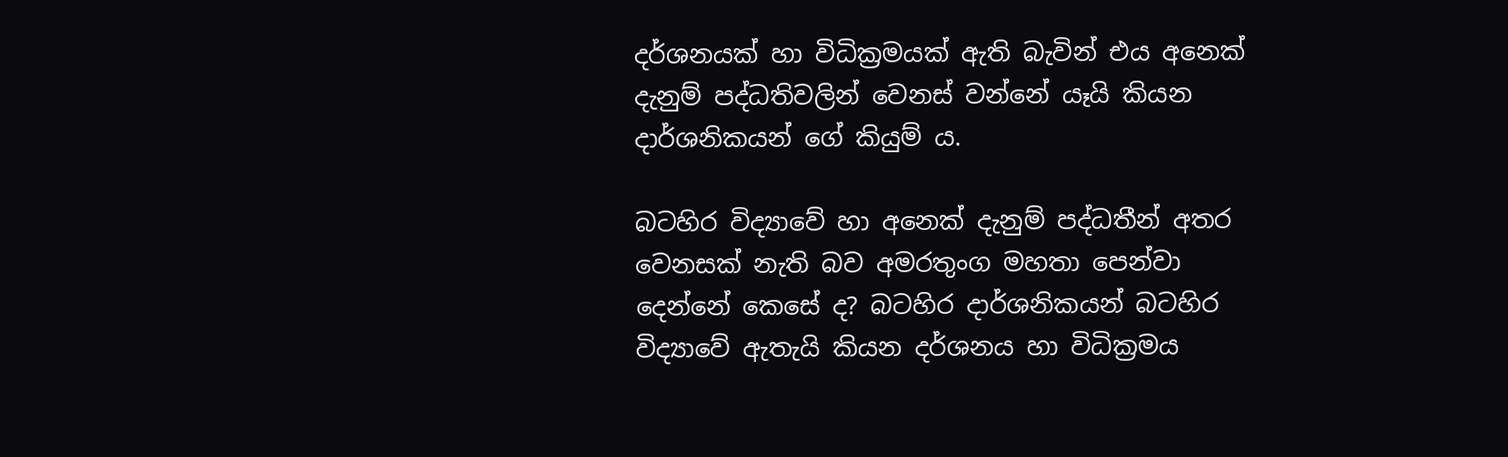දර්ශනයක්‌ හා විධික්‍රමයක්‌ ඇති බැවින් එය අනෙක්‌ දැනුම් පද්ධතිවලින් වෙනස්‌ වන්නේ යෑයි කියන දාර්ශනිකයන් ගේ කියුම් ය.

බටහිර විද්‍යාවේ හා අනෙක්‌ දැනුම් පද්ධතීන් අතර වෙනසක්‌ නැති බව අමරතුංග මහතා පෙන්වා දෙන්නේ කෙසේ ද? බටහිර දාර්ශනිකයන් බටහිර විද්‍යාවේ ඇතැයි කියන දර්ශනය හා විධික්‍රමය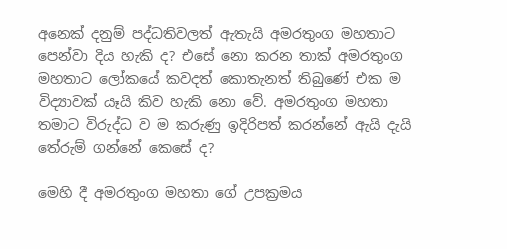අනෙක්‌ දනුම් පද්ධතිවලත් ඇතැයි අමරතුංග මහතාට පෙන්වා දිය හැකි ද? එසේ නො කරන තාක්‌ අමරතුංග මහතාට ලෝකයේ කවදත් කොතැනත් තිබුණේ එක ම විද්‍යාවක්‌ යෑයි කිව හැකි නො වේ. අමරතුංග මහතා තමාට විරුද්ධ ව ම කරුණු ඉදිරිපත් කරන්නේ ඇයි දැයි තේරුම් ගන්නේ කෙසේ ද?

මෙහි දී අමරතුංග මහතා ගේ උපක්‍රමය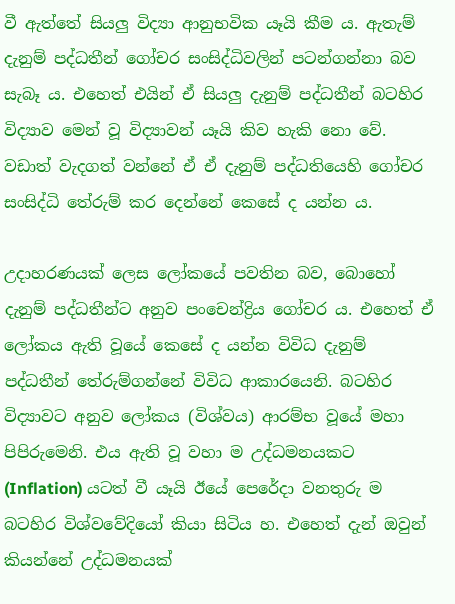වී ඇත්තේ සියලු විද්‍යා ආනුභවික යෑයි කීම ය. ඇතැම් දැනුම් පද්ධතීන් ගෝචර සංසිද්ධිවලින් පටන්ගන්නා බව සැබෑ ය. එහෙත් එයින් ඒ සියලු දැනුම් පද්ධතීන් බටහිර විද්‍යාව මෙන් වූ විද්‍යාවන් යෑයි කිව හැකි නො වේ. වඩාත් වැදගත් වන්නේ ඒ ඒ දැනුම් පද්ධතියෙහි ගෝචර සංසිද්ධි තේරුම් කර දෙන්නේ කෙසේ ද යන්න ය.

උදාහරණයක්‌ ලෙස ලෝකයේ පවතින බව, බොහෝ දැනුම් පද්ධතීන්ට අනුව පංචෙන්ද්‍රිය ගෝචර ය. එහෙත් ඒ ලෝකය ඇති වූයේ කෙසේ ද යන්න විවිධ දැනුම් පද්ධතීන් තේරුම්ගන්නේ විවිධ ආකාරයෙනි. බටහිර විද්‍යාවට අනුව ලෝකය (විශ්වය) ආරම්භ වූයේ මහා පිපිරුමෙනි. එය ඇති වූ වහා ම උද්ධමනයකට (Inflation) යටත් වී යෑයි ඊයේ පෙරේදා වනතුරු ම බටහිර විශ්වවේදියෝ කියා සිටිය හ. එහෙත් දැන් ඔවුන් කියන්නේ උද්ධමනයක්‌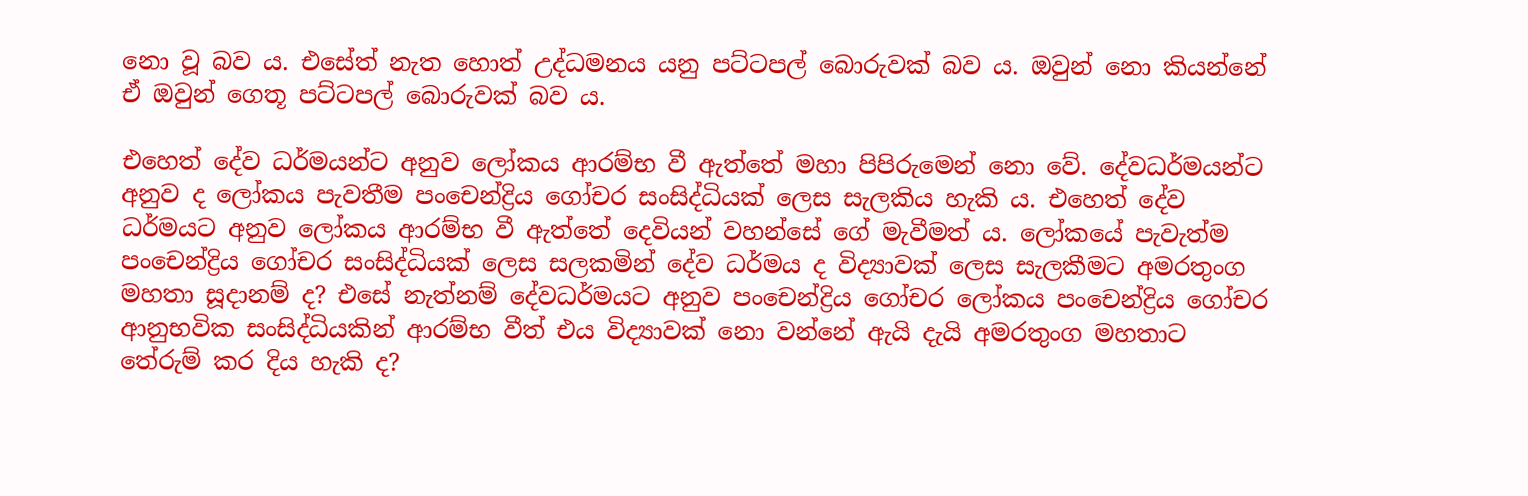නො වූ බව ය. එසේත් නැත හොත් උද්ධමනය යනු පට්‌ටපල් බොරුවක්‌ බව ය. ඔවුන් නො කියන්නේ ඒ ඔවුන් ගෙතූ පට්‌ටපල් බොරුවක්‌ බව ය.

එහෙත් දේව ධර්මයන්ට අනුව ලෝකය ආරම්භ වී ඇත්තේ මහා පිපිරුමෙන් නො වේ. දේවධර්මයන්ට අනුව ද ලෝකය පැවතීම පංචෙන්ද්‍රිය ගෝචර සංසිද්ධියක්‌ ලෙස සැලකිය හැකි ය. එහෙත් දේව ධර්මයට අනුව ලෝකය ආරම්භ වී ඇත්තේ දෙවියන් වහන්සේ ගේ මැවීමත් ය. ලෝකයේ පැවැත්ම පංචෙන්ද්‍රිය ගෝචර සංසිද්ධියක්‌ ලෙස සලකමින් දේව ධර්මය ද විද්‍යාවක්‌ ලෙස සැලකීමට අමරතුංග මහතා සූදානම් ද? එසේ නැත්නම් දේවධර්මයට අනුව පංචෙන්ද්‍රිය ගෝචර ලෝකය පංචෙන්ද්‍රිය ගෝචර ආනුභවික සංසිද්ධියකින් ආරම්භ වීත් එය විද්‍යාවක්‌ නො වන්නේ ඇයි දැයි අමරතුංග මහතාට තේරුම් කර දිය හැකි ද?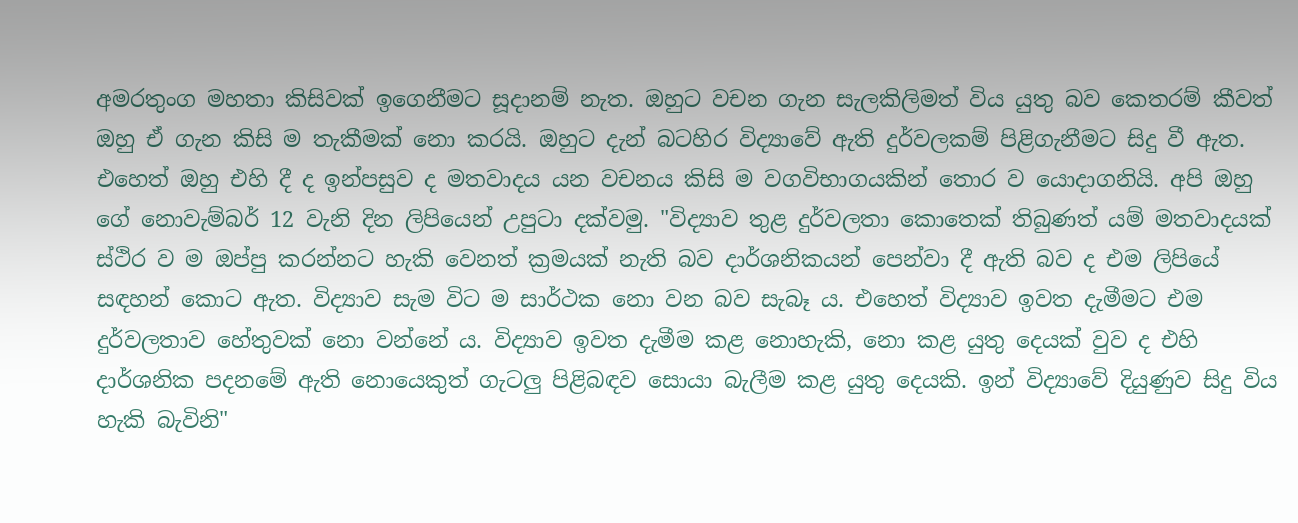අමරතුංග මහතා කිසිවක්‌ ඉගෙනීමට සූදානම් නැත. ඔහුට වචන ගැන සැලකිලිමත් විය යුතු බව කෙතරම් කීවත් ඔහු ඒ ගැන කිසි ම තැකීමක්‌ නො කරයි. ඔහුට දැන් බටහිර විද්‍යාවේ ඇති දුර්වලකම් පිළිගැනීමට සිදු වී ඇත. එහෙත් ඔහු එහි දී ද ඉන්පසුව ද මතවාදය යන වචනය කිසි ම වගවිභාගයකින් තොර ව යොදාගනියි. අපි ඔහු ගේ නොවැම්බර් 12 වැනි දින ලිපියෙන් උපුටා දක්‌වමු. "විද්‍යාව තුළ දුර්වලතා කොතෙක්‌ තිබුණත් යම් මතවාදයක්‌ ස්‌ථිර ව ම ඔප්පු කරන්නට හැකි වෙනත් ක්‍රමයක්‌ නැති බව දාර්ශනිකයන් පෙන්වා දී ඇති බව ද එම ලිපියේ සඳහන් කොට ඇත. විද්‍යාව සැම විට ම සාර්ථක නො වන බව සැබෑ ය. එහෙත් විද්‍යාව ඉවත දැමීමට එම දුර්වලතාව හේතුවක්‌ නො වන්නේ ය. විද්‍යාව ඉවත දැමීම කළ නොහැකි, නො කළ යුතු දෙයක්‌ වුව ද එහි දාර්ශනික පදනමේ ඇති නොයෙකුත් ගැටලු පිළිබඳව සොයා බැලීම කළ යුතු දෙයකි. ඉන් විද්‍යාවේ දියුණුව සිදු විය හැකි බැවිනි"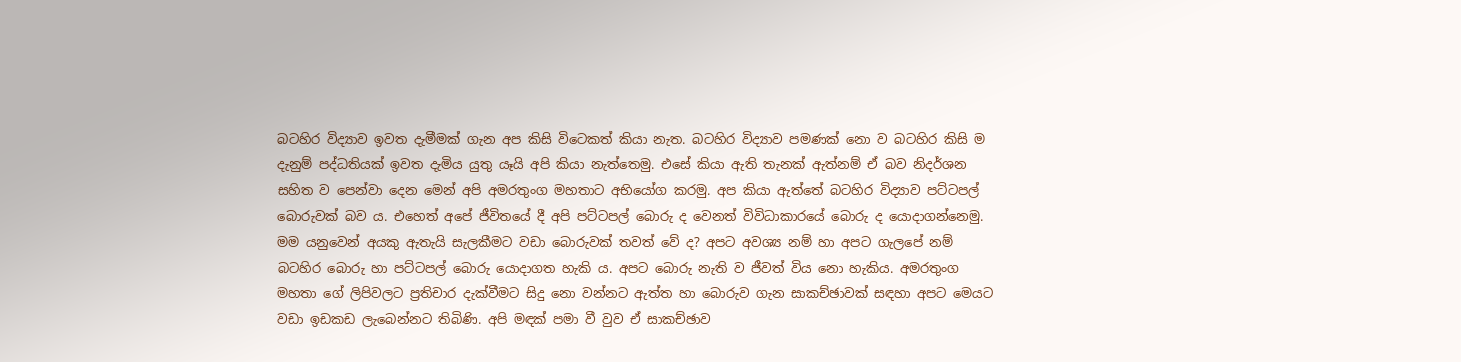බටහිර විද්‍යාව ඉවත දැමීමක්‌ ගැන අප කිසි විටෙකත් කියා නැත. බටහිර විද්‍යාව පමණක්‌ නො ව බටහිර කිසි ම දැනුම් පද්ධතියක්‌ ඉවත දැමිය යුතු යෑයි අපි කියා නැත්තෙමු. එසේ කියා ඇති තැනක්‌ ඇත්නම් ඒ බව නිදර්ශන සහිත ව පෙන්වා දෙන මෙන් අපි අමරතුංග මහතාට අභියෝග කරමු. අප කියා ඇත්තේ බටහිර විද්‍යාව පට්‌ටපල් බොරුවක්‌ බව ය. එහෙත් අපේ ජීවිතයේ දී අපි පට්‌ටපල් බොරු ද වෙනත් විවිධාකාරයේ බොරු ද යොදාගන්නෙමු. මම යනුවෙන් අයකු ඇතැයි සැලකීමට වඩා බොරුවක්‌ තවත් වේ ද? අපට අවශ්‍ය නම් හා අපට ගැලපේ නම් බටහිර බොරු හා පට්‌ටපල් බොරු යොදාගත හැකි ය. අපට බොරු නැති ව ජීවත් විය නො හැකිය. අමරතුංග මහතා ගේ ලිපිවලට ප්‍රතිචාර දැක්‌වීමට සිදු නො වන්නට ඇත්ත හා බොරුව ගැන සාකච්ඡාවක්‌ සඳහා අපට මෙයට වඩා ඉඩකඩ ලැබෙන්නට තිබිණි. අපි මඳක්‌ පමා වී වුව ඒ සාකච්ඡාව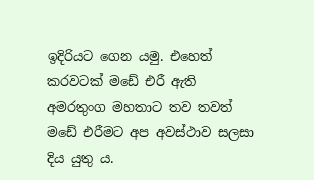ඉදිරියට ගෙන යමු. එහෙත් කරවටක්‌ මඩේ එරී ඇති අමරතුංග මහතාට තව තවත් මඩේ එරීමට අප අවස්‌ථාව සලසා දිය යුතු ය.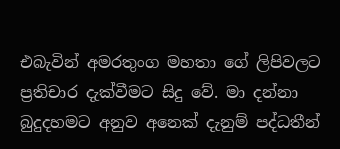එබැවින් අමරතුංග මහතා ගේ ලිපිවලට ප්‍රතිචාර දැක්‌වීමට සිදු වේ. මා දන්නා බුදුදහමට අනුව අනෙක්‌ දැනුම් පද්ධතීන්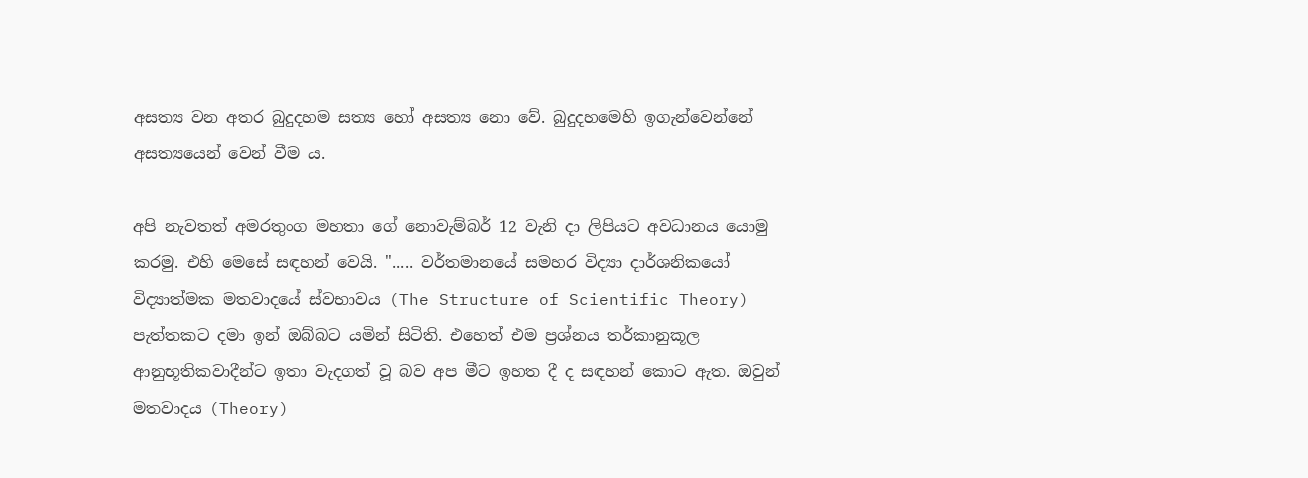අසත්‍ය වන අතර බුදුදහම සත්‍ය හෝ අසත්‍ය නො වේ. බුදුදහමෙහි ඉගැන්වෙන්නේ අසත්‍යයෙන් වෙන් වීම ය.

අපි නැවතත් අමරතුංග මහතා ගේ නොවැම්බර් 12 වැනි දා ලිපියට අවධානය යොමු කරමු. එහි මෙසේ සඳහන් වෙයි. "..... වර්තමානයේ සමහර විද්‍යා දාර්ශනිකයෝ විද්‍යාත්මක මතවාදයේ ස්‌වභාවය (The Structure of Scientific Theory) පැත්තකට දමා ඉන් ඔබ්බට යමින් සිටිති. එහෙත් එම ප්‍රශ්නය තර්කානුකූල ආනුභූතිකවාදීන්ට ඉතා වැදගත් වූ බව අප මීට ඉහත දී ද සඳහන් කොට ඇත. ඔවුන් මතවාදය (Theory)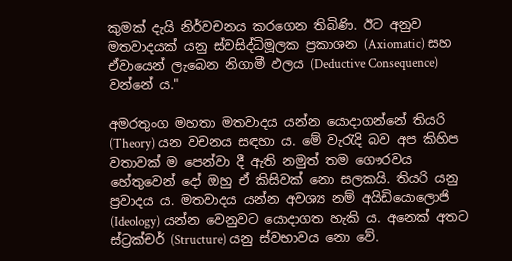කුමක්‌ දැයි නිර්වචනය කරගෙන තිබිණි. ඊට අනුව මතවාදයක්‌ යනු ස්‌වසිද්ධිමූලක ප්‍රකාශන (Axiomatic) සහ ඒවායෙන් ලැබෙන නිගාමී ඵලය (Deductive Consequence) වන්නේ ය."

අමරතුංග මහතා මතවාදය යන්න යොදාගන්නේ තියරි (Theory) යන වචනය සඳහා ය. මේ වැරැදි බව අප කිහිප වතාවක්‌ ම පෙන්වා දී ඇති නමුත් තම ගෞරවය හේතුවෙන් දෝ ඔහු ඒ කිසිවක්‌ නො සලකයි. තියරි යනු ප්‍රවාදය ය. මතවාදය යන්න අවශ්‍ය නම් අයිඩියොලොජි (Ideology) යන්න වෙනුවට යොදාගත හැකි ය. අනෙක්‌ අතට ස්‌ට්‍රක්‌චර් (Structure) යනු ස්‌වභාවය නො වේ.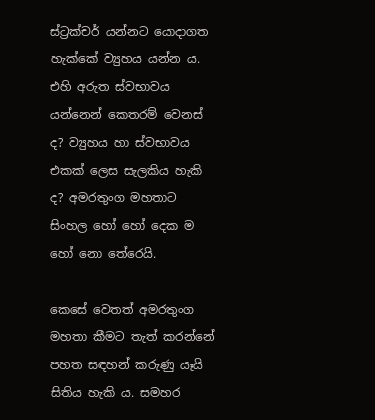ස්‌ට්‍රක්‌චර් යන්නට යොදාගත හැක්‌කේ ව්‍යුහය යන්න ය. එහි අරුත ස්‌වභාවය යන්නෙන් කෙතරම් වෙනස්‌ ද? ව්‍යුහය හා ස්‌වභාවය එකක්‌ ලෙස සැලකිය හැකි ද? අමරතුංග මහතාට සිංහල හෝ හෝ දෙක ම හෝ නො තේරෙයි.

කෙසේ වෙතත් අමරතුංග මහතා කීමට තැත් කරන්නේ පහත සඳහන් කරුණු යෑයි සිතිය හැකි ය. සමහර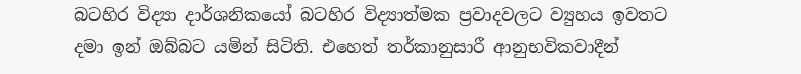බටහිර විද්‍යා දාර්ශනිකයෝ බටහිර විද්‍යාත්මක ප්‍රවාදවලට ව්‍යුහය ඉවතට දමා ඉන් ඔබ්බට යමින් සිටිති. එහෙත් තර්කානුසාරී ආනුභවිකවාදීන්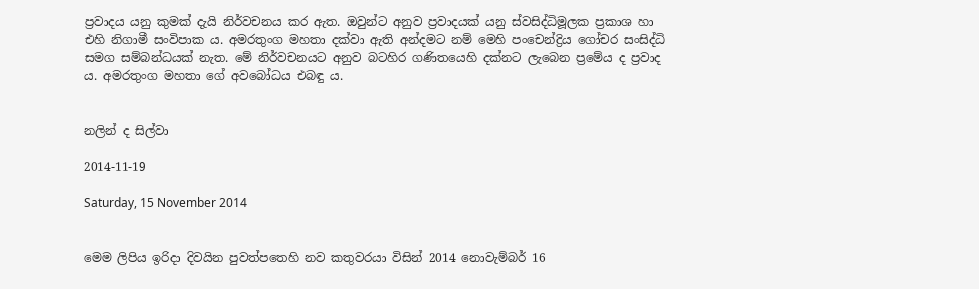ප්‍රවාදය යනු කුමක්‌ දැයි නිර්වචනය කර ඇත. ඔවුන්ට අනුව ප්‍රවාදයක්‌ යනු ස්‌වසිද්ධිමූලක ප්‍රකාශ හා එහි නිගාමී සංවිපාක ය. අමරතුංග මහතා දක්‌වා ඇති අන්දමට නම් මෙහි පංචෙන්ද්‍රිය ගෝචර සංසිද්ධි සමග සම්බන්ධයක්‌ නැත. මේ නිර්වචනයට අනුව බටහිර ගණිතයෙහි දක්‌නට ලැබෙන ප්‍රමේය ද ප්‍රවාද ය. අමරතුංග මහතා ගේ අවබෝධය එබඳු ය.


නලින් ද සිල්වා

2014-11-19

Saturday, 15 November 2014


මෙම ලිපිය ඉරිදා දිවයින පුවත්පතෙහි නව කතුවරයා විසින් 2014 නොවැම්බර් 16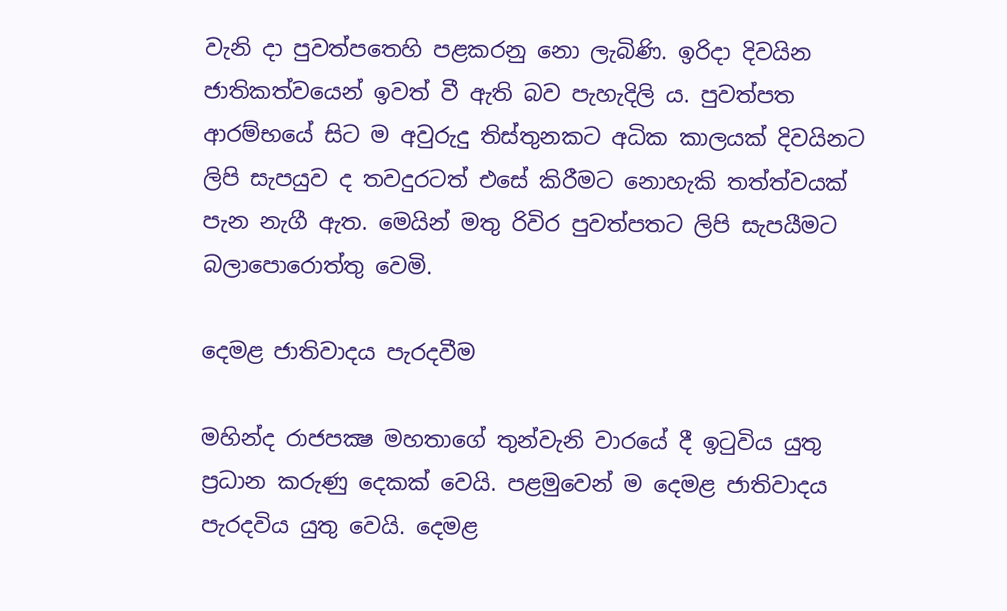වැනි දා පුවත්පතෙහි පළකරනු නො ලැබිණි. ඉරිදා දිවයින ජාතිකත්වයෙන් ඉවත් වී ඇති බව පැහැදිලි ය. පුවත්පත ආරම්භයේ සිට ම අවුරුදු තිස්තුනකට අධික කාලයක් දිවයිනට ලිපි සැපයුව ද තවදුරටත් එසේ කිරීමට නොහැකි තත්ත්වයක් පැන නැගී ඇත. මෙයින් මතු රිවිර පුවත්පතට ලිපි සැපයීමට බලාපොරොත්තු වෙමි.

දෙමළ ජාතිවාදය පැරදවීම

මහින්ද රාජපක්‍ෂ මහතාගේ තුන්වැනි වාරයේ දී ඉටුවිය යුතු ප්‍රධාන කරුණු දෙකක් වෙයි. පළමුවෙන් ම දෙමළ ජාතිවාදය පැරදවිය යුතු වෙයි. දෙමළ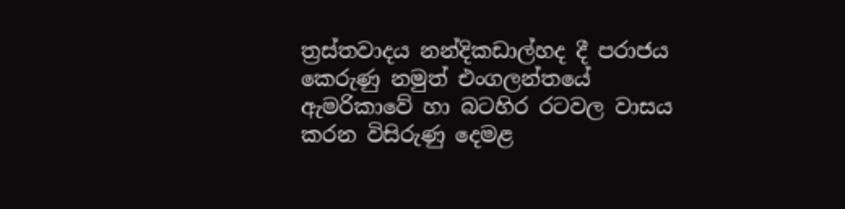ත්‍රස්තවාදය නන්දිකඩාල්හද දී පරාජය කෙරුණු නමුත් එංගලන්තයේ ඇමරිකාවේ හා බටහිර රටවල වාසය කරන විසිරුණු දෙමළ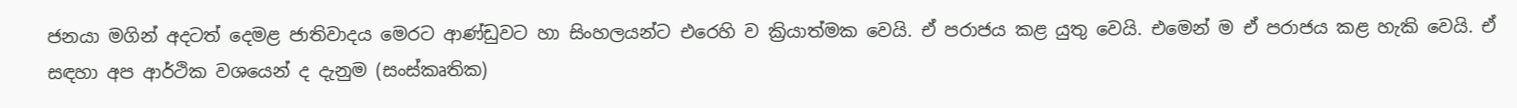ජනයා මගින් අදටත් දෙමළ ජාතිවාදය මෙරට ආණ්ඩුවට හා සිංහලයන්ට එරෙහි ව ක්‍රියාත්මක වෙයි. ඒ පරාජය කළ යුතු වෙයි. එමෙන් ම ඒ පරාජය කළ හැකි වෙයි. ඒ සඳහා අප ආර්ථික වශයෙන් ද දැනුම (සංස්කෘතික)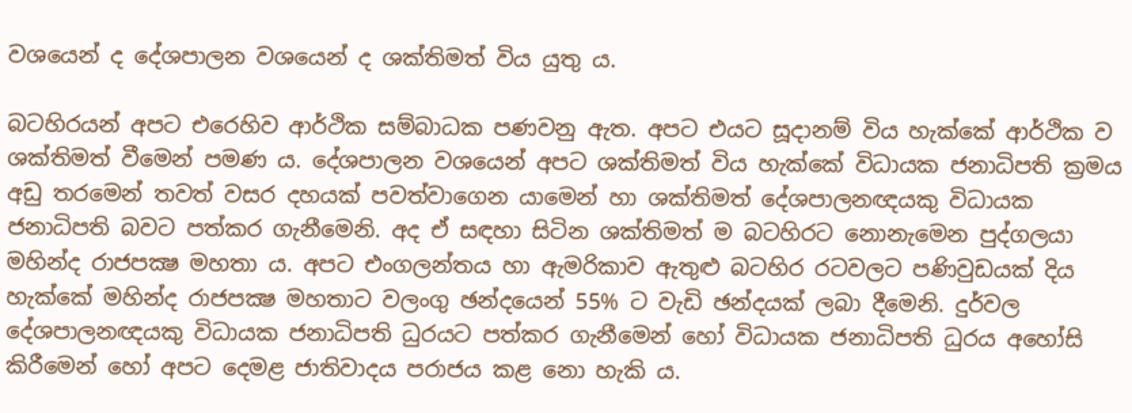වශයෙන් ද දේශපාලන වශයෙන් ද ශක්තිමත් විය යුතු ය.

බටහිරයන් අපට එරෙහිව ආර්ථික සම්බාධක පණවනු ඇත. අපට එයට සූදානම් විය හැක්කේ ආර්ථික ව ශක්තිමත් වීමෙන් පමණ ය. දේශපාලන වශයෙන් අපට ශක්තිමත් විය හැක්කේ විධායක ජනාධිපති ක්‍රමය අඩු තරමෙන් තවත් වසර දහයක් පවත්වාගෙන යාමෙන් හා ශක්තිමත් දේශපාලනඥයකු විධායක ජනාධිපති බවට පත්කර ගැනීමෙනි. අද ඒ සඳහා සිටින ශක්තිමත් ම බටහිරට නොනැමෙන පුද්ගලයා මහින්ද රාජපක්‍ෂ මහතා ය. අපට එංගලන්තය හා ඇමරිකාව ඇතුළු බටහිර රටවලට පණිවුඩයක් දිය හැක්කේ මහින්ද රාජපක්‍ෂ මහතාට වලංගු ඡන්දයෙන් 55% ට වැඩි ඡන්දයක් ලබා දීමෙනි. දුර්වල දේශපාලනඥයකු විධායක ජනාධිපති ධුරයට පත්කර ගැනීමෙන් හෝ විධායක ජනාධිපති ධුරය අහෝසි කිරීමෙන් හෝ අපට දෙමළ ජාතිවාදය පරාජය කළ නො හැකි ය.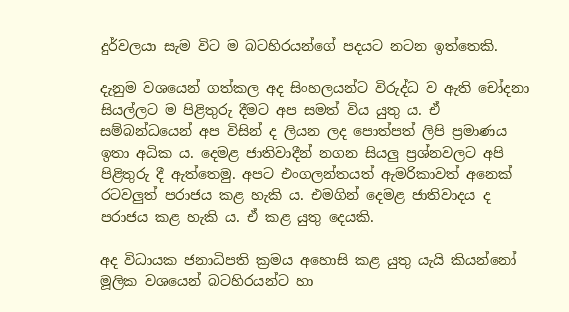දුර්වලයා සැම විට ම බටහිරයන්ගේ පදයට නටන ඉත්තෙකි.

දැනුම වශයෙන් ගත්කල අද සිංහලයන්ට විරුද්ධ ව ඇති චෝදනා සියල්ලට ම පිළිතුරු දීමට අප සමත් විය යුතු ය. ඒ සම්බන්ධයෙන් අප විසින් ද ලියන ලද පොත්පත් ලිපි ප්‍රමාණය ඉතා අධික ය. දෙමළ ජාතිවාදීන් නගන සියලු ප්‍රශ්නවලට අපි පිළිතුරු දී ඇත්තෙමු. අපට එංගලන්තයත් ඇමරිකාවත් අනෙක් රටවලුත් පරාජය කළ හැකි ය. එමගින් දෙමළ ජාතිවාදය ද පරාජය කළ හැකි ය. ඒ කළ යුතු දෙයකි.

අද විධායක ජනාධිපති ක්‍රමය අහොසි කළ යුතු යැයි කියන්නෝ මූලික වශයෙන් බටහිරයන්ට හා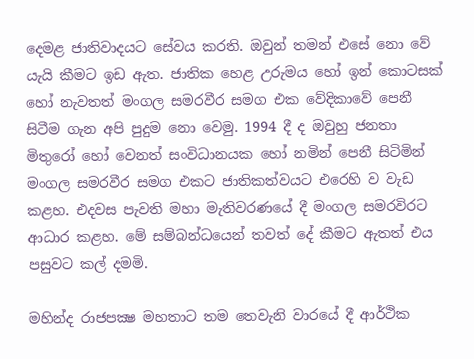දෙමළ ජාතිවාදයට සේවය කරති. ඔවුන් තමන් එසේ නො වේ යැයි කීමට ඉඩ ඇත. ජාතික හෙළ උරුමය හෝ ඉන් කොටසක් හෝ නැවතත් මංගල සමරවීර සමග එක වේදිකාවේ පෙනී සිටීම ගැන අපි පුදුම නො වෙමු. 1994 දී ද ඔවුහු ජනතා මිතුරෝ හෝ වෙනත් සංවිධානයක හෝ නමින් පෙනී සිටිමින් මංගල සමරවීර සමග එකට ජාතිකත්වයට එරෙහි ව වැඩ කළහ. එදවස පැවති මහා මැතිවරණයේ දී මංගල සමරවිරට ආධාර කළහ. මේ සම්බන්ධයෙන් තවත් දේ කීමට ඇතත් එය පසුවට කල් දමමි.

මහින්ද රාජපක්‍ෂ මහතාට තම තෙවැනි වාරයේ දී ආර්ථික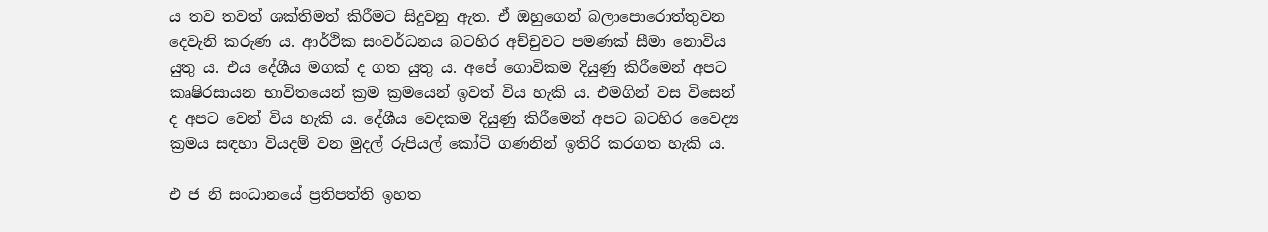ය තව තවත් ශක්තිමත් කිරීමට සිදුවනු ඇත. ඒ ඔහුගෙන් බලාපොරොත්තුවන දෙවැනි කරුණ ය. ආර්ථික සංවර්ධනය බටහිර අච්චුවට පමණක් සීමා නොවිය යුතු ය. එය දේශීය මගක් ද ගත යුතු ය. අපේ ගොවිකම දියුණු කිරීමෙන් අපට කෘෂිරසායන භාවිතයෙන් ක්‍රම ක්‍රමයෙන් ඉවත් විය හැකි ය. එමගින් වස විසෙන් ද අපට වෙන් විය හැකි ය. දේශීය වෙදකම දියුණු කිරීමෙන් අපට බටහිර වෛද්‍ය ක්‍රමය සඳහා වියදම් වන මුදල් රුපියල් කෝටි ගණනින් ඉතිරි කරගත හැකි ය.

එ ජ නි සංධානයේ ප්‍රතිපත්ති ඉහත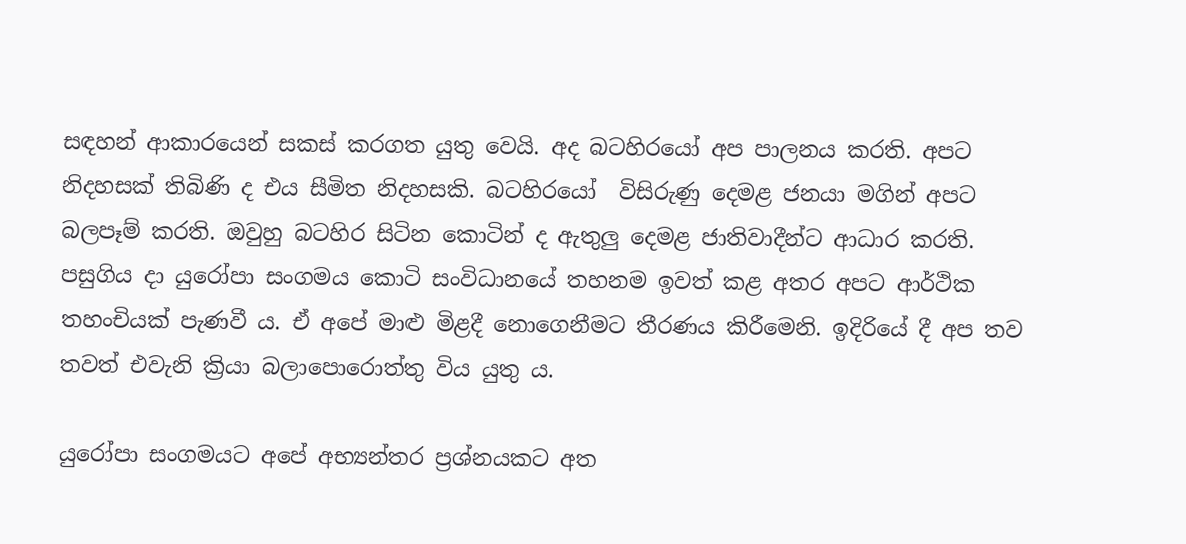සඳහන් ආකාරයෙන් සකස් කරගත යුතු වෙයි. අද බටහිරයෝ අප පාලනය කරති. අපට නිදහසක් තිබිණි ද එය සීමිත නිදහසකි. බටහිරයෝ  විසිරුණු දෙමළ ජනයා මගින් අපට බලපෑම් කරති. ඔවුහු බටහිර සිටින කොටින් ද ඇතුලු දෙමළ ජාතිවාදීන්ට ආධාර කරති. පසුගිය දා යුරෝපා සංගමය කොටි සංවිධානයේ තහනම ඉවත් කළ අතර අපට ආර්ථික තහංචියක් පැණවී ය. ඒ අපේ මාළු මිළදී නොගෙනීමට තීරණය කිරීමෙනි. ඉදිරියේ දී අප තව තවත් එවැනි ක්‍රියා බලාපොරොත්තු විය යුතු ය.

යුරෝපා සංගමයට අපේ අභ්‍යන්තර ප්‍රශ්නයකට අත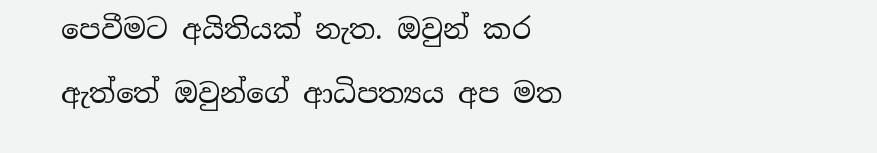පෙවීමට අයිතියක් නැත. ඔවුන් කර ඇත්තේ ඔවුන්ගේ ආධිපත්‍යය අප මත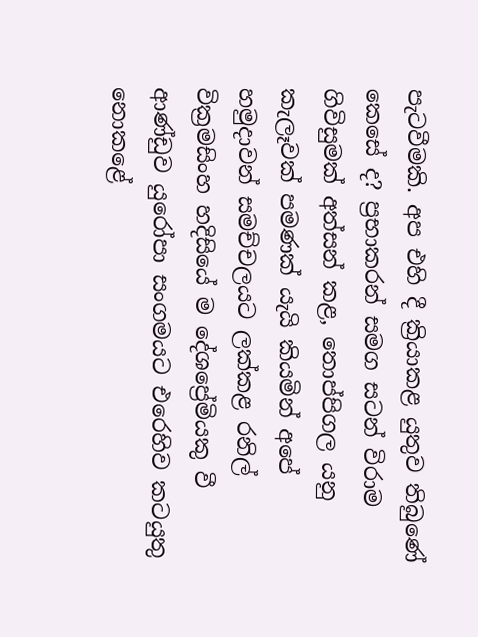පැටවීමකි. අප එහි දී ක්‍රියාකළ යුතුව තිබුණේ කෙසේ ද? ප්‍රභාකරන් සමග සටන් විරාම ගිවිසුමක් අත්සන් කළ, තොප්පිගල යනු කැලෑවක් පමණක් යැයි කියමින් අපේ හමුදාවන් සමච්චලයට ලක්කළ රනිල් වික්‍රමසිංහ හදිසියේ ම දේශප්‍රේමියකු වී ආණ්ඩුව යුරෝපා සංගමයට එරෙහිව කටයුතු නොකළේ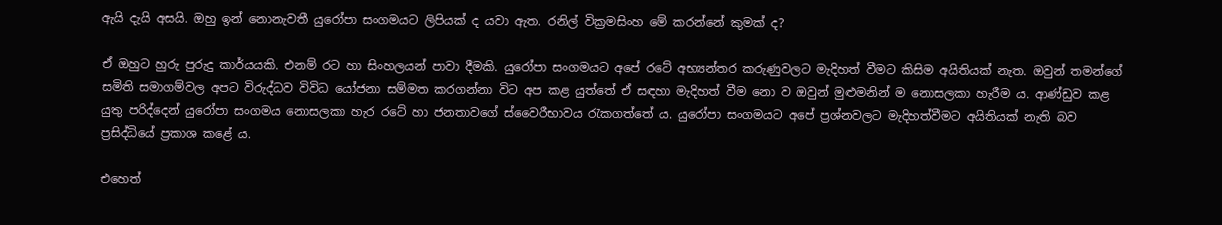ඇයි දැයි අසයි. ඔහු ඉන් නොනැවතී යුරෝපා සංගමයට ලිපියක් ද යවා ඇත. රනිල් වික්‍රමසිංහ මේ කරන්නේ කුමක් ද?

ඒ ඔහුට හුරු පුරුදු කාර්යයකි. එනම් රට හා සිංහලයන් පාවා දීමකි. යුරෝපා සංගමයට අපේ රටේ අභ්‍යන්තර කරුණුවලට මැදිහත් වීමට කිසිම අයිතියක් නැත. ඔවුන් තමන්ගේ සමිති සමාගම්වල අපට විරුද්ධව විවිධ යෝජනා සම්මත කරගන්නා විට අප කළ යුත්තේ ඒ සඳහා මැදිහත් වීම නො ව ඔවුන් මුළුමනින් ම නොසලකා හැරීම ය. ආණ්ඩුව කළ යුතු පරිද්දෙන් යුරෝපා සංගමය නොසලකා හැර රටේ හා ජනතාවගේ ස්වෛරීභාවය රැකගත්තේ ය. යුරෝපා සංගමයට අපේ ප්‍රශ්නවලට මැදිහත්වීමට අයිතියක් නැති බව ප්‍රසිද්ධියේ ප්‍රකාශ කළේ ය.

එහෙත්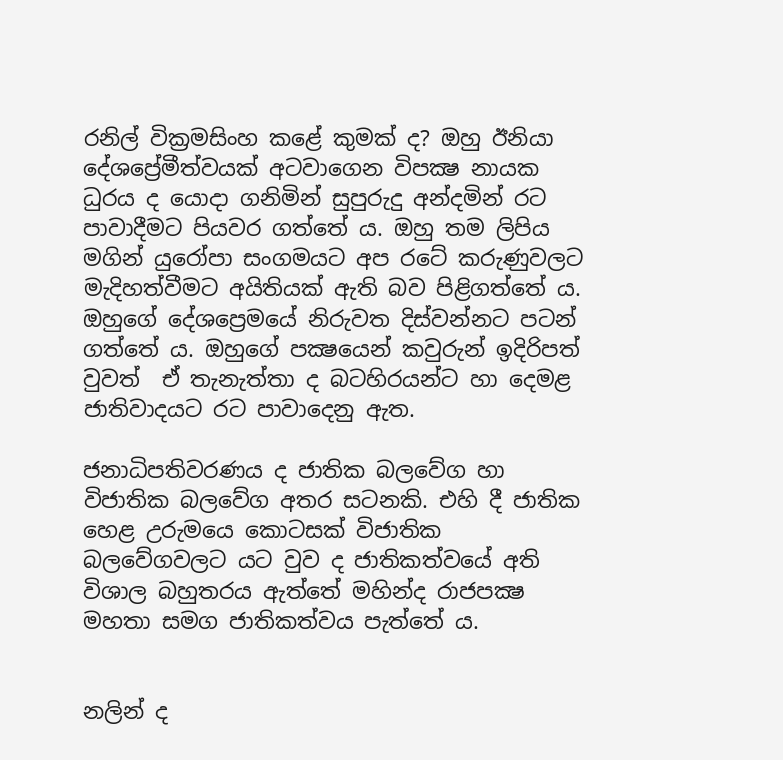රනිල් වික්‍රමසිංහ කළේ කුමක් ද? ඔහු ඊනියා දේශප්‍රේමීත්වයක් අටවාගෙන විපක්‍ෂ නායක ධුරය ද යොදා ගනිමින් සුපුරුදු අන්දමින් රට පාවාදීමට පියවර ගත්තේ ය. ඔහු තම ලිපිය මගින් යුරෝපා සංගමයට අප රටේ කරුණුවලට මැදිහත්වීමට අයිතියක් ඇති බව පිළිගත්තේ ය. ඔහුගේ දේශප්‍රෙමයේ නිරුවත දිස්වන්නට පටන් ගත්තේ ය. ඔහුගේ පක්‍ෂයෙන් කවුරුන් ඉදිරිපත් වුවත්  ඒ තැනැත්තා ද බටහිරයන්ට හා දෙමළ ජාතිවාදයට රට පාවාදෙනු ඇත.

ජනාධිපතිවරණය ද ජාතික බලවේග හා විජාතික බලවේග අතර සටනකි. එහි දී ජාතික හෙළ උරුමයෙ කොටසක් විජාතික බලවේගවලට යට වුව ද ජාතිකත්වයේ අති විශාල බහුතරය ඇත්තේ මහින්ද රාජපක්‍ෂ මහතා සමග ජාතිකත්වය පැත්තේ ය.


නලින් ද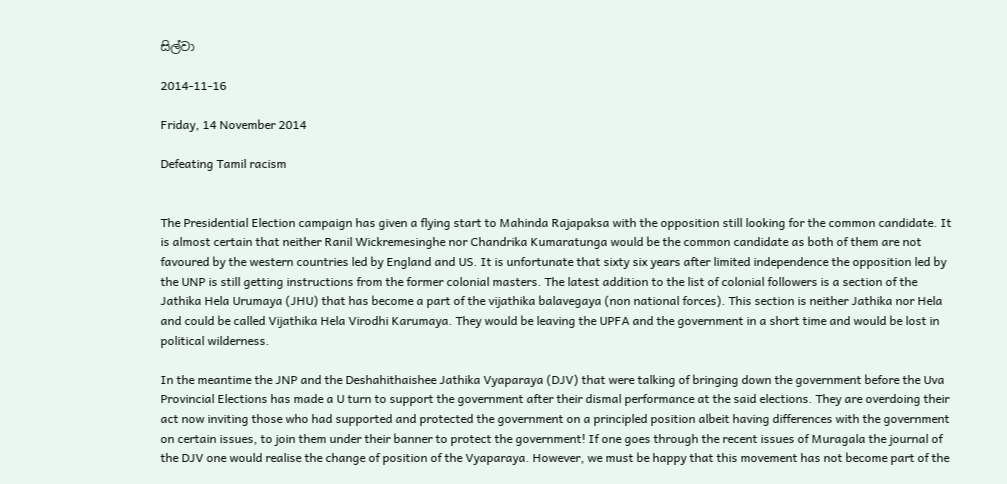සිල්වා

2014-11-16

Friday, 14 November 2014

Defeating Tamil racism


The Presidential Election campaign has given a flying start to Mahinda Rajapaksa with the opposition still looking for the common candidate. It is almost certain that neither Ranil Wickremesinghe nor Chandrika Kumaratunga would be the common candidate as both of them are not favoured by the western countries led by England and US. It is unfortunate that sixty six years after limited independence the opposition led by the UNP is still getting instructions from the former colonial masters. The latest addition to the list of colonial followers is a section of the Jathika Hela Urumaya (JHU) that has become a part of the vijathika balavegaya (non national forces). This section is neither Jathika nor Hela and could be called Vijathika Hela Virodhi Karumaya. They would be leaving the UPFA and the government in a short time and would be lost in political wilderness.

In the meantime the JNP and the Deshahithaishee Jathika Vyaparaya (DJV) that were talking of bringing down the government before the Uva Provincial Elections has made a U turn to support the government after their dismal performance at the said elections. They are overdoing their act now inviting those who had supported and protected the government on a principled position albeit having differences with the government on certain issues, to join them under their banner to protect the government! If one goes through the recent issues of Muragala the journal of the DJV one would realise the change of position of the Vyaparaya. However, we must be happy that this movement has not become part of the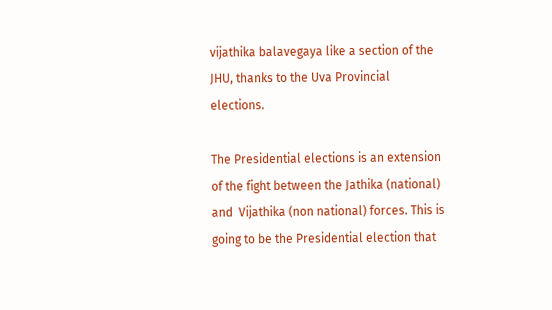vijathika balavegaya like a section of the JHU, thanks to the Uva Provincial elections.

The Presidential elections is an extension of the fight between the Jathika (national) and  Vijathika (non national) forces. This is going to be the Presidential election that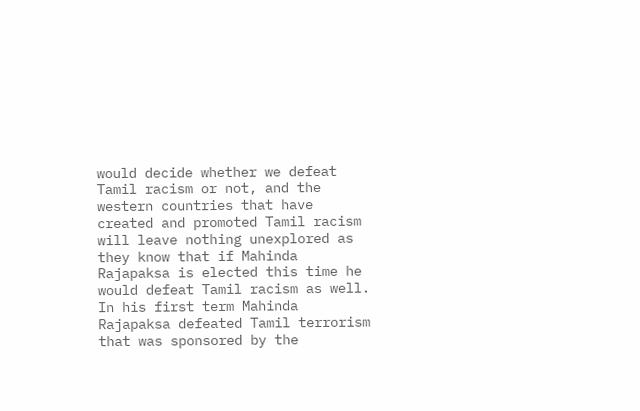would decide whether we defeat Tamil racism or not, and the western countries that have created and promoted Tamil racism will leave nothing unexplored as they know that if Mahinda Rajapaksa is elected this time he would defeat Tamil racism as well. In his first term Mahinda Rajapaksa defeated Tamil terrorism that was sponsored by the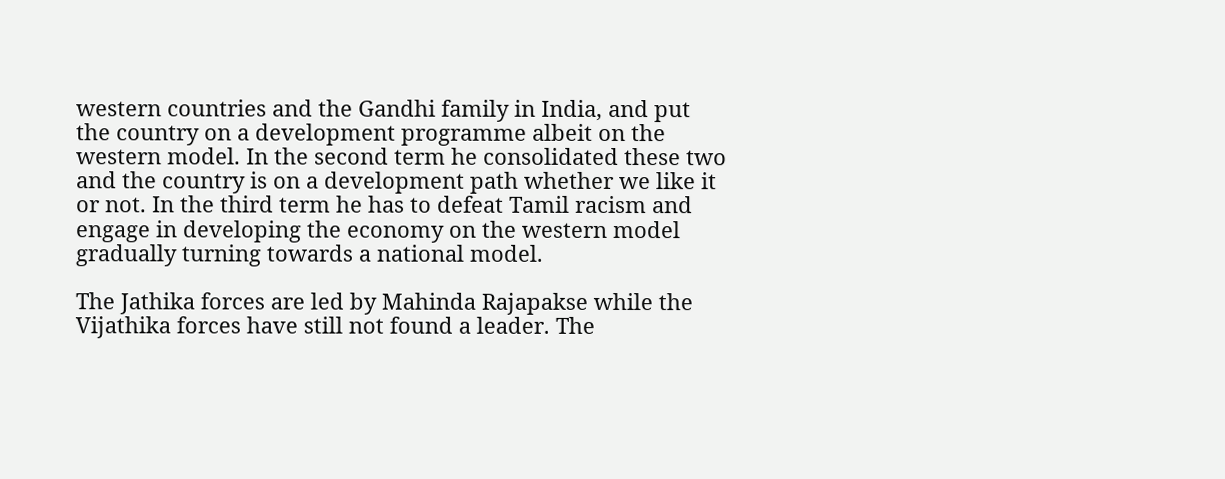western countries and the Gandhi family in India, and put the country on a development programme albeit on the western model. In the second term he consolidated these two and the country is on a development path whether we like it or not. In the third term he has to defeat Tamil racism and engage in developing the economy on the western model gradually turning towards a national model.

The Jathika forces are led by Mahinda Rajapakse while the Vijathika forces have still not found a leader. The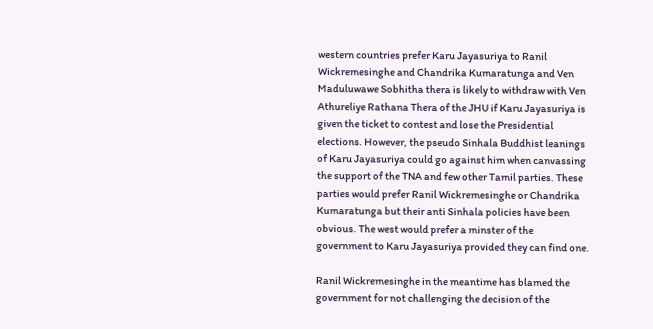western countries prefer Karu Jayasuriya to Ranil Wickremesinghe and Chandrika Kumaratunga and Ven Maduluwawe Sobhitha thera is likely to withdraw with Ven Athureliye Rathana Thera of the JHU if Karu Jayasuriya is given the ticket to contest and lose the Presidential elections. However, the pseudo Sinhala Buddhist leanings of Karu Jayasuriya could go against him when canvassing the support of the TNA and few other Tamil parties. These parties would prefer Ranil Wickremesinghe or Chandrika Kumaratunga but their anti Sinhala policies have been obvious. The west would prefer a minster of the government to Karu Jayasuriya provided they can find one.

Ranil Wickremesinghe in the meantime has blamed the government for not challenging the decision of the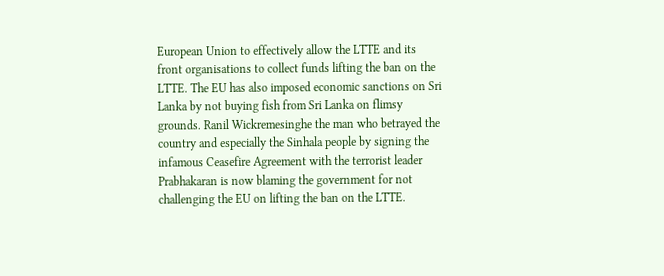European Union to effectively allow the LTTE and its front organisations to collect funds lifting the ban on the LTTE. The EU has also imposed economic sanctions on Sri Lanka by not buying fish from Sri Lanka on flimsy grounds. Ranil Wickremesinghe the man who betrayed the country and especially the Sinhala people by signing the infamous Ceasefire Agreement with the terrorist leader Prabhakaran is now blaming the government for not challenging the EU on lifting the ban on the LTTE.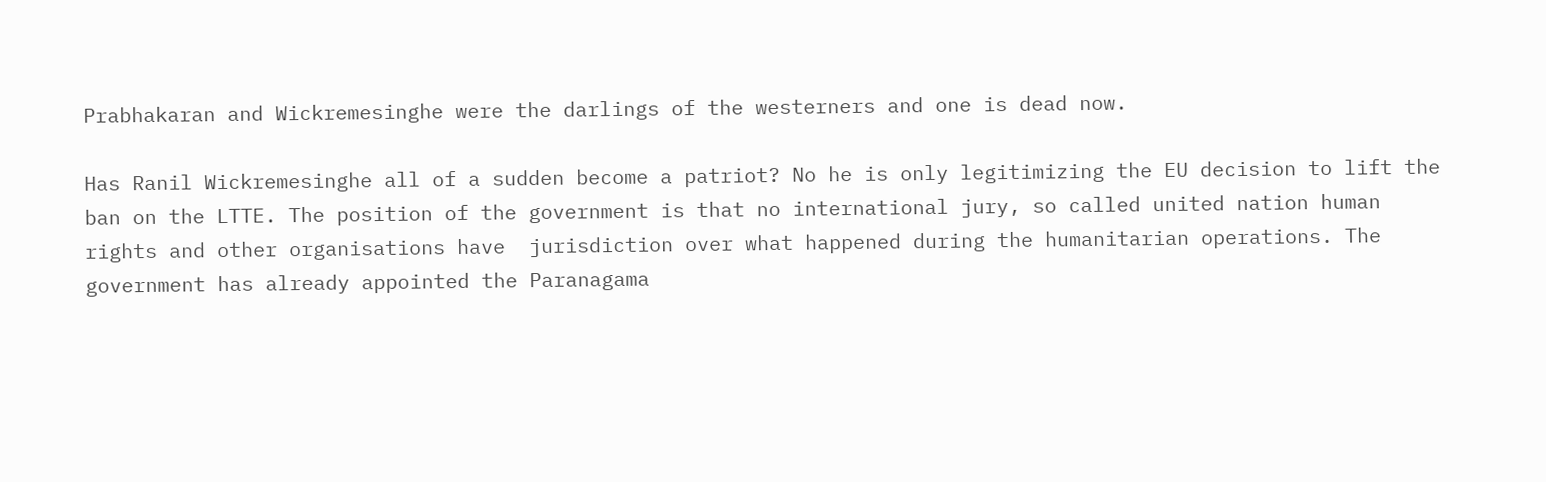Prabhakaran and Wickremesinghe were the darlings of the westerners and one is dead now.

Has Ranil Wickremesinghe all of a sudden become a patriot? No he is only legitimizing the EU decision to lift the ban on the LTTE. The position of the government is that no international jury, so called united nation human rights and other organisations have  jurisdiction over what happened during the humanitarian operations. The government has already appointed the Paranagama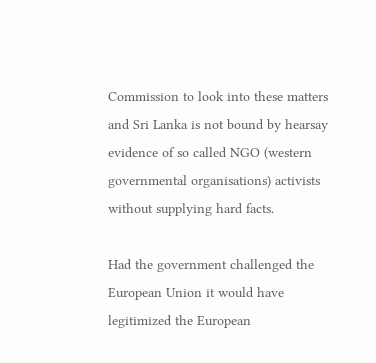Commission to look into these matters and Sri Lanka is not bound by hearsay evidence of so called NGO (western governmental organisations) activists without supplying hard facts.

Had the government challenged the European Union it would have legitimized the European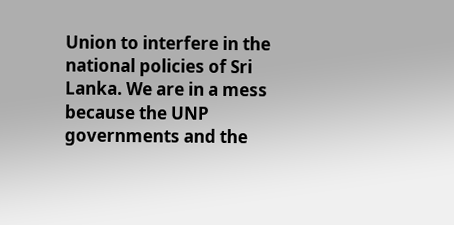Union to interfere in the national policies of Sri Lanka. We are in a mess because the UNP governments and the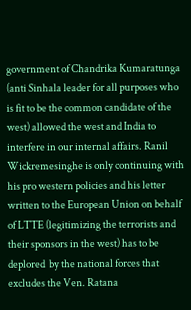government of Chandrika Kumaratunga (anti Sinhala leader for all purposes who is fit to be the common candidate of the west) allowed the west and India to interfere in our internal affairs. Ranil Wickremesinghe is only continuing with his pro western policies and his letter written to the European Union on behalf of LTTE (legitimizing the terrorists and their sponsors in the west) has to be deplored  by the national forces that excludes the Ven. Ratana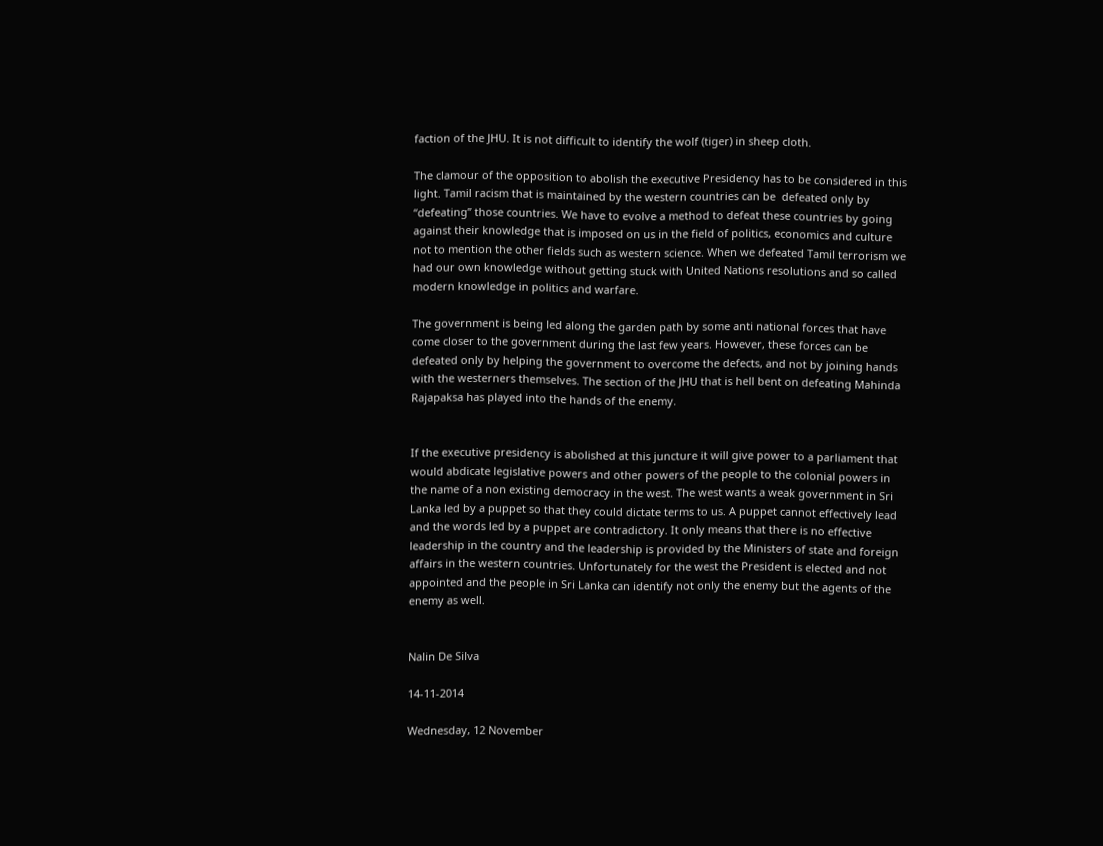faction of the JHU. It is not difficult to identify the wolf (tiger) in sheep cloth.

The clamour of the opposition to abolish the executive Presidency has to be considered in this light. Tamil racism that is maintained by the western countries can be  defeated only by “defeating” those countries. We have to evolve a method to defeat these countries by going against their knowledge that is imposed on us in the field of politics, economics and culture not to mention the other fields such as western science. When we defeated Tamil terrorism we had our own knowledge without getting stuck with United Nations resolutions and so called modern knowledge in politics and warfare.

The government is being led along the garden path by some anti national forces that have come closer to the government during the last few years. However, these forces can be defeated only by helping the government to overcome the defects, and not by joining hands with the westerners themselves. The section of the JHU that is hell bent on defeating Mahinda Rajapaksa has played into the hands of the enemy.


If the executive presidency is abolished at this juncture it will give power to a parliament that would abdicate legislative powers and other powers of the people to the colonial powers in the name of a non existing democracy in the west. The west wants a weak government in Sri Lanka led by a puppet so that they could dictate terms to us. A puppet cannot effectively lead and the words led by a puppet are contradictory. It only means that there is no effective leadership in the country and the leadership is provided by the Ministers of state and foreign affairs in the western countries. Unfortunately for the west the President is elected and not appointed and the people in Sri Lanka can identify not only the enemy but the agents of the enemy as well.


Nalin De Silva

14-11-2014

Wednesday, 12 November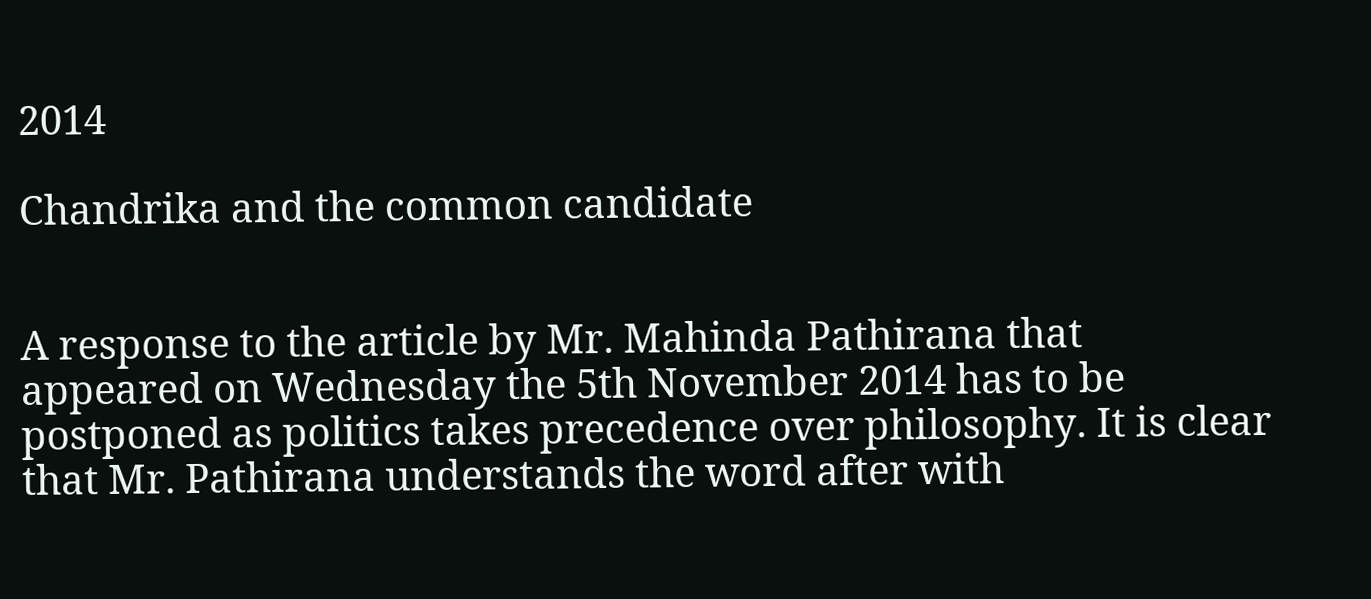2014

Chandrika and the common candidate


A response to the article by Mr. Mahinda Pathirana that appeared on Wednesday the 5th November 2014 has to be postponed as politics takes precedence over philosophy. It is clear that Mr. Pathirana understands the word after with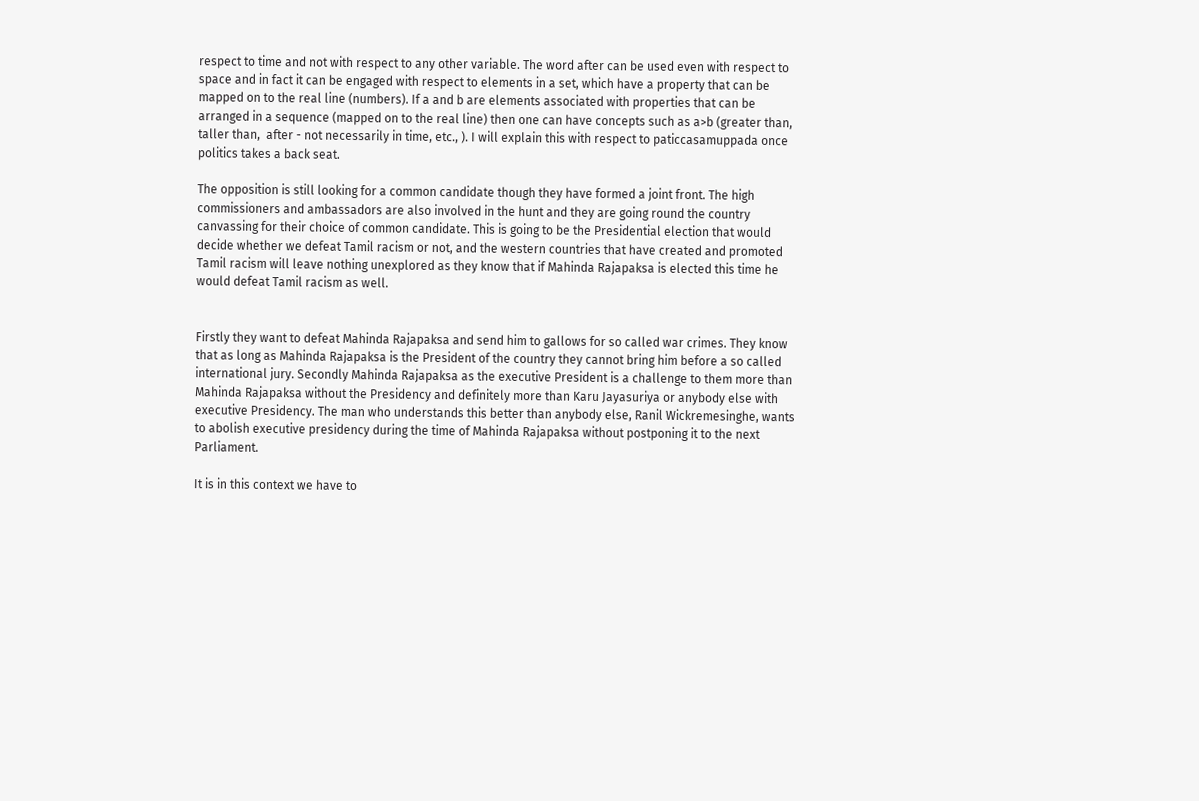respect to time and not with respect to any other variable. The word after can be used even with respect to space and in fact it can be engaged with respect to elements in a set, which have a property that can be mapped on to the real line (numbers). If a and b are elements associated with properties that can be arranged in a sequence (mapped on to the real line) then one can have concepts such as a>b (greater than, taller than,  after - not necessarily in time, etc., ). I will explain this with respect to paticcasamuppada once politics takes a back seat.

The opposition is still looking for a common candidate though they have formed a joint front. The high commissioners and ambassadors are also involved in the hunt and they are going round the country canvassing for their choice of common candidate. This is going to be the Presidential election that would decide whether we defeat Tamil racism or not, and the western countries that have created and promoted Tamil racism will leave nothing unexplored as they know that if Mahinda Rajapaksa is elected this time he would defeat Tamil racism as well.


Firstly they want to defeat Mahinda Rajapaksa and send him to gallows for so called war crimes. They know that as long as Mahinda Rajapaksa is the President of the country they cannot bring him before a so called international jury. Secondly Mahinda Rajapaksa as the executive President is a challenge to them more than Mahinda Rajapaksa without the Presidency and definitely more than Karu Jayasuriya or anybody else with executive Presidency. The man who understands this better than anybody else, Ranil Wickremesinghe, wants to abolish executive presidency during the time of Mahinda Rajapaksa without postponing it to the next Parliament.

It is in this context we have to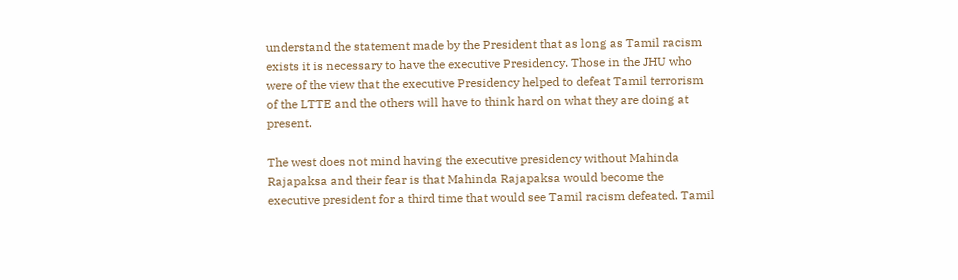understand the statement made by the President that as long as Tamil racism exists it is necessary to have the executive Presidency. Those in the JHU who were of the view that the executive Presidency helped to defeat Tamil terrorism of the LTTE and the others will have to think hard on what they are doing at present.

The west does not mind having the executive presidency without Mahinda Rajapaksa and their fear is that Mahinda Rajapaksa would become the executive president for a third time that would see Tamil racism defeated. Tamil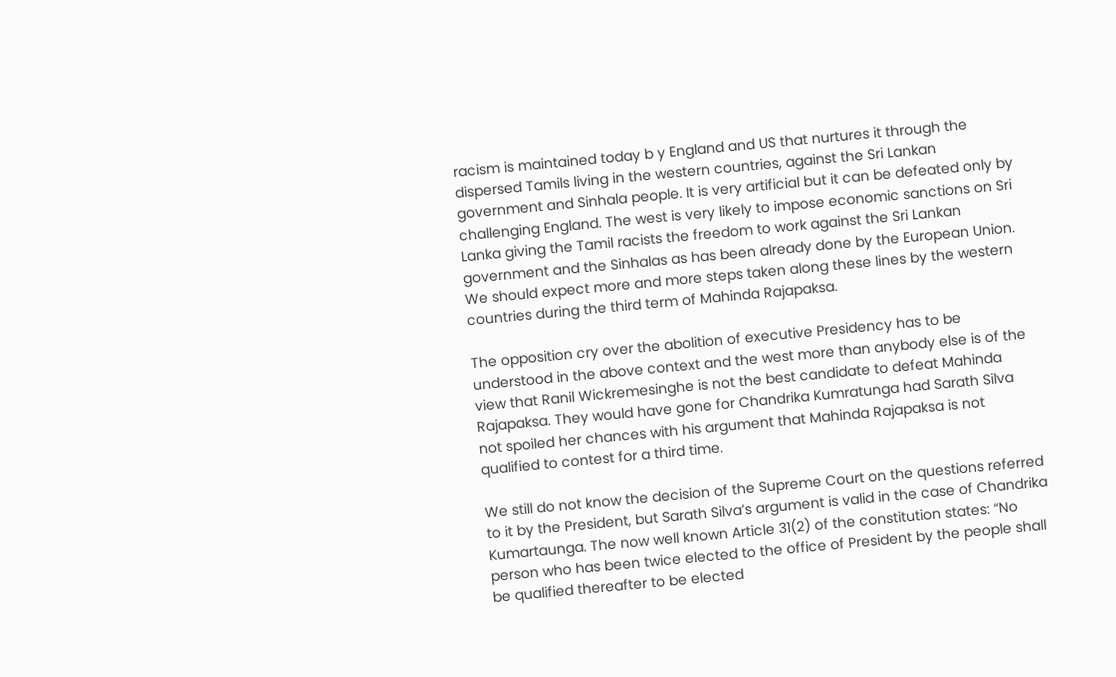racism is maintained today b y England and US that nurtures it through the dispersed Tamils living in the western countries, against the Sri Lankan government and Sinhala people. It is very artificial but it can be defeated only by challenging England. The west is very likely to impose economic sanctions on Sri Lanka giving the Tamil racists the freedom to work against the Sri Lankan government and the Sinhalas as has been already done by the European Union.  We should expect more and more steps taken along these lines by the western countries during the third term of Mahinda Rajapaksa.

The opposition cry over the abolition of executive Presidency has to be understood in the above context and the west more than anybody else is of the view that Ranil Wickremesinghe is not the best candidate to defeat Mahinda Rajapaksa. They would have gone for Chandrika Kumratunga had Sarath Silva not spoiled her chances with his argument that Mahinda Rajapaksa is not qualified to contest for a third time.

We still do not know the decision of the Supreme Court on the questions referred to it by the President, but Sarath Silva’s argument is valid in the case of Chandrika Kumartaunga. The now well known Article 31(2) of the constitution states: “No person who has been twice elected to the office of President by the people shall be qualified thereafter to be elected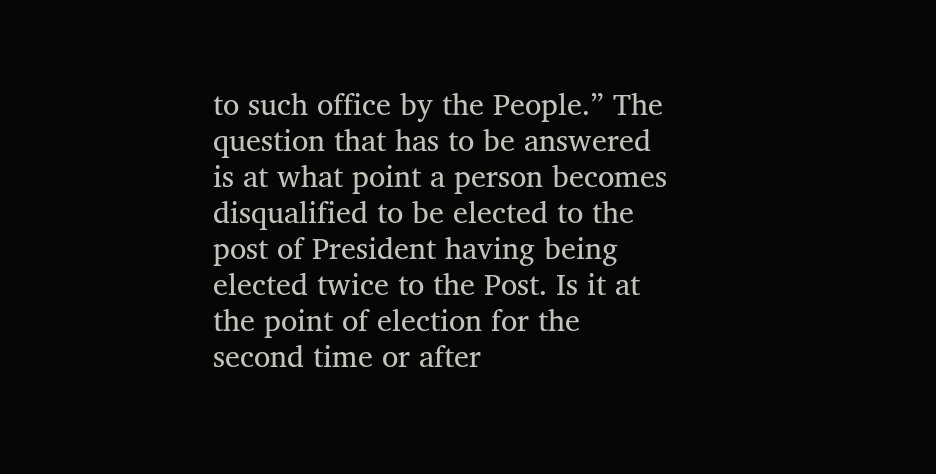to such office by the People.” The question that has to be answered is at what point a person becomes disqualified to be elected to the post of President having being elected twice to the Post. Is it at the point of election for the second time or after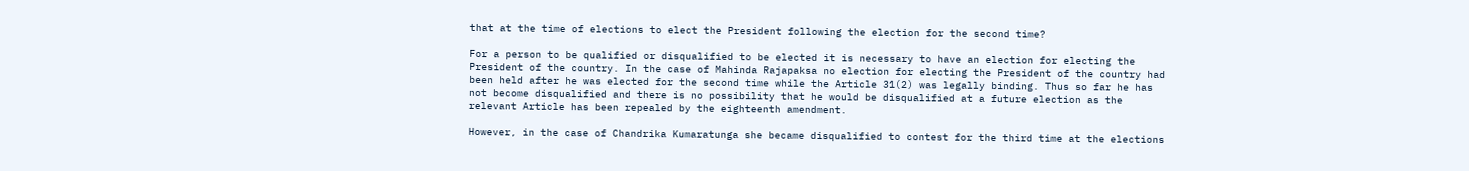that at the time of elections to elect the President following the election for the second time?

For a person to be qualified or disqualified to be elected it is necessary to have an election for electing the President of the country. In the case of Mahinda Rajapaksa no election for electing the President of the country had been held after he was elected for the second time while the Article 31(2) was legally binding. Thus so far he has not become disqualified and there is no possibility that he would be disqualified at a future election as the relevant Article has been repealed by the eighteenth amendment.

However, in the case of Chandrika Kumaratunga she became disqualified to contest for the third time at the elections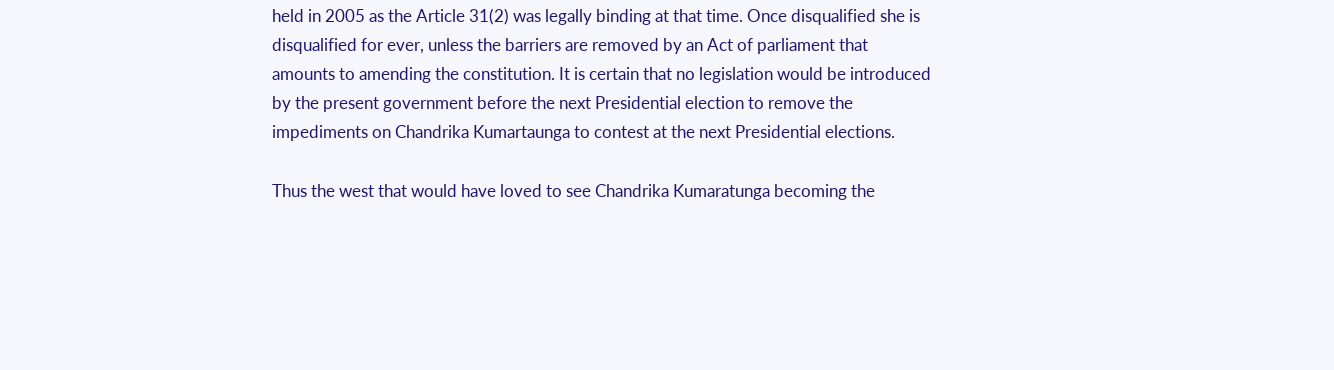held in 2005 as the Article 31(2) was legally binding at that time. Once disqualified she is disqualified for ever, unless the barriers are removed by an Act of parliament that amounts to amending the constitution. It is certain that no legislation would be introduced by the present government before the next Presidential election to remove the impediments on Chandrika Kumartaunga to contest at the next Presidential elections.

Thus the west that would have loved to see Chandrika Kumaratunga becoming the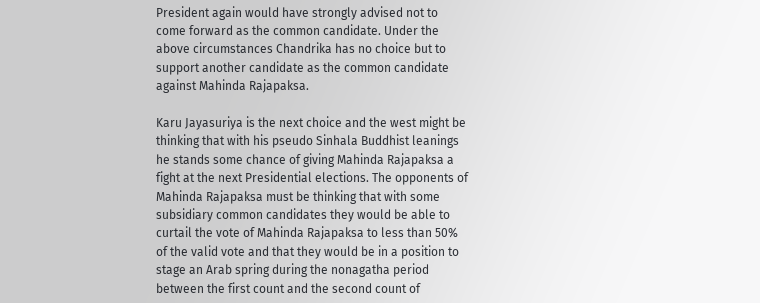President again would have strongly advised not to come forward as the common candidate. Under the above circumstances Chandrika has no choice but to support another candidate as the common candidate against Mahinda Rajapaksa.

Karu Jayasuriya is the next choice and the west might be thinking that with his pseudo Sinhala Buddhist leanings he stands some chance of giving Mahinda Rajapaksa a fight at the next Presidential elections. The opponents of Mahinda Rajapaksa must be thinking that with some subsidiary common candidates they would be able to curtail the vote of Mahinda Rajapaksa to less than 50% of the valid vote and that they would be in a position to stage an Arab spring during the nonagatha period between the first count and the second count of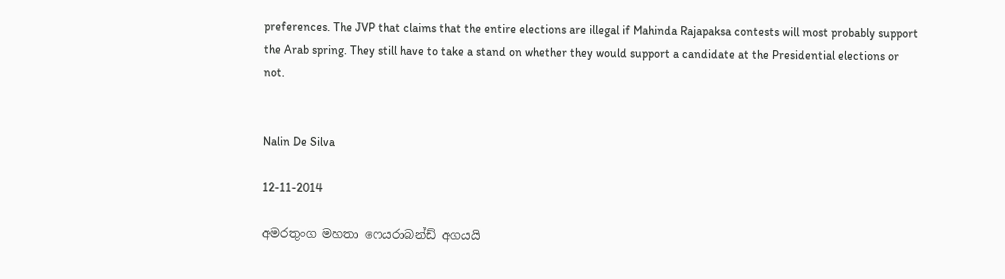preferences. The JVP that claims that the entire elections are illegal if Mahinda Rajapaksa contests will most probably support the Arab spring. They still have to take a stand on whether they would support a candidate at the Presidential elections or not.


Nalin De Silva

12-11-2014

අමරතුංග මහතා ෆෙයරාබන්ඩ් අගයයි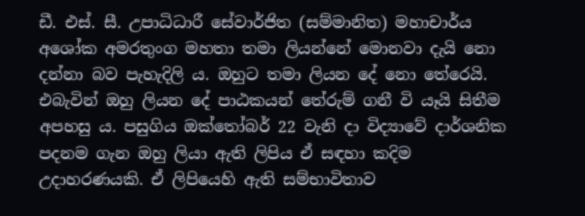ඩී. එස්‌. සී. උපාධිධාරී සේවාර්ජිත (සම්මානිත) මහාචාර්ය අශෝක අමරතුංග මහතා තමා ලියන්නේ මොනවා දැයි නො දන්නා බව පැහැදිලි ය. ඔහුට තමා ලියන දේ නො තේරෙයි. එබැවින් ඔහු ලියන දේ පාඨකයන් තේරුම් ගනී වි යෑයි සිතීම අපහසු ය. පසුගිය ඔක්‌තෝබර් 22 වැනි දා විද්‍යාවේ දාර්ශනික පදනම ගැන ඔහු ලියා ඇති ලිපිය ඒ සඳහා කදිම උදාහරණයකි. ඒ ලිපියෙහි ඇති සම්භාවිතාව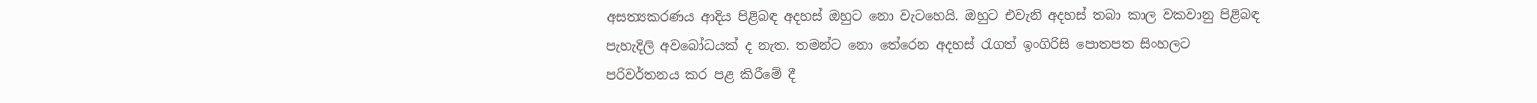අසත්‍යකරණය ආදිය පිළිබඳ අදහස්‌ ඔහුට නො වැටහෙයි. ඔහුට එවැනි අදහස්‌ තබා කාල වකවානු පිළිබඳ පැහැදිලි අවබෝධයක්‌ ද නැත. තමන්ට නො තේරෙන අදහස්‌ රැගත් ඉංගිරිසි පොතපත සිංහලට පරිවර්තනය කර පළ කිරීමේ දී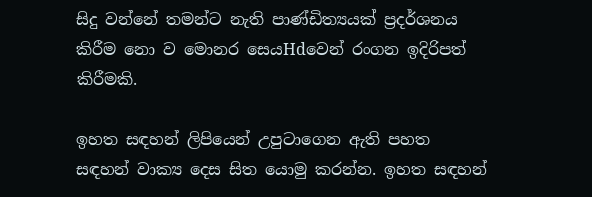සිදු වන්නේ තමන්ට නැති පාණ්‌ඩිත්‍යයක්‌ ප්‍රදර්ශනය කිරීම නො ව මොනර සෙයHdවෙන් රංගන ඉදිරිපත් කිරීමකි.

ඉහත සඳහන් ලිපියෙන් උපුටාගෙන ඇති පහත සඳහන් වාක්‍ය දෙස සිත යොමු කරන්න. ඉහත සඳහන්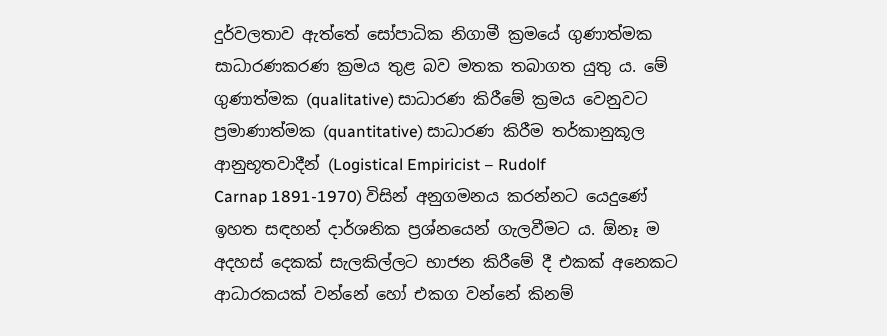දුර්වලතාව ඇත්තේ සෝපාධික නිගාමී ක්‍රමයේ ගුණාත්මක සාධාරණකරණ ක්‍රමය තුළ බව මතක තබාගත යුතු ය. මේ ගුණාත්මක (qualitative) සාධාරණ කිරීමේ ක්‍රමය වෙනුවට ප්‍රමාණාත්මක (quantitative) සාධාරණ කිරීම තර්කානුකූල ආනුභූතවාදීන් (Logistical Empiricist – Rudolf
Carnap 1891-1970) විසින් අනුගමනය කරන්නට යෙදුණේ ඉහත සඳහන් දාර්ශනික ප්‍රශ්නයෙන් ගැලවීමට ය. ඕනෑ ම අදහස්‌ දෙකක්‌ සැලකිල්ලට භාජන කිරීමේ දී එකක්‌ අනෙකට ආධාරකයක්‌ වන්නේ හෝ එකග වන්නේ කිනම්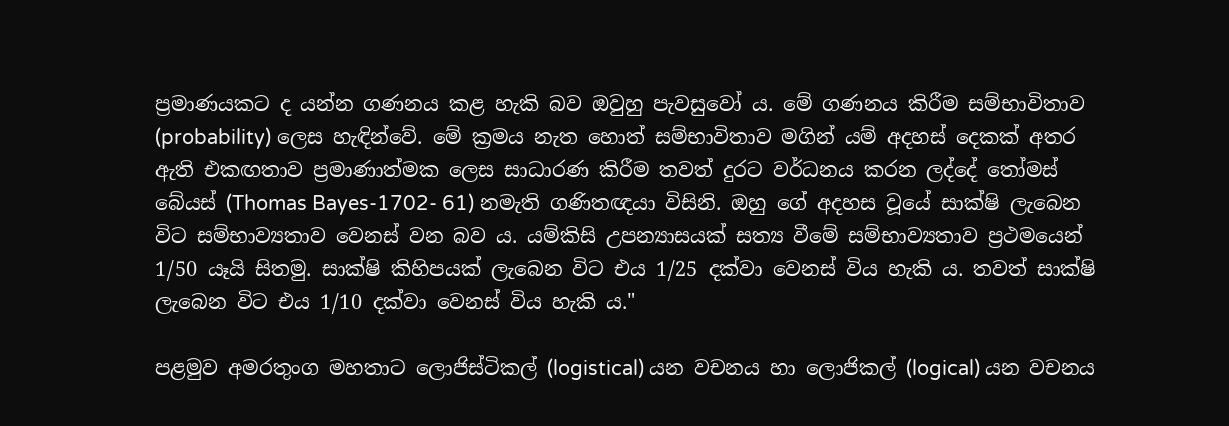ප්‍රමාණයකට ද යන්න ගණනය කළ හැකි බව ඔවුහු පැවසුවෝ ය. මේ ගණනය කිරීම සම්භාවිතාව (probability) ලෙස හැඳින්වේ. මේ ක්‍රමය නැත හොත් සම්භාවිතාව මගින් යම් අදහස්‌ දෙකක්‌ අතර ඇති එකඟතාව ප්‍රමාණාත්මක ලෙස සාධාරණ කිරීම තවත් දුරට වර්ධනය කරන ලද්දේ තෝමස්‌ බේයස්‌ (Thomas Bayes-1702- 61) නමැති ගණිතඥයා විසිනි. ඔහු ගේ අදහස වූයේ සාක්‌ෂි ලැබෙන විට සම්භාව්‍යතාව වෙනස්‌ වන බව ය. යම්කිසි උපන්‍යාසයක්‌ සත්‍ය වීමේ සම්භාව්‍යතාව ප්‍රථමයෙන් 1/50 යෑයි සිතමු. සාක්‌ෂි කිහිපයක්‌ ලැබෙන විට එය 1/25 දක්‌වා වෙනස්‌ විය හැකි ය. තවත් සාක්‌ෂි ලැබෙන විට එය 1/10 දක්‌වා වෙනස්‌ විය හැකි ය."

පළමුව අමරතුංග මහතාට ලොජිස්‌ටිකල් (logistical) යන වචනය හා ලොජිකල් (logical) යන වචනය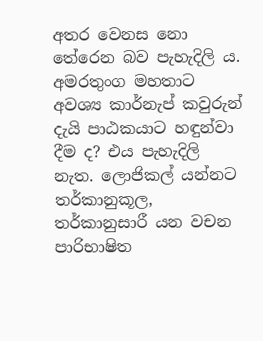අතර වෙනස නො තේරෙන බව පැහැදිලි ය. අමරතුංග මහතාට අවශ්‍ය කාර්නැප් කවුරුන් දැයි පාඨකයාට හඳුන්වා දීම ද? එය පැහැදිලි නැත. ලොජිකල් යන්නට තර්කානුකූල, තර්කානුසාරී යන වචන පාරිභාෂිත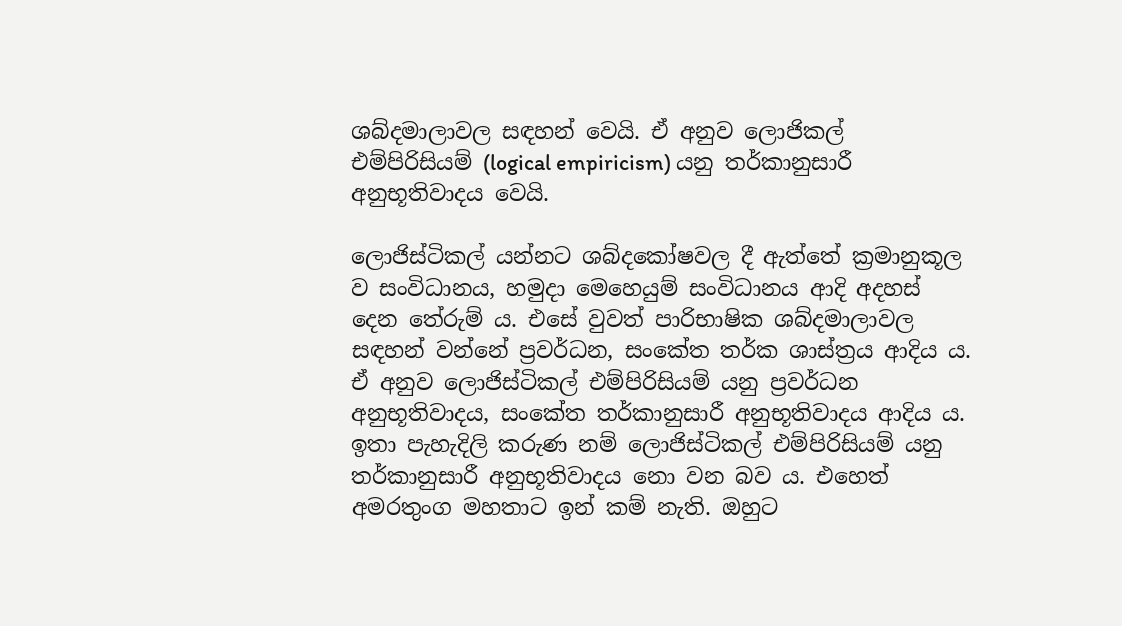ශබ්දමාලාවල සඳහන් වෙයි. ඒ අනුව ලොජිකල් එම්පිරිසියම් (logical empiricism) යනු තර්කානුසාරී අනුභූතිවාදය වෙයි.

ලොජිස්‌ටිකල් යන්නට ශබ්දකෝෂවල දී ඇත්තේ ක්‍රමානුකූල ව සංවිධානය, හමුදා මෙහෙයුම් සංවිධානය ආදි අදහස්‌ දෙන තේරුම් ය. එසේ වුවත් පාරිභාෂික ශබ්දමාලාවල සඳහන් වන්නේ ප්‍රවර්ධන, සංකේත තර්ක ශාස්‌ත්‍රය ආදිය ය. ඒ අනුව ලොජිස්‌ටිකල් එම්පිරිසියම් යනු ප්‍රවර්ධන අනුභූතිවාදය, සංකේත තර්කානුසාරී අනුභූතිවාදය ආදිය ය. ඉතා පැහැදිලි කරුණ නම් ලොජිස්‌ටිකල් එම්පිරිසියම් යනු තර්කානුසාරී අනුභූතිවාදය නො වන බව ය. එහෙත් අමරතුංග මහතාට ඉන් කම් නැති. ඔහුට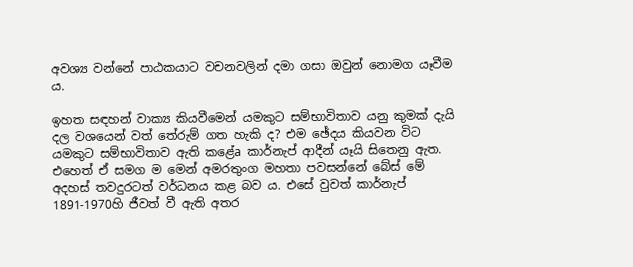අවශ්‍ය වන්නේ පාඨකයාට වචනවලින් දමා ගසා ඔවුන් නොමග යෑවීම ය.

ඉහත සඳහන් වාක්‍ය කියවීමෙන් යමකුට සම්භාවිතාව යනු කුමක්‌ දැයි දල වශයෙන් වත් තේරුම් ගත හැකි ද? එම ඡේදය කියවන විට යමකුට සම්භාවිතාව ඇති කළේa කාර්නැප් ආදීන් යෑයි සිතෙනු ඇත. එහෙත් ඒ සමග ම මෙන් අමරතුංග මහතා පවසන්නේ බේස්‌ මේ අදහස්‌ තවදුරටත් වර්ධනය කළ බව ය. එසේ වුවත් කාර්නැප් 1891-1970හි ජීවත් වී ඇති අතර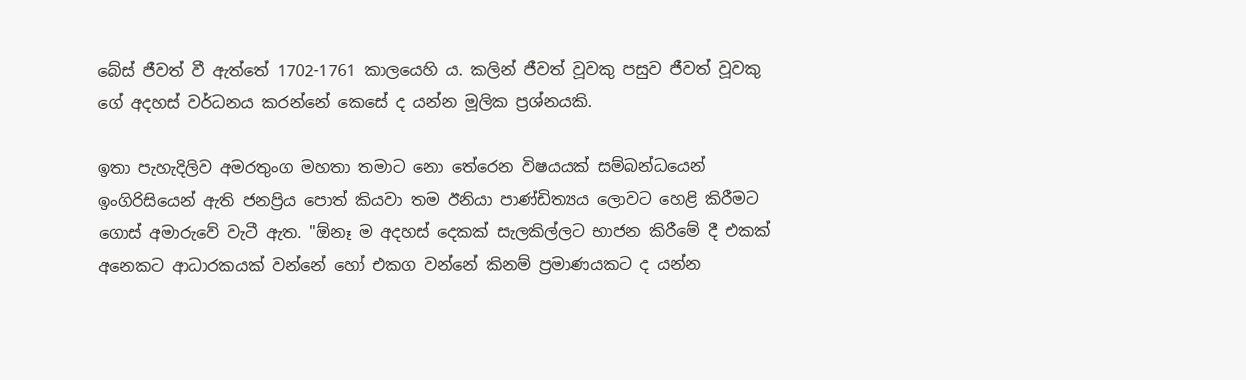බේස්‌ ජීවත් වී ඇත්තේ 1702-1761 කාලයෙහි ය. කලින් ජීවත් වූවකු පසුව ජීවත් වූවකු ගේ අදහස්‌ වර්ධනය කරන්නේ කෙසේ ද යන්න මූලික ප්‍රශ්නයකි.

ඉතා පැහැදිලිව අමරතුංග මහතා තමාට නො තේරෙන විෂයයක්‌ සම්බන්ධයෙන් ඉංගිරිසියෙන් ඇති ජනප්‍රිය පොත් කියවා තම ඊනියා පාණ්‌ඩිත්‍යය ලොවට හෙළි කිරීමට ගොස්‌ අමාරුවේ වැටී ඇත. "ඕනෑ ම අදහස්‌ දෙකක්‌ සැලකිල්ලට භාජන කිරීමේ දී එකක්‌ අනෙකට ආධාරකයක්‌ වන්නේ හෝ එකග වන්නේ කිනම් ප්‍රමාණයකට ද යන්න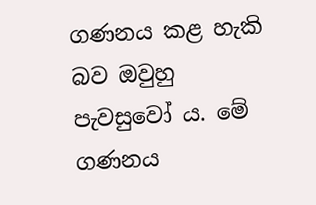ගණනය කළ හැකි බව ඔවුහු පැවසුවෝ ය. මේ ගණනය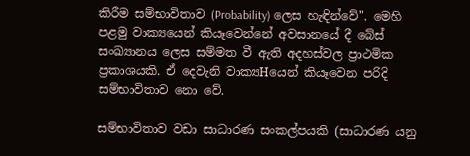කිරීම සම්භාවිතාව (Probability) ලෙස හැඳින්වේ". මෙහි පළමු වාක්‍යයෙන් කියෑවෙන්නේ අවසානයේ දී බේස්‌ සංඛ්‍යානය ලෙස සම්මත වී ඇති අදහස්‌වල ප්‍රාථමික ප්‍රකාශයකි. ඒ දෙවැනි වාක්‍යHයෙන් කියෑවෙන පරිදි සම්භාවිතාව නො වේ.

සම්භාවිතාව වඩා සාධාරණ සංකල්පයකි (සාධාරණ යනු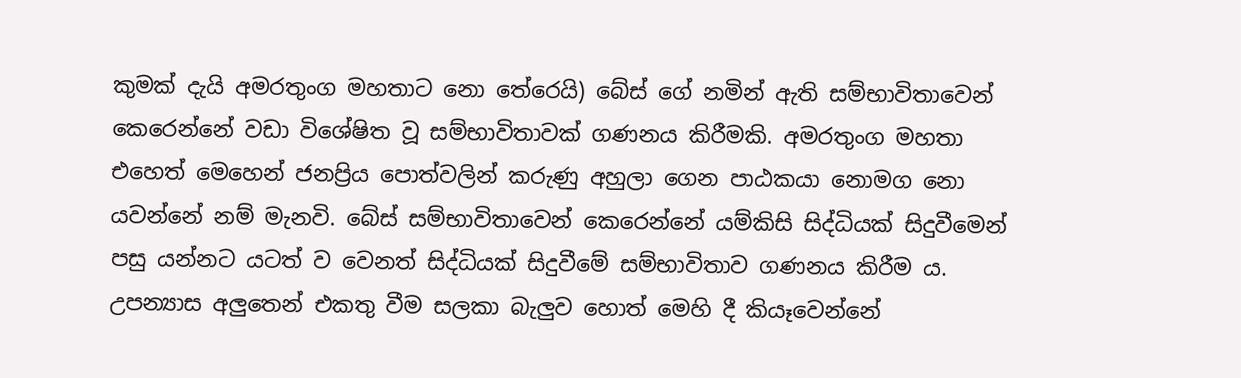කුමක්‌ දැයි අමරතුංග මහතාට නො තේරෙයි) බේස්‌ ගේ නමින් ඇති සම්භාවිතාවෙන් කෙරෙන්නේ වඩා විශේෂිත වූ සම්භාවිතාවක්‌ ගණනය කිරීමකි. අමරතුංග මහතා එහෙත් මෙහෙන් ජනප්‍රිය පොත්වලින් කරුණු අහුලා ගෙන පාඨකයා නොමග නො යවන්නේ නම් මැනවි. බේස්‌ සම්භාවිතාවෙන් කෙරෙන්නේ යම්කිසි සිද්ධියක්‌ සිදුවීමෙන් පසු යන්නට යටත් ව වෙනත් සිද්ධියක්‌ සිදුවීමේ සම්භාවිතාව ගණනය කිරීම ය. උපන්‍යාස අලුතෙන් එකතු වීම සලකා බැලුව හොත් මෙහි දී කියෑවෙන්නේ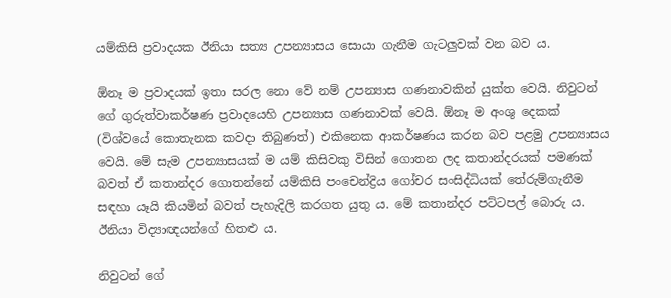යම්කිසි ප්‍රවාදයක ඊනියා සත්‍ය උපන්‍යාසය සොයා ගැනීම ගැටලුවක්‌ වන බව ය.

ඕනෑ ම ප්‍රවාදයක්‌ ඉතා සරල නො වේ නම් උපන්‍යාස ගණනාවකින් යුක්‌ත වෙයි. නිවුටන් ගේ ගුරුත්වාකර්ෂණ ප්‍රවාදයෙහි උපන්‍යාස ගණනාවක්‌ වෙයි. ඕනෑ ම අංශු දෙකක්‌ (විශ්වයේ කොතැනක කවදා තිබුණත්) එකිනෙක ආකර්ෂණය කරන බව පළමු උපන්‍යාසය වෙයි. මේ සැම උපන්‍යාසයක්‌ ම යම් කිසිවකු විසින් ගොතන ලද කතාන්දරයක්‌ පමණක්‌ බවත් ඒ කතාන්දර ගොතන්නේ යම්කිසි පංචෙන්ද්‍රිය ගෝචර සංසිද්ධියක්‌ තේරුම්ගැනීම සඳහා යෑයි කියමින් බවත් පැහැදිලි කරගත යුතු ය. මේ කතාන්දර පට්‌ටපල් බොරු ය. ඊනියා විද්‍යාඥයන්ගේ හිතළු ය.

නිවුටන් ගේ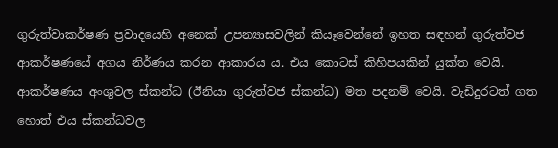ගුරුත්වාකර්ෂණ ප්‍රවාදයෙහි අනෙක්‌ උපන්‍යාසවලින් කියෑවෙන්නේ ඉහත සඳහන් ගුරුත්වජ ආකර්ෂණයේ අගය නිර්ණය කරන ආකාරය ය. එය කොටස්‌ කිහිපයකින් යුක්‌ත වෙයි. ආකර්ෂණය අංශුවල ස්‌කන්ධ (ඊනියා ගුරුත්වජ ස්‌කන්ධ) මත පදනම් වෙයි. වැඩිදුරටත් ගත හොත් එය ස්‌කන්ධවල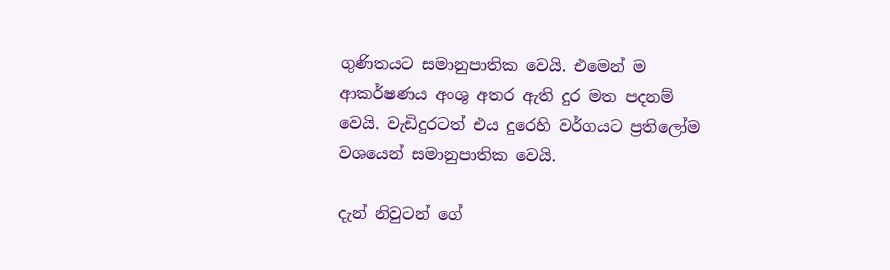ගුණිතයට සමානුපාතික වෙයි. එමෙන් ම ආකර්ෂණය අංශු අතර ඇති දුර මත පදනම් වෙයි. වැඩිදුරටත් එය දුරෙහි වර්ගයට ප්‍රතිලෝම වශයෙන් සමානුපාතික වෙයි.

දැන් නිවුටන් ගේ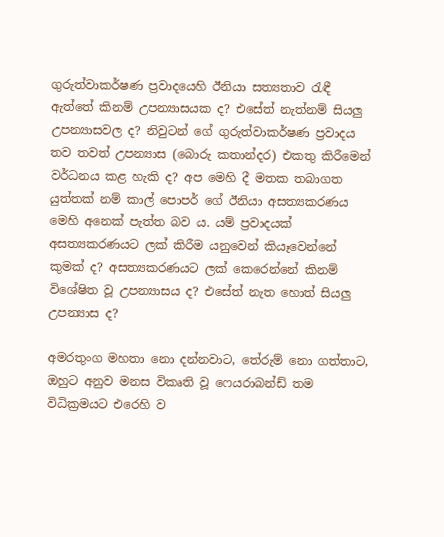ගුරුත්වාකර්ෂණ ප්‍රවාදයෙහි ඊනියා සත්‍යතාව රැඳී ඇත්තේ කිනම් උපන්‍යාසයක ද? එසේත් නැත්නම් සියලු උපන්‍යාසවල ද? නිවුටන් ගේ ගුරුත්වාකර්ෂණ ප්‍රවාදය තව තවත් උපන්‍යාස (බොරු කතාන්දර) එකතු කිරීමෙන් වර්ධනය කළ හැකි ද? අප මෙහි දී මතක තබාගත යුත්තක්‌ නම් කාල් පොපර් ගේ ඊනියා අසත්‍යකරණය මෙහි අනෙක්‌ පැත්ත බව ය. යම් ප්‍රවාදයක්‌ අසත්‍යකරණයට ලක්‌ කිරීම යනුවෙන් කියෑවෙන්නේ කුමක්‌ ද? අසත්‍යකරණයට ලක්‌ කෙරෙන්නේ කිනම් විශේෂිත වූ උපන්‍යාසය ද? එසේත් නැත හොත් සියලු උපන්‍යාස ද?

අමරතුංග මහතා නො දන්නවාට, තේරුම් නො ගත්තාට, ඔහුට අනුව මනස විකෘති වූ ෆෙයරාබන්ඩ් තම විධික්‍රමයට එරෙහි ව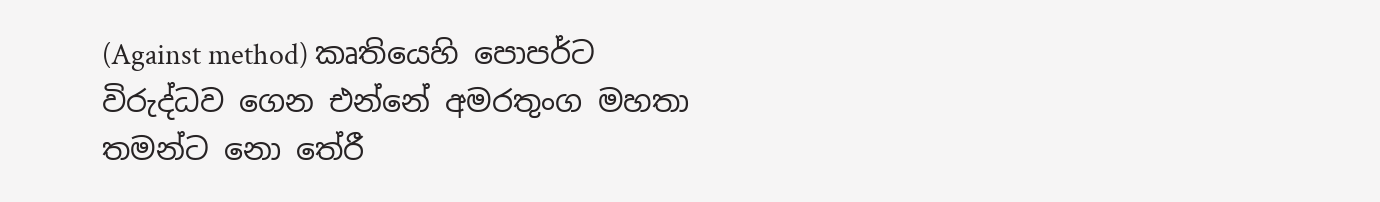(Against method) කෘතියෙහි පොපර්ට විරුද්ධව ගෙන එන්නේ අමරතුංග මහතා තමන්ට නො තේරී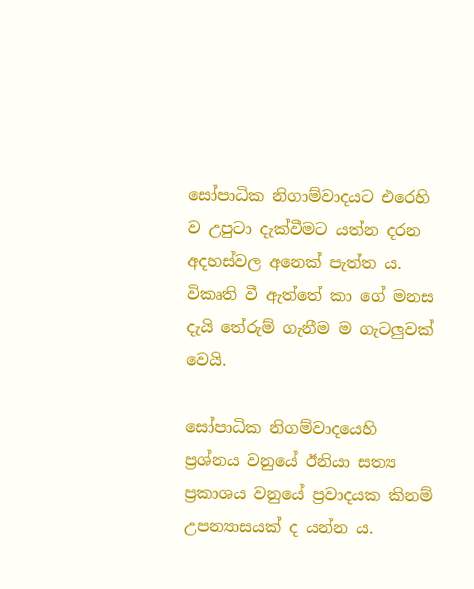සෝපාධික නිගාම්වාදයට එරෙහි ව උපුටා දැක්‌වීමට යත්න දරන අදහස්‌වල අනෙක්‌ පැත්ත ය. විකෘති වී ඇත්තේ කා ගේ මනස දැයි තේරුම් ගැනීම ම ගැටලුවක්‌ වෙයි.

සෝපාධික නිගම්වාදයෙහි ප්‍රශ්නය වනුයේ ඊනියා සත්‍ය ප්‍රකාශය වනුයේ ප්‍රවාදයක කිනම් උපන්‍යාසයක්‌ ද යන්න ය.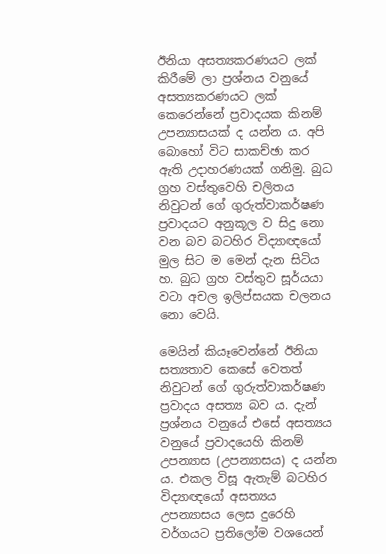ඊනියා අසත්‍යකරණයට ලක්‌ කිරීමේ ලා ප්‍රශ්නය වනුයේ අසත්‍යකරණයට ලක්‌ කෙරෙන්නේ ප්‍රවාදයක කිනම් උපන්‍යාසයක්‌ ද යන්න ය. අපි බොහෝ විට සාකච්ඡා කර ඇති උදාහරණයක්‌ ගනිමු. බුධ ග්‍රහ වස්‌තුවෙහි චලිතය නිවුටන් ගේ ගුරුත්වාකර්ෂණ ප්‍රවාදයට අනුකූල ව සිදු නො වන බව බටහිර විද්‍යාඥයෝ මුල සිට ම මෙන් දැන සිටිය හ. බුධ ග්‍රහ වස්‌තුව සූර්යයා වටා අචල ඉලිප්සයක චලනය නො වෙයි.

මෙයින් කියෑවෙන්නේ ඊනියා සත්‍යතාව කෙසේ වෙතත් නිවුටන් ගේ ගුරුත්වාකර්ෂණ ප්‍රවාදය අසත්‍ය බව ය. දැන් ප්‍රශ්නය වනුයේ එසේ අසත්‍යය වනුයේ ප්‍රවාදයෙහි කිනම් උපන්‍යාස (උපන්‍යාසය) ද යන්න ය. එකල විසූ ඇතැම් බටහිර විද්‍යාඥයෝ අසත්‍යය උපන්‍යාසය ලෙස දුරෙහි වර්ගයට ප්‍රතිලෝම වශයෙන්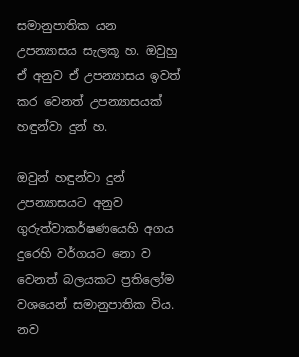සමානුපාතික යන උපන්‍යාසය සැලකූ හ. ඔවුහු ඒ අනුව ඒ උපන්‍යාසය ඉවත් කර වෙනත් උපන්‍යාසයක්‌ හඳුන්වා දුන් හ.

ඔවුන් හඳුන්වා දුන් උපන්‍යාසයට අනුව ගුරුත්වාකර්ෂණයෙහි අගය දුරෙහි වර්ගයට නො ව වෙනත් බලයකට ප්‍රතිලෝම වශයෙන් සමානුපාතික විය. නව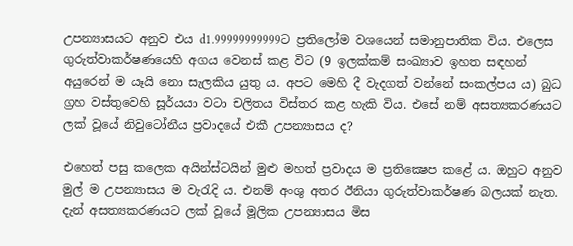උපන්‍යාසයට අනුව එය d1.99999999999ට ප්‍රතිලෝම වශයෙන් සමානුපාතික විය. එලෙස ගුරුත්වාකර්ෂණයෙහි අගය වෙනස්‌ කළ විට (9 ඉලක්‌කම් සංඛ්‍යාව ඉහත සඳහන් අයුරෙන් ම යෑයි නො සැලකිය යුතු ය. අපට මෙහි දී වැදගත් වන්නේ සංකල්පය ය) බුධ ග්‍රහ වස්‌තුවෙහි සූර්යයා වටා චලිතය විස්‌තර කළ හැකි විය. එසේ නම් අසත්‍යකරණයට ලක්‌ වූයේ නිවුටෝනීය ප්‍රවාදයේ එකී උපන්‍යාසය ද?

එහෙත් පසු කලෙක අයින්ස්‌ටයින් මුළු මහත් ප්‍රවාදය ම ප්‍රතික්‍ෂෙප කළේ ය. ඔහුට අනුව මුල් ම උපන්‍යාසය ම වැරැදි ය. එනම් අංශු අතර ඊනියා ගුරුත්වාකර්ෂණ බලයක්‌ නැත. දැන් අසත්‍යකරණයට ලක්‌ වූයේ මූලික උපන්‍යාසය මිස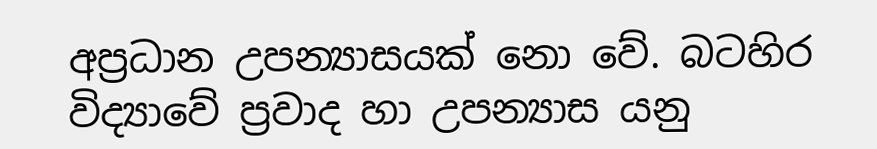අප්‍රධාන උපන්‍යාසයක්‌ නො වේ. බටහිර විද්‍යාවේ ප්‍රවාද හා උපන්‍යාස යනු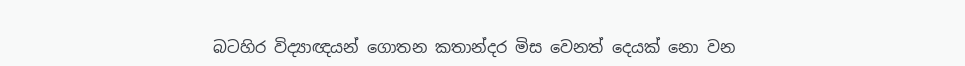බටහිර විද්‍යාඥයන් ගොතන කතාන්දර මිස වෙනත් දෙයක්‌ නො වන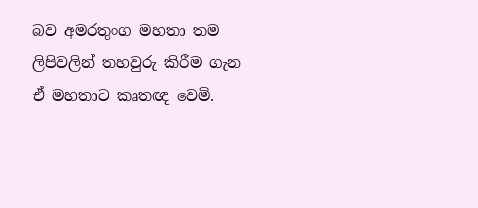බව අමරතුංග මහතා තම ලිපිවලින් තහවුරු කිරීම ගැන ඒ මහතාට කෘතඥ වෙමි.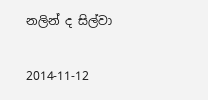නලින් ද සිල්වා

2014-11-12